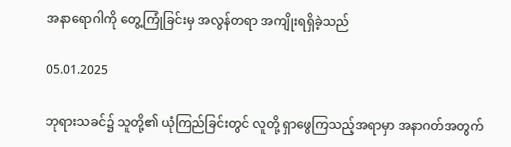အနာရောဂါကို တွေ့ကြုံခြင်းမှ အလွန်တရာ အကျိုးရရှိခဲ့သည်

05.01.2025

ဘုရားသခင်၌ သူတို့၏ ယုံကြည်ခြင်းတွင် လူတို့ ရှာဖွေကြသည့်အရာမှာ အနာဂတ်အတွက်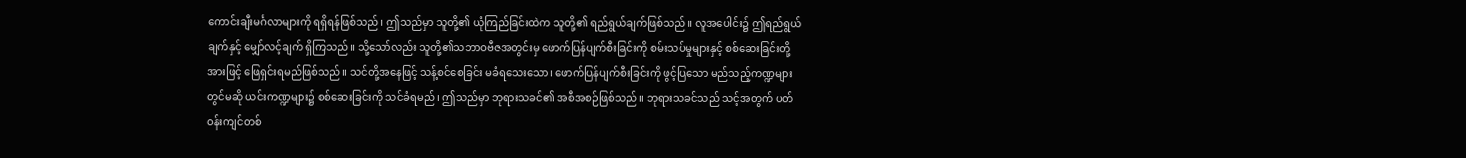ကောင်းချီးမင်္ဂလာများကို ရရှိရန်ဖြစ်သည်၊ ဤသည်မှာ သူတို့၏ ယုံကြည်ခြင်းထဲက သူတို့၏ ရည်ရွယ်ချက်ဖြစ်သည်။ လူအပေါင်း၌ ဤရည်ရွယ်ချက်နှင့် မျှော်လင့်ချက် ရှိကြသည်။ သို့သော်လည်း သူတို့၏သဘာဝဗီဇအတွင်းမှ ဖောက်ပြန်ပျက်စီးခြင်းကို စမ်းသပ်မှုများနှင့် စစ်ဆေးခြင်းတို့အားဖြင့် ဖြေရှင်းရမည်ဖြစ်သည်။ သင်တို့အနေဖြင့် သန့်စင်စေခြင်း မခံရသေးသော၊ ဖောက်ပြန်ပျက်စီးခြင်းကို ဖွင့်ပြသော မည်သည့်ကဏ္ဍများတွင်မဆို ယင်းကဏ္ဍများ၌ စစ်ဆေးခြင်းကို သင်ခံရမည်၊ ဤသည်မှာ ဘုရားသခင်၏ အစီအစဉ်ဖြစ်သည်။ ဘုရားသခင်သည် သင့်အတွက် ပတ်ဝန်းကျင်တစ်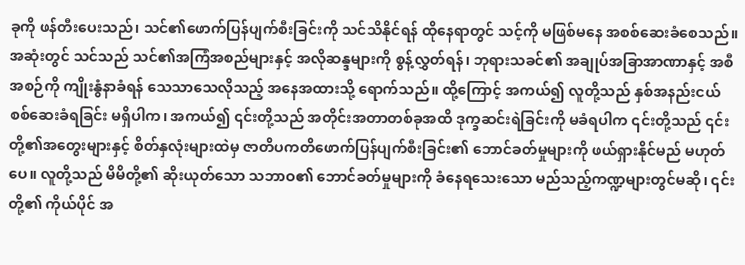ခုကို ဖန်တီးပေးသည်၊ သင်၏ဖောက်ပြန်ပျက်စီးခြင်းကို သင်သိနိုင်ရန် ထိုနေရာတွင် သင့်ကို မဖြစ်မနေ အစစ်ဆေးခံစေသည်။ အဆုံးတွင် သင်သည် သင်၏အကြံအစည်များနှင့် အလိုဆန္ဒများကို စွန့်လွှတ်ရန်၊ ဘုရားသခင်၏ အချုပ်အခြာအာဏာနှင့် အစီအစဉ်ကို ကျိုးနွံနာခံရန် သေသာသေလိုသည့် အနေအထားသို့ ရောက်သည်။ ထို့ကြောင့် အကယ်၍ လူတို့သည် နှစ်အနည်းငယ် စစ်ဆေးခံရခြင်း မရှိပါက၊ အကယ်၍ ၎င်းတို့သည် အတိုင်းအတာတစ်ခုအထိ ဒုက္ခဆင်းရဲခြင်းကို မခံရပါက ၎င်းတို့သည် ၎င်းတို့၏အတွေးများနှင့် စိတ်နှလုံးများထဲမှ ဇာတိပကတိဖောက်ပြန်ပျက်စီးခြင်း၏ ဘောင်ခတ်မှုများကို ဖယ်ရှားနိုင်မည် မဟုတ်ပေ။ လူတို့သည် မိမိတို့၏ ဆိုးယုတ်သော သဘာဝ၏ ဘောင်ခတ်မှုများကို ခံနေရသေးသော မည်သည့်ကဏ္ဍများတွင်မဆို၊ ၎င်းတို့၏ ကိုယ်ပိုင် အ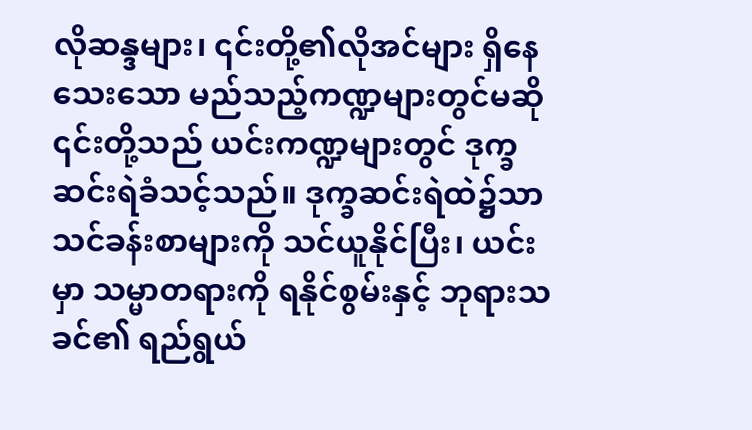လိုဆန္ဒများ၊ ၎င်းတို့၏လိုအင်များ ရှိနေသေးသော မည်သည့်ကဏ္ဍများတွင်မဆို ၎င်းတို့သည် ယင်းကဏ္ဍများတွင် ဒုက္ခဆင်းရဲခံသင့်သည်။ ဒုက္ခဆင်းရဲထဲ၌သာ သင်ခန်းစာများကို သင်ယူနိုင်ပြီး၊ ယင်းမှာ သမ္မာတရားကို ရနိုင်စွမ်းနှင့် ဘုရားသခင်၏ ရည်ရွယ်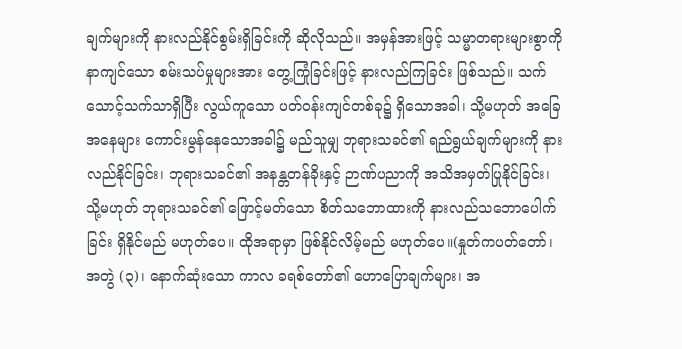ချက်များကို နားလည်နိုင်စွမ်းရှိခြင်းကို ဆိုလိုသည်။ အမှန်အားဖြင့် သမ္မာတရားများစွာကို နာကျင်သော စမ်းသပ်မှုများအား တွေ့ကြုံခြင်းဖြင့် နားလည်ကြခြင်း ဖြစ်သည်။ သက်သောင့်သက်သာရှိပြီး လွယ်ကူသော ပတ်ဝန်းကျင်တစ်ခု၌ ရှိသောအခါ၊ သို့မဟုတ် အခြေအနေများ ကောင်းမွန်နေသောအခါ၌ မည်သူမျှ ဘုရားသခင်၏ ရည်ရွယ်ချက်များကို နားလည်နိုင်ခြင်း၊ ဘုရားသခင်၏ အနန္တတန်ခိုးနှင့် ဉာဏ်ပညာကို အသိအမှတ်ပြုနိုင်ခြင်း၊ သို့မဟုတ် ဘုရားသခင်၏ ဖြောင့်မတ်သော စိတ်သဘောထားကို နားလည်သဘောပေါက်ခြင်း ရှိနိုင်မည် မဟုတ်ပေ။ ထိုအရာမှာ ဖြစ်နိုင်လိမ့်မည် မဟုတ်ပေ။(နှုတ်ကပတ်တော်၊ အတွဲ (၃)၊ နောက်ဆုံးသော ကာလ ခရစ်တော်၏ ဟောပြောချက်များ၊ အ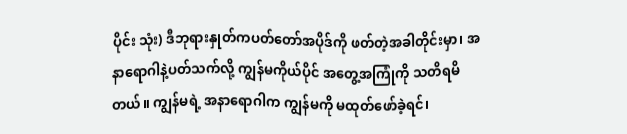ပိုင်း သုံး) ဒီဘုရားနှုတ်ကပတ်တော်အပိုဒ်ကို ဖတ်တဲ့အခါတိုင်းမှာ၊ အနာရောဂါနဲ့ပတ်သက်လို့ ကျွန်မကိုယ်ပိုင် အတွေ့အကြုံကို သတိရမိတယ်။ ကျွန်မရဲ့ အနာရောဂါက ကျွန်မကို မထုတ်ဖော်ခဲ့ရင်၊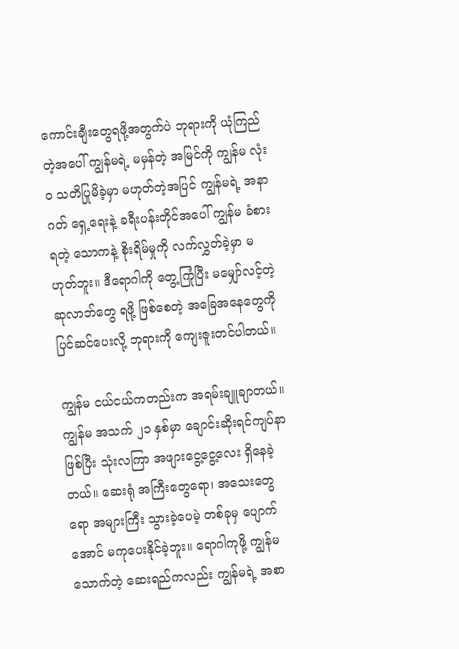ကောင်းချီးတွေရဖို့အတွက်ပဲ ဘုရားကို ယုံကြည်တဲ့အပေါ် ကျွန်မရဲ့ မမှန်တဲ့ အမြင်ကို ကျွန်မ လုံးဝ သတိပြုမိခဲ့မှာ မဟုတ်တဲ့အပြင် ကျွန်မရဲ့ အနာဂတ် ရှေ့ရေးနဲ့ ခရီးပန်းတိုင်အပေါ် ကျွန်မ ခံစားရတဲ့ သောကနဲ့ စိုးရိမ်မှုကို လက်လွှတ်ခဲ့မှာ မဟုတ်ဘူး။ ဒီရောဂါကို တွေ့ကြုံပြီး မမျှော်လင့်တဲ့ ဆုလာဘ်တွေ ရဖို့ ဖြစ်စေတဲ့ အခြေအနေတွေကို ပြင်ဆင်ပေးလို့ ဘုရားကို ကျေးဇူးတင်ပါတယ်။

ကျွန်မ ငယ်ငယ်ကတည်းက အရမ်းချူချာတယ်။ ကျွန်မ အသက် ၂၁ နှစ်မှာ ချောင်းဆိုးရင်ကျပ်နာဖြစ်ပြီး သုံးလကြာ အဖျားငွေ့ငွေ့လေး ရှိနေခဲ့တယ်။ ဆေးရုံ အကြီးတွေရော၊ အသေးတွေရော အများကြီး သွားခဲ့ပေမဲ့ တစ်ခုမှ ပျောက်အောင် မကုပေးနိုင်ခဲ့ဘူး။ ရောဂါကုဖို့ ကျွန်မသောက်တဲ့ ဆေးရည်ကလည်း ကျွန်မရဲ့ အစာ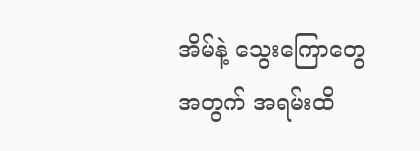အိမ်နဲ့ သွေးကြောတွေအတွက် အရမ်းထိ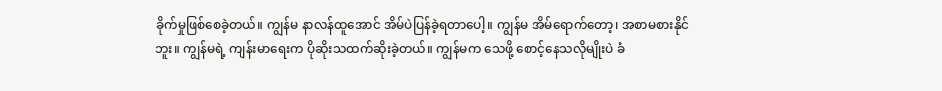ခိုက်မှုဖြစ်စေခဲ့တယ်။ ကျွန်မ နာလန်ထူအောင် အိမ်ပဲပြန်ခဲ့ရတာပေါ့။ ကျွန်မ အိမ်ရောက်တော့၊ အစာမစားနိုင်ဘူး။ ကျွန်မရဲ့ ကျန်းမာရေးက ပိုဆိုးသထက်ဆိုးခဲ့တယ်။ ကျွန်မက သေဖို့ စောင့်နေသလိုမျိုးပဲ ခံ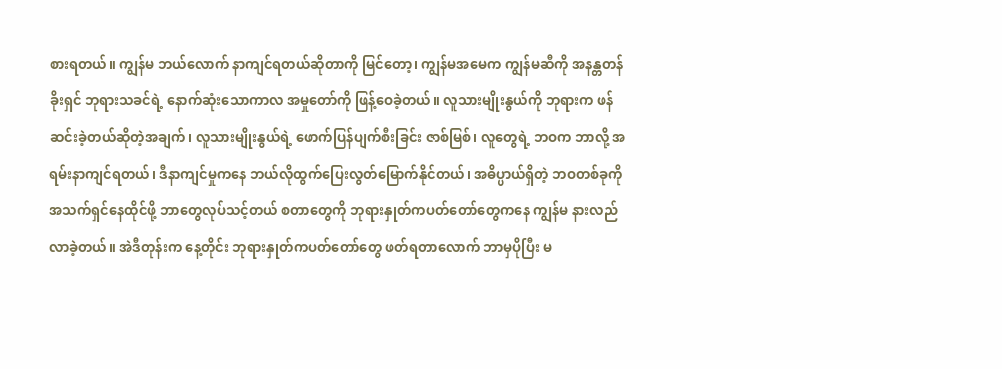စားရတယ်။ ကျွန်မ ဘယ်လောက် နာကျင်ရတယ်ဆိုတာကို မြင်တော့၊ ကျွန်မအမေက ကျွန်မဆီကို အနန္တတန်ခိုးရှင် ဘုရားသခင်ရဲ့ နောက်ဆုံးသောကာလ အမှုတော်ကို ဖြန့်ဝေခဲ့တယ်။ လူသားမျိုးနွယ်ကို ဘုရားက ဖန်ဆင်းခဲ့တယ်ဆိုတဲ့အချက်၊ လူသားမျိုးနွယ်ရဲ့ ဖောက်ပြန်ပျက်စီးခြင်း ဇာစ်မြစ်၊ လူတွေရဲ့ ဘဝက ဘာလို့ အရမ်းနာကျင်ရတယ်၊ ဒီနာကျင်မှုကနေ ဘယ်လိုထွက်ပြေးလွတ်မြောက်နိုင်တယ်၊ အဓိပ္ပာယ်ရှိတဲ့ ဘဝတစ်ခုကို အသက်ရှင်နေထိုင်ဖို့ ဘာတွေလုပ်သင့်တယ် စတာတွေကို ဘုရားနှုတ်ကပတ်တော်တွေကနေ ကျွန်မ နားလည်လာခဲ့တယ်။ အဲဒီတုန်းက နေ့တိုင်း ဘုရားနှုတ်ကပတ်တော်တွေ ဖတ်ရတာလောက် ဘာမှပိုပြီး မ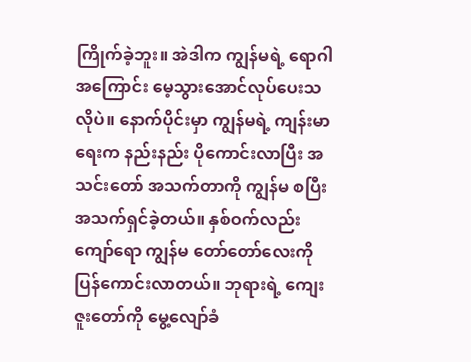ကြိုက်ခဲ့ဘူး။ အဲဒါက ကျွန်မရဲ့ ရောဂါအကြောင်း မေ့သွားအောင်လုပ်ပေးသလိုပဲ။ နောက်ပိုင်းမှာ ကျွန်မရဲ့ ကျန်းမာရေးက နည်းနည်း ပိုကောင်းလာပြီး အသင်းတော် အသက်တာကို ကျွန်မ စပြီးအသက်ရှင်ခဲ့တယ်။ နှစ်ဝက်လည်းကျော်ရော ကျွန်မ တော်တော်လေးကို ပြန်ကောင်းလာတယ်။ ဘုရားရဲ့ ကျေးဇူးတော်ကို မွေ့လျော်ခံ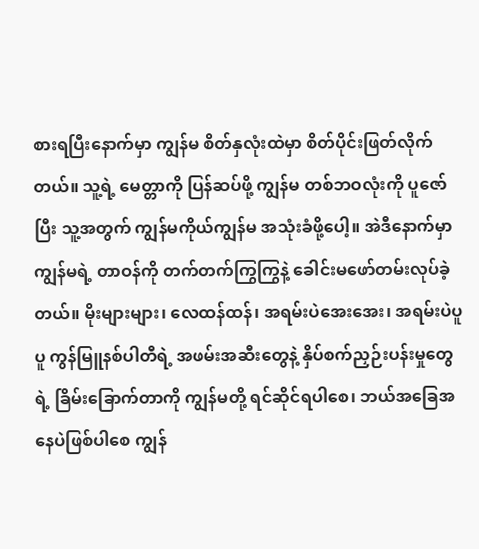စားရပြီးနောက်မှာ ကျွန်မ စိတ်နှလုံးထဲမှာ စိတ်ပိုင်းဖြတ်လိုက်တယ်။ သူ့ရဲ့ မေတ္တာကို ပြန်ဆပ်ဖို့ ကျွန်မ တစ်ဘဝလုံးကို ပူဇော်ပြီး သူ့အတွက် ကျွန်မကိုယ်ကျွန်မ အသုံးခံဖို့ပေါ့။ အဲဒီနောက်မှာ ကျွန်မရဲ့ တာဝန်ကို တက်တက်ကြွကြွနဲ့ ခေါင်းမဖော်တမ်းလုပ်ခဲ့တယ်။ မိုးများများ၊ လေထန်ထန်၊ အရမ်းပဲအေးအေး၊ အရမ်းပဲပူပူ ကွန်မြူနစ်ပါတီရဲ့ အဖမ်းအဆီးတွေနဲ့ နှိပ်စက်ညှဉ်းပန်းမှုတွေရဲ့ ခြိမ်းခြောက်တာကို ကျွန်မတို့ ရင်ဆိုင်ရပါစေ၊ ဘယ်အခြေအနေပဲဖြစ်ပါစေ ကျွန်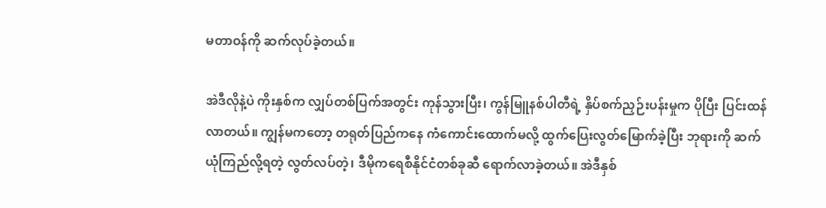မတာဝန်ကို ဆက်လုပ်ခဲ့တယ်။

အဲဒီလိုနဲ့ပဲ ကိုးနှစ်က လျှပ်တစ်ပြက်အတွင်း ကုန်သွားပြီး၊ ကွန်မြူနစ်ပါတီရဲ့ နှိပ်စက်ညှဉ်းပန်းမှုက ပိုပြီး ပြင်းထန်လာတယ်။ ကျွန်မကတော့ တရုတ်ပြည်ကနေ ကံကောင်းထောက်မလို့ ထွက်ပြေးလွတ်မြောက်ခဲ့ပြီး ဘုရားကို ဆက်ယုံကြည်လို့ရတဲ့ လွတ်လပ်တဲ့၊ ဒီမိုကရေစီနိုင်ငံတစ်ခုဆီ ရောက်လာခဲ့တယ်။ အဲဒီနှစ်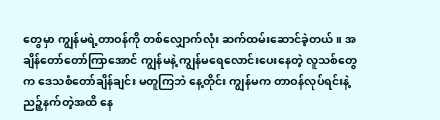တွေမှာ ကျွန်မရဲ့တာဝန်ကို တစ်လျှောက်လုံး ဆက်ထမ်းဆောင်ခဲ့တယ်။ အချိန်တော်တော်ကြာအောင် ကျွန်မနဲ့ ကျွန်မရေလောင်းပေးနေတဲ့ လူသစ်တွေက ဒေသစံတော်ချိန်ချင်း မတူကြဘဲ နေ့တိုင်း ကျွန်မက တာဝန်လုပ်ရင်းနဲ့ ညဉ့်နက်တဲ့အထိ နေ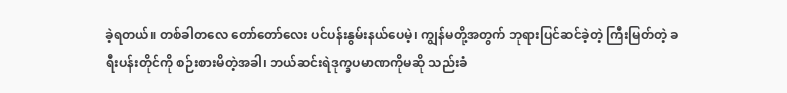ခဲ့ရတယ်။ တစ်ခါတလေ တော်တော်လေး ပင်ပန်းနွမ်းနယ်ပေမဲ့၊ ကျွန်မတို့အတွက် ဘုရားပြင်ဆင်ခဲ့တဲ့ ကြီးမြတ်တဲ့ ခရီးပန်းတိုင်ကို စဉ်းစားမိတဲ့အခါ၊ ဘယ်ဆင်းရဲဒုက္ခပမာဏကိုမဆို သည်းခံ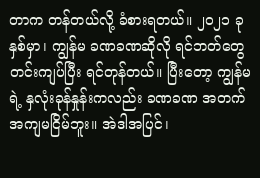တာက တန်တယ်လို့ ခံစားရတယ်။ ၂၀၂၁ ခုနှစ်မှာ၊ ကျွန်မ ခဏခဏဆိုလို ရင်ဘတ်တွေတင်းကျပ်ပြီး ရင်တုန်တယ်။ ပြီးတော့ ကျွန်မရဲ့ နှလုံးခုန်နှုန်းကလည်း ခဏခဏ အတက်အကျမငြိမ်ဘူး။ အဲဒါအပြင်၊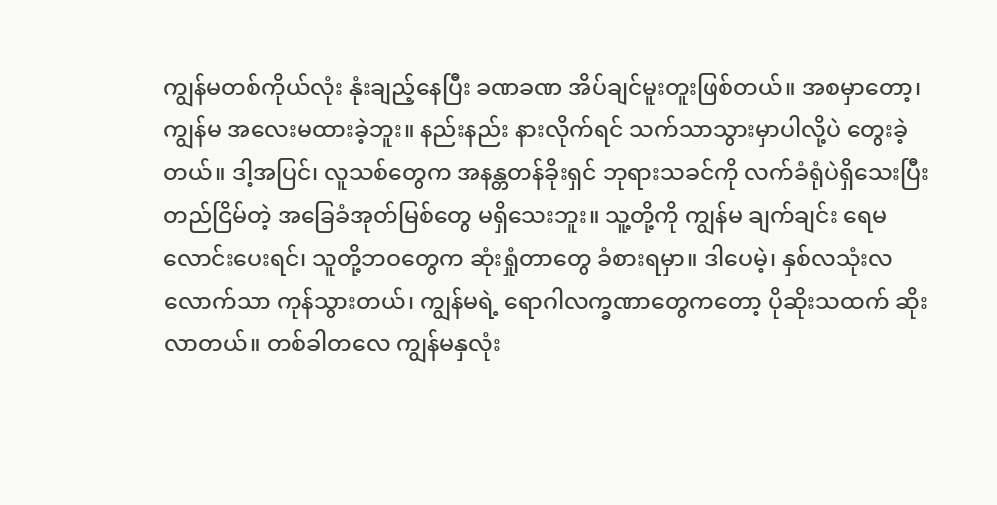ကျွန်မတစ်ကိုယ်လုံး နုံးချည့်နေပြီး ခဏခဏ အိပ်ချင်မူးတူးဖြစ်တယ်။ အစမှာတော့၊ ကျွန်မ အလေးမထားခဲ့ဘူး။ နည်းနည်း နားလိုက်ရင် သက်သာသွားမှာပါလို့ပဲ တွေးခဲ့တယ်။ ဒါ့အပြင်၊ လူသစ်တွေက အနန္တတန်ခိုးရှင် ဘုရားသခင်ကို လက်ခံရုံပဲရှိသေးပြီး တည်ငြိမ်တဲ့ အခြေခံအုတ်မြစ်တွေ မရှိသေးဘူး။ သူ့တို့ကို ကျွန်မ ချက်ချင်း ရေမလောင်းပေးရင်၊ သူတို့ဘဝတွေက ဆုံးရှုံတာတွေ ခံစားရမှာ။ ဒါပေမဲ့၊ နှစ်လသုံးလလောက်သာ ကုန်သွားတယ်၊ ကျွန်မရဲ့ ရောဂါလက္ခဏာတွေကတော့ ပိုဆိုးသထက် ဆိုးလာတယ်။ တစ်ခါတလေ ကျွန်မနှလုံး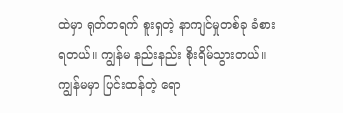ထဲမှာ ရုတ်တရက် စူးရှတဲ့ နာကျင်မှုတစ်ခု ခံစားရတယ်။ ကျွန်မ နည်းနည်း စိုးရိမ်သွားတယ်။ ကျွန်မမှာ ပြင်းထန်တဲ့ ရော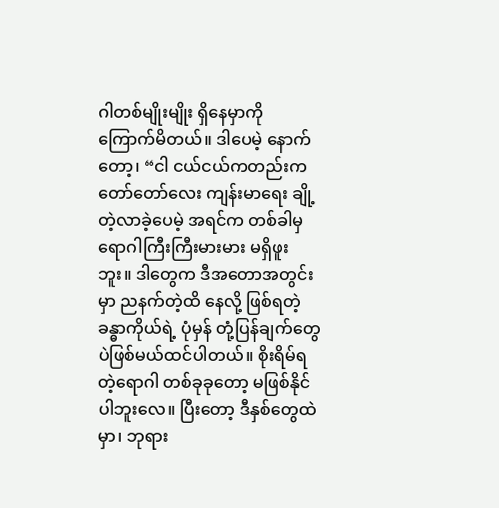ဂါတစ်မျိုးမျိုး ရှိနေမှာကို ကြောက်မိတယ်။ ဒါပေမဲ့ နောက်တော့၊ “ငါ ငယ်ငယ်ကတည်းက တော်တော်လေး ကျန်းမာရေး ချို့တဲ့လာခဲ့ပေမဲ့ အရင်က တစ်ခါမှ ရောဂါကြီးကြီးမားမား မရှိဖူးဘူး။ ဒါတွေက ဒီအတောအတွင်းမှာ ညနက်တဲ့ထိ နေလို့ ဖြစ်ရတဲ့ ခန္ဓာကိုယ်ရဲ့ ပုံမှန် တုံ့ပြန်ချက်တွေပဲဖြစ်မယ်ထင်ပါတယ်။ စိုးရိမ်ရတဲ့ရောဂါ တစ်ခုခုတော့ မဖြစ်နိုင်ပါဘူးလေ။ ပြီးတော့ ဒီနှစ်တွေထဲမှာ၊ ဘုရား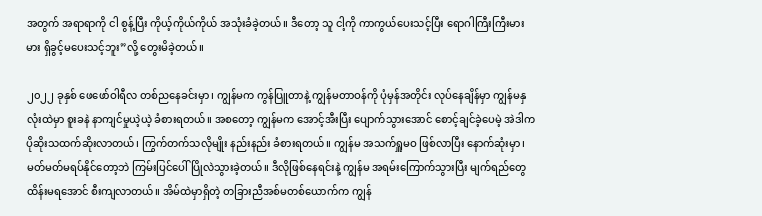အတွက် အရာရာကို ငါ စွန့်ပြီး ကိုယ့်ကိုယ်ကိုယ် အသုံးခံခဲ့တယ်။ ဒီတော့ သူ ငါ့ကို ကာကွယ်ပေးသင့်ပြီး ရောဂါကြီးကြီးမားမား ရှိခွင့်မပေးသင့်ဘူး”လို့ တွေးမိခဲ့တယ်။

၂၀၂၂ ခုနှစ် ဖေဖော်ဝါရီလ တစ်ညနေခင်းမှာ၊ ကျွန်မက ကွန်ပြူတာနဲ့ ကျွန်မတာဝန်ကို ပုံမှန်အတိုင်း လုပ်နေချိန်မှာ ကျွန်မနှလုံးထဲမှာ စူးခနဲ နာကျင်မှုယဲ့ယဲ့ ခံစားရတယ်။ အစတော့ ကျွန်မက အောင့်အီးပြီး ပျောက်သွားအောင် စောင့်ချင်ခဲ့ပေမဲ့ အဲဒါက ပိုဆိုးသထက်ဆိုးလာတယ်၊ ကြွက်တက်သလိုမျိုး နည်းနည်း ခံစားရတယ်။ ကျွန်မ အသက်ရှူမဝ ဖြစ်လာပြီး နောက်ဆုံးမှာ၊ မတ်မတ်မရပ်နိုင်တော့ဘဲ ကြမ်းပြင်ပေါ် ပြိုလဲသွားခဲ့တယ်။ ဒီလိုဖြစ်နေရင်းနဲ့ ကျွန်မ အရမ်းကြောက်သွားပြီး မျက်ရည်တွေ ထိန်းမရအောင် စီးကျလာတယ်။ အိမ်ထဲမှာရှိတဲ့ တခြားညီအစ်မတစ်ယောက်က ကျွန်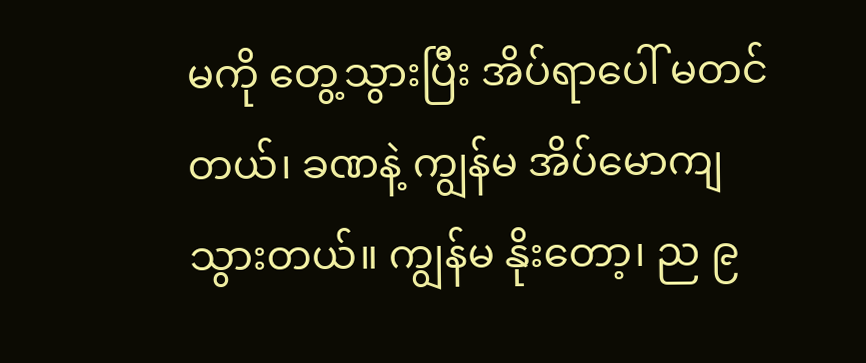မကို တွေ့သွားပြီး အိပ်ရာပေါ် မတင်တယ်၊ ခဏနဲ့ ကျွန်မ အိပ်မောကျသွားတယ်။ ကျွန်မ နိုးတော့၊ ည ၉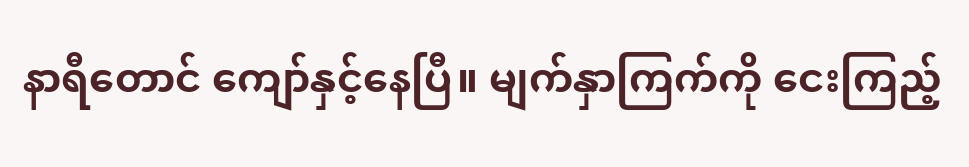နာရီတောင် ကျော်နှင့်နေပြီ။ မျက်နှာကြက်ကို ငေးကြည့်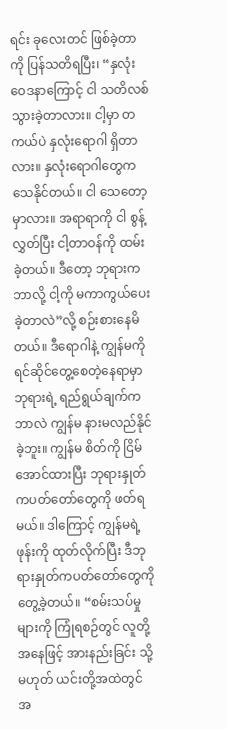ရင်း ခုလေးတင် ဖြစ်ခဲ့တာကို ပြန်သတိရပြီး၊ “နှလုံးဝေဒနာကြောင့် ငါ သတိလစ်သွားခဲ့တာလား။ ငါ့မှာ တကယ်ပဲ နှလုံးရောဂါ ရှိတာလား။ နှလုံးရောဂါတွေက သေနိုင်တယ်။ ငါ သေတော့မှာလား။ အရာရာကို ငါ စွန့်လွှတ်ပြီး ငါ့တာဝန်ကို ထမ်းခဲ့တယ်။ ဒီတော့ ဘုရားက ဘာလို့ ငါ့ကို မကာကွယ်ပေးခဲ့တာလဲ”လို့ စဉ်းစားနေမိတယ်။ ဒီရောဂါနဲ့ ကျွန်မကို ရင်ဆိုင်တွေ့စေတဲ့နေရာမှာ ဘုရားရဲ့ ရည်ရွယ်ချက်က ဘာလဲ ကျွန်မ နားမလည်နိုင်ခဲ့ဘူး။ ကျွန်မ စိတ်ကို ငြိမ်အောင်ထားပြီး ဘုရားနှုတ်ကပတ်တော်တွေကို ဖတ်ရမယ်။ ဒါကြောင့် ကျွန်မရဲ့ဖုန်းကို ထုတ်လိုက်ပြီး ဒီဘုရားနှုတ်ကပတ်တော်တွေကို တွေ့ခဲ့တယ်။ “စမ်းသပ်မှုများကို ကြုံရစဉ်တွင် လူတို့အနေဖြင့် အားနည်းခြင်း သို့မဟုတ် ယင်းတို့အထဲတွင် အ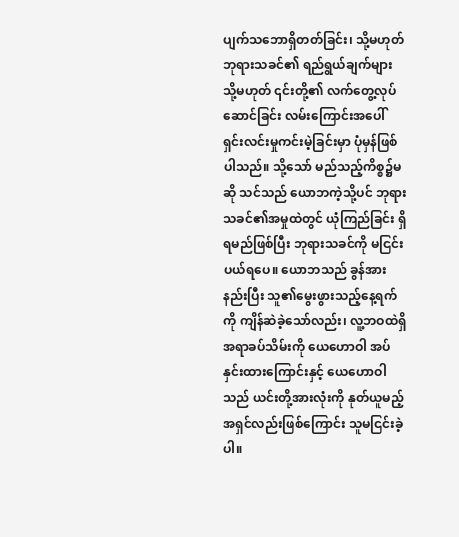ပျက်သဘောရှိတတ်ခြင်း၊ သို့မဟုတ် ဘုရားသခင်၏ ရည်ရွယ်ချက်များ သို့မဟုတ် ၎င်းတို့၏ လက်တွေ့လုပ်ဆောင်ခြင်း လမ်းကြောင်းအပေါ် ရှင်းလင်းမှုကင်းမဲ့ခြင်းမှာ ပုံမှန်ဖြစ်ပါသည်။ သို့သော် မည်သည့်ကိစ္စ၌မဆို သင်သည် ယောဘကဲ့သို့ပင် ဘုရားသခင်၏အမှုထဲတွင် ယုံကြည်ခြင်း ရှိရမည်ဖြစ်ပြီး ဘုရားသခင်ကို မငြင်းပယ်ရပေ။ ယောဘသည် ခွန်အားနည်းပြီး သူ၏မွေးဖွားသည့်နေ့ရက်ကို ကျိန်ဆဲခဲ့သော်လည်း၊ လူ့ဘဝထဲရှိ အရာခပ်သိမ်းကို ယေဟောဝါ အပ်နှင်းထားကြောင်းနှင့် ယေဟောဝါသည် ယင်းတို့အားလုံးကို နုတ်ယူမည့် အရှင်လည်းဖြစ်ကြောင်း သူမငြင်းခဲ့ပါ။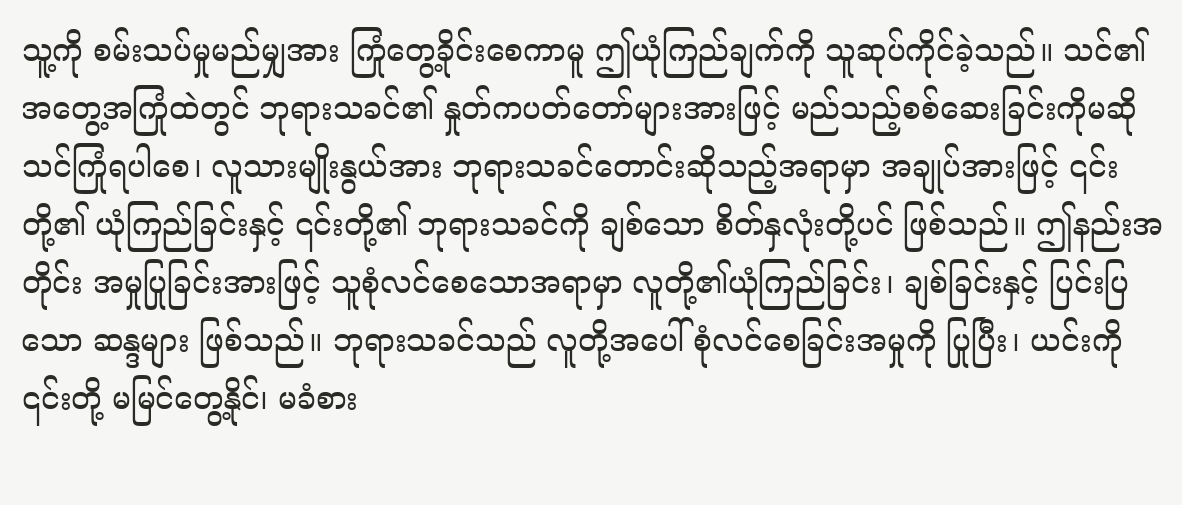သူ့ကို စမ်းသပ်မှုမည်မျှအား ကြုံတွေ့ခိုင်းစေကာမူ ဤယုံကြည်ချက်ကို သူဆုပ်ကိုင်ခဲ့သည်။ သင်၏ အတွေ့အကြုံထဲတွင် ဘုရားသခင်၏ နှုတ်ကပတ်တော်များအားဖြင့် မည်သည့်စစ်ဆေးခြင်းကိုမဆို သင်ကြုံရပါစေ၊ လူသားမျိုးနွယ်အား ဘုရားသခင်တောင်းဆိုသည့်အရာမှာ အချုပ်အားဖြင့် ၎င်းတို့၏ ယုံကြည်ခြင်းနှင့် ၎င်းတို့၏ ဘုရားသခင်ကို ချစ်သော စိတ်နှလုံးတို့ပင် ဖြစ်သည်။ ဤနည်းအတိုင်း အမှုပြုခြင်းအားဖြင့် သူစုံလင်စေသောအရာမှာ လူတို့၏ယုံကြည်ခြင်း၊ ချစ်ခြင်းနှင့် ပြင်းပြသော ဆန္ဒများ ဖြစ်သည်။ ဘုရားသခင်သည် လူတို့အပေါ် စုံလင်စေခြင်းအမှုကို ပြုပြီး၊ ယင်းကို ၎င်းတို့ မမြင်တွေ့နိုင်၊ မခံစား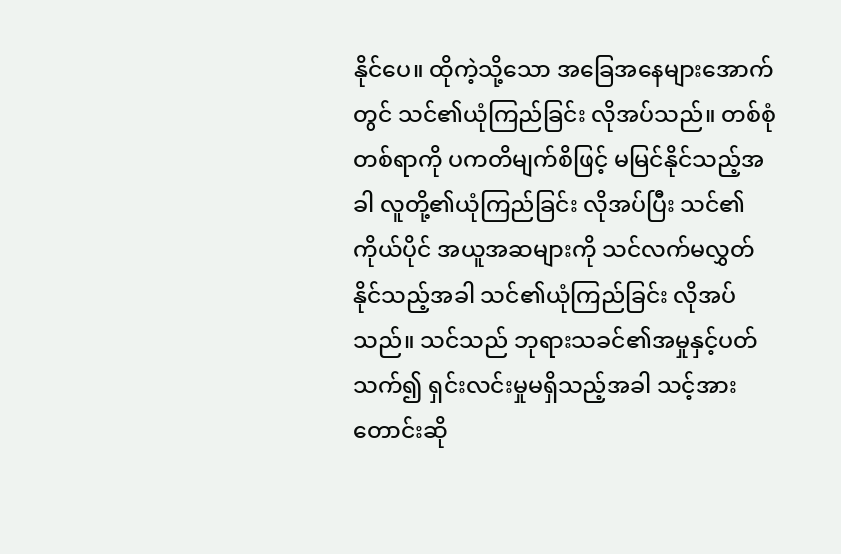နိုင်ပေ။ ထိုကဲ့သို့သော အခြေအနေများအောက်တွင် သင်၏ယုံကြည်ခြင်း လိုအပ်သည်။ တစ်စုံတစ်ရာကို ပကတိမျက်စိဖြင့် မမြင်နိုင်သည့်အခါ လူတို့၏ယုံကြည်ခြင်း လိုအပ်ပြီး သင်၏ကိုယ်ပိုင် အယူအဆများကို သင်လက်မလွှတ်နိုင်သည့်အခါ သင်၏ယုံကြည်ခြင်း လိုအပ်သည်။ သင်သည် ဘုရားသခင်၏အမှုနှင့်ပတ်သက်၍ ရှင်းလင်းမှုမရှိသည့်အခါ သင့်အား တောင်းဆို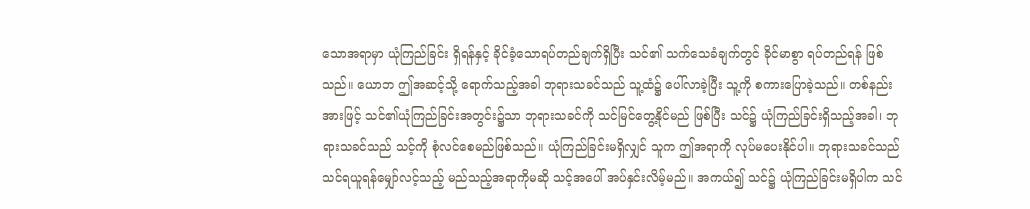သောအရာမှာ ယုံကြည်ခြင်း ရှိရန်နှင့် ခိုင်ခံ့သောရပ်တည်ချက်ရှိပြီး သင်၏ သက်သေခံချက်တွင် ခိုင်မာစွာ ရပ်တည်ရန် ဖြစ်သည်။ ယောဘ ဤအဆင့်သို့ ရောက်သည့်အခါ ဘုရားသခင်သည် သူ့ထံ၌ ပေါ်လာခဲ့ပြီး သူ့ကို စကားပြောခဲ့သည်။ တစ်နည်းအားဖြင့် သင်၏ယုံကြည်ခြင်းအတွင်း၌သာ ဘုရားသခင်ကို သင်မြင်တွေ့နိုင်မည် ဖြစ်ပြီး သင်၌ ယုံကြည်ခြင်းရှိသည့်အခါ၊ ဘုရားသခင်သည် သင့်ကို စုံလင်စေမည်ဖြစ်သည်။ ယုံကြည်ခြင်းမရှိလျှင် သူက ဤအရာကို လုပ်မပေးနိုင်ပါ။ ဘုရားသခင်သည် သင်ရယူရန်မျှော်လင့်သည့် မည်သည့်အရာကိုမဆို သင့်အပေါ် အပ်နှင်းလိမ့်မည်။ အကယ်၍ သင်၌ ယုံကြည်ခြင်းမရှိပါက သင်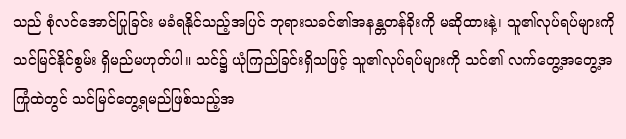သည် စုံလင်အောင်ပြုခြင်း မခံရနိုင်သည့်အပြင် ဘုရားသခင်၏အနန္တတန်ခိုးကို မဆိုထားနဲ့၊ သူ၏လုပ်ရပ်များကို သင်မြင်နိုင်စွမ်း ရှိမည်မဟုတ်ပါ။ သင်၌ ယုံကြည်ခြင်းရှိသဖြင့် သူ၏လုပ်ရပ်များကို သင်၏ လက်တွေ့အတွေ့အကြုံထဲတွင် သင်မြင်တွေ့ရမည်ဖြစ်သည့်အ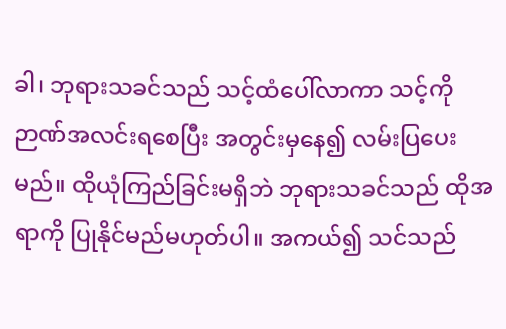ခါ၊ ဘုရားသခင်သည် သင့်ထံပေါ်လာကာ သင့်ကို ဉာဏ်အလင်းရစေပြီး အတွင်းမှနေ၍ လမ်းပြပေးမည်။ ထိုယုံကြည်ခြင်းမရှိဘဲ ဘုရားသခင်သည် ထိုအရာကို ပြုနိုင်မည်မဟုတ်ပါ။ အကယ်၍ သင်သည်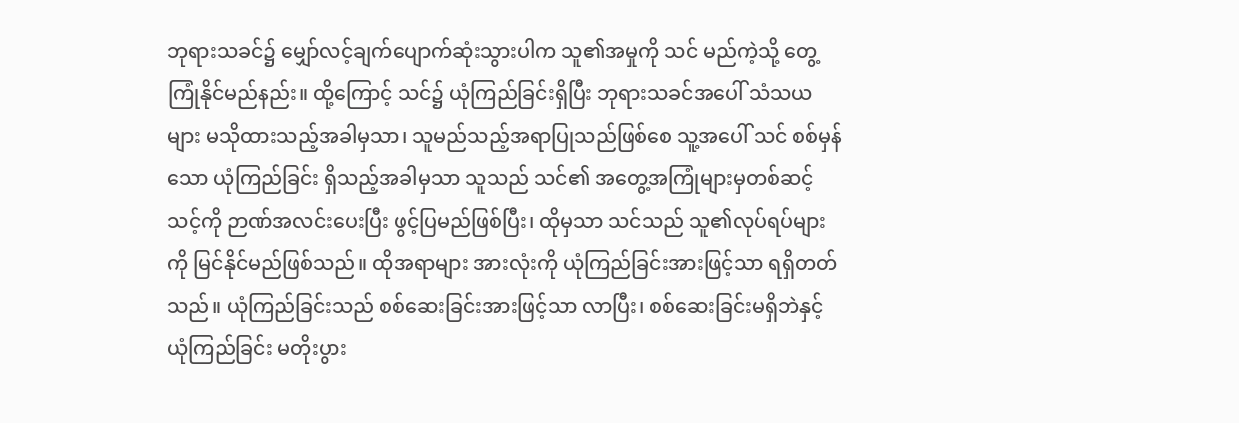ဘုရားသခင်၌ မျှော်လင့်ချက်ပျောက်ဆုံးသွားပါက သူ၏အမှုကို သင် မည်ကဲ့သို့ တွေ့ကြုံနိုင်မည်နည်း။ ထို့ကြောင့် သင်၌ ယုံကြည်ခြင်းရှိပြီး ဘုရားသခင်အပေါ် သံသယများ မသိုထားသည့်အခါမှသာ၊ သူမည်သည့်အရာပြုသည်ဖြစ်စေ သူ့အပေါ် သင် စစ်မှန်သော ယုံကြည်ခြင်း ရှိသည့်အခါမှသာ သူသည် သင်၏ အတွေ့အကြုံများမှတစ်ဆင့် သင့်ကို ဉာဏ်အလင်းပေးပြီး ဖွင့်ပြမည်ဖြစ်ပြီး၊ ထိုမှသာ သင်သည် သူ၏လုပ်ရပ်များကို မြင်နိုင်မည်ဖြစ်သည်။ ထိုအရာများ အားလုံးကို ယုံကြည်ခြင်းအားဖြင့်သာ ရရှိတတ်သည်။ ယုံကြည်ခြင်းသည် စစ်ဆေးခြင်းအားဖြင့်သာ လာပြီး၊ စစ်ဆေးခြင်းမရှိဘဲနှင့် ယုံကြည်ခြင်း မတိုးပွား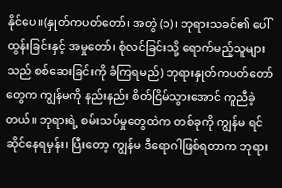နိုင်ပေ။(နှုတ်ကပတ်တော်၊ အတွဲ (၁)၊ ဘုရားသခင်၏ ပေါ်ထွန်းခြင်းနှင့် အမှုတော်၊ စုံလင်ခြင်းသို့ ရောက်မည့်သူများသည် စစ်ဆေးခြင်းကို ခံကြရမည်) ဘုရားနှုတ်ကပတ်တော်တွေက ကျွန်မကို နည်းနည်း စိတ်ငြိမ်သွားအောင် ကူညီခဲ့တယ်။ ဘုရားရဲ့ စမ်းသပ်မှုတွေထဲက တစ်ခုကို ကျွန်မ ရင်ဆိုင်နေရမှန်း၊ ပြီးတော့ ကျွန်မ ဒီရောဂါဖြစ်ရတာက ဘုရား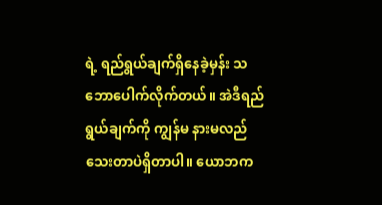ရဲ့ ရည်ရွယ်ချက်ရှိနေခဲ့မှန်း သဘောပေါက်လိုက်တယ်။ အဲဒီရည်ရွယ်ချက်ကို ကျွန်မ နားမလည်သေးတာပဲရှိတာပါ။ ယောဘက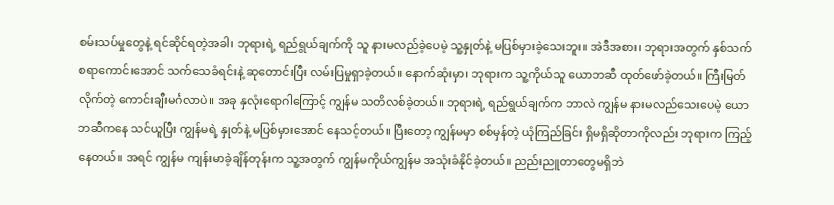စမ်းသပ်မှုတွေနဲ့ ရင်ဆိုင်ရတဲ့အခါ၊ ဘုရားရဲ့ ရည်ရွယ်ချက်ကို သူ နားမလည်ခဲ့ပေမဲ့ သူ့နှုတ်နဲ့ မပြစ်မှားခဲ့သေးဘူး။ အဲဒီအစား၊ ဘုရားအတွက် နှစ်သက်စရာကောင်းအောင် သက်သေခံရင်းနဲ့ ဆုတောင်းပြီး လမ်းပြမှုရှာခဲ့တယ်။ နောက်ဆုံးမှာ၊ ဘုရားက သူ့ကိုယ်သူ ယောဘဆီ ထုတ်ဖော်ခဲ့တယ်။ ကြီးမြတ်လိုက်တဲ့ ကောင်းချီးမင်္ဂလာပဲ။ အခု နှလုံးရောဂါကြောင့် ကျွန်မ သတိလစ်ခဲ့တယ်။ ဘုရားရဲ့ ရည်ရွယ်ချက်က ဘာလဲ ကျွန်မ နားမလည်သေးပေမဲ့ ယောဘဆီကနေ သင်ယူပြီး ကျွန်မရဲ့ နှုတ်နဲ့ မပြစ်မှားအောင် နေသင့်တယ်။ ပြီးတော့ ကျွန်မမှာ စစ်မှန်တဲ့ ယုံကြည်ခြင်း ရှိမရှိဆိုတာကိုလည်း ဘုရားက ကြည့်နေတယ်။ အရင် ကျွန်မ ကျန်းမာခဲ့ချိန်တုန်းက သူ့အတွက် ကျွန်မကိုယ်ကျွန်မ အသုံးခံနိုင်ခဲ့တယ်။ ညည်းညူတာတွေမရှိဘဲ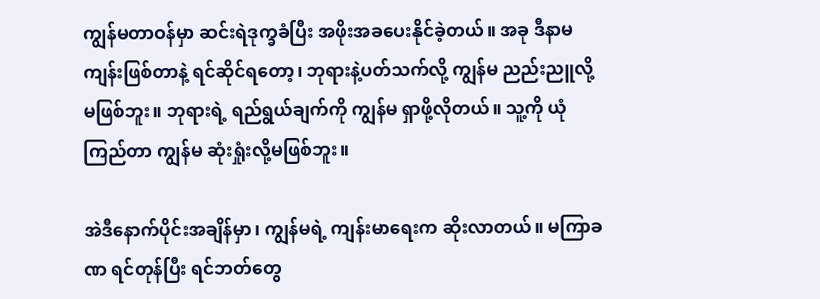ကျွန်မတာဝန်မှာ ဆင်းရဲဒုက္ခခံပြီး အဖိုးအခပေးနိုင်ခဲ့တယ်။ အခု ဒီနာမကျန်းဖြစ်တာနဲ့ ရင်ဆိုင်ရတော့၊ ဘုရားနဲ့ပတ်သက်လို့ ကျွန်မ ညည်းညူလို့ မဖြစ်ဘူး။ ဘုရားရဲ့ ရည်ရွယ်ချက်ကို ကျွန်မ ရှာဖို့လိုတယ်။ သူ့ကို ယုံကြည်တာ ကျွန်မ ဆုံးရှုံးလို့မဖြစ်ဘူး။

အဲဒီနောက်ပိုင်းအချိန်မှာ၊ ကျွန်မရဲ့ ကျန်းမာရေးက ဆိုးလာတယ်။ မကြာခဏ ရင်တုန်ပြီး ရင်ဘတ်တွေ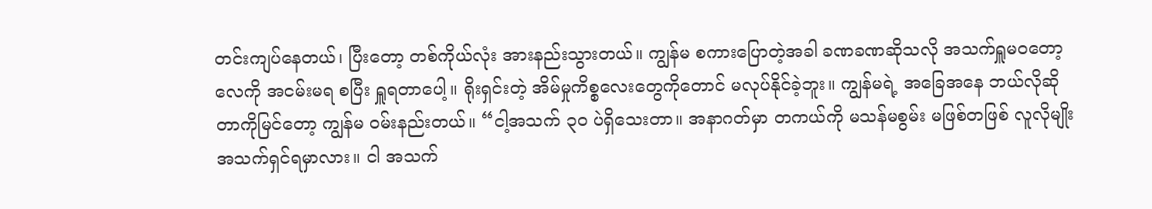တင်းကျပ်နေတယ်၊ ပြီးတော့ တစ်ကိုယ်လုံး အားနည်းသွားတယ်။ ကျွန်မ စကားပြောတဲ့အခါ ခဏခဏဆိုသလို အသက်ရှူမဝတော့ လေကို အငမ်းမရ စပြီး ရှူရတာပေါ့။ ရိုးရှင်းတဲ့ အိမ်မှုကိစ္စလေးတွေကိုတောင် မလုပ်နိုင်ခဲ့ဘူး။ ကျွန်မရဲ့ အခြေအနေ ဘယ်လိုဆိုတာကိုမြင်တော့ ကျွန်မ ဝမ်းနည်းတယ်။ “ငါ့အသက် ၃၀ ပဲရှိသေးတာ။ အနာဂတ်မှာ တကယ်ကို မသန်မစွမ်း မဖြစ်တဖြစ် လူလိုမျိုး အသက်ရှင်ရမှာလား။ ငါ အသက်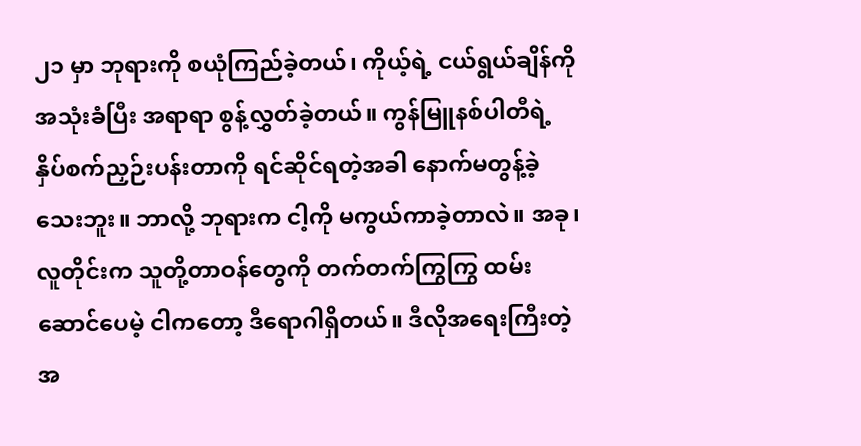၂၁ မှာ ဘုရားကို စယုံကြည်ခဲ့တယ်၊ ကိုယ့်ရဲ့ ငယ်ရွယ်ချိန်ကို အသုံးခံပြီး အရာရာ စွန့်လွှတ်ခဲ့တယ်။ ကွန်မြူနစ်ပါတီရဲ့ နှိပ်စက်ညှဉ်းပန်းတာကို ရင်ဆိုင်ရတဲ့အခါ နောက်မတွန့်ခဲ့သေးဘူး။ ဘာလို့ ဘုရားက ငါ့ကို မကွယ်ကာခဲ့တာလဲ။ အခု၊ လူတိုင်းက သူတို့တာဝန်တွေကို တက်တက်ကြွကြွ ထမ်းဆောင်ပေမဲ့ ငါကတော့ ဒီရောဂါရှိတယ်။ ဒီလိုအရေးကြီးတဲ့အ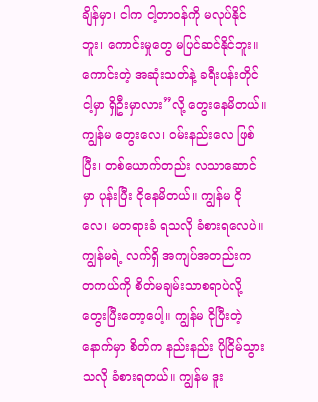ချိန်မှာ၊ ငါက ငါ့တာဝန်ကို မလုပ်နိုင်ဘူး၊ ကောင်းမှုတွေ မပြင်ဆင်နိုင်ဘူး။ ကောင်းတဲ့ အဆုံးသတ်နဲ့ ခရီးပန်းတိုင် ငါ့မှာ ရှိဦးမှာလား”လို့ တွေးနေမိတယ်။ ကျွန်မ တွေးလေ၊ ဝမ်းနည်းလေ ဖြစ်ပြီး၊ တစ်ယောက်တည်း လသာဆောင်မှာ ပုန်းပြီး ငိုနေမိတယ်။ ကျွန်မ ငိုလေ၊ မတရားခံ ရသလို ခံစားရလေပဲ။ ကျွန်မရဲ့ လက်ရှိ အကျပ်အတည်းက တကယ်ကို စိတ်မချမ်းသာစရာပဲလို့ တွေးပြီးတော့ပေါ့။ ကျွန်မ ငိုပြီးတဲ့နောက်မှာ စိတ်က နည်းနည်း ပိုငြိမ်သွားသလို ခံစားရတယ်။ ကျွန်မ ဒူး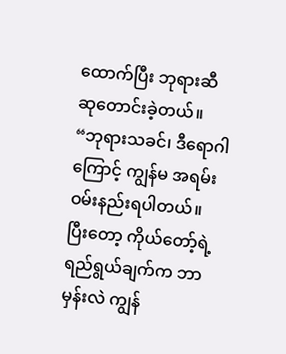ထောက်ပြီး ဘုရားဆီ ဆုတောင်းခဲ့တယ်။ “ဘုရားသခင်၊ ဒီရောဂါကြောင့် ကျွန်မ အရမ်းဝမ်းနည်းရပါတယ်။ ပြီးတော့ ကိုယ်တော့်ရဲ့ ရည်ရွယ်ချက်က ဘာမှန်းလဲ ကျွန်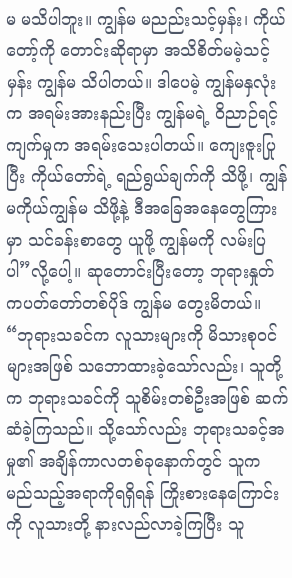မ မသိပါဘူး။ ကျွန်မ မညည်းသင့်မှန်း၊ ကိုယ်တော့်ကို တောင်းဆိုရာမှာ အသိစိတ်မမဲ့သင့်မှန်း ကျွန်မ သိပါတယ်။ ဒါပေမဲ့ ကျွန်မနှလုံးက အရမ်းအားနည်းပြီး ကျွန်မရဲ့ ဝိညာဉ်ရင့်ကျက်မှုက အရမ်းသေးပါတယ်။ ကျေးဇူးပြုပြီး ကိုယ်တော်ရဲ့ ရည်ရွယ်ချက်ကို သိဖို့၊ ကျွန်မကိုယ်ကျွန်မ သိဖို့နဲ့ ဒီအခြေအနေတွေကြားမှာ သင်ခန်းစာတွေ ယူဖို့ ကျွန်မကို လမ်းပြပါ”လို့ပေါ့။ ဆုတောင်းပြီးတော့ ဘုရားနှုတ်ကပတ်တော်တစ်ပိုဒ် ကျွန်မ တွေးမိတယ်။ “ဘုရားသခင်က လူသားများကို မိသားစုဝင်များအဖြစ် သဘောထားခဲ့သော်လည်း၊ သူတို့က ဘုရားသခင်ကို သူစိမ်းတစ်ဦးအဖြစ် ဆက်ဆံခဲ့ကြသည်။ သို့သော်လည်း ဘုရားသခင့်အမှု၏ အချိန်ကာလတစ်ခုနောက်တွင် သူက မည်သည့်အရာကိုရရှိရန် ကြိုးစားနေကြောင်းကို လူသားတို့ နားလည်လာခဲ့ကြပြီး သူ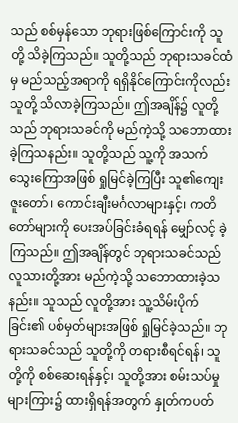သည် စစ်မှန်သော ဘုရားဖြစ်ကြောင်းကို သူတို့ သိခဲ့ကြသည်။ သူတို့သည် ဘုရားသခင်ထံမှ မည်သည့်အရာကို ရရှိနိုင်ကြောင်းကိုလည်း သူတို့ သိလာခဲ့ကြသည်။ ဤအချိန်၌ လူတို့သည် ဘုရားသခင်ကို မည်ကဲ့သို့ သဘောထားခဲ့ကြသနည်း။ သူတို့သည် သူ့ကို အသက်သွေးကြောအဖြစ် ရှုမြင်ခဲ့ကြပြီး သူ၏ကျေးဇူးတော်၊ ကောင်းချီးမင်္ဂလာများနှင့်၊ ကတိတော်များကို ပေးအပ်ခြင်းခံရရန် မျှော်လင့် ခဲ့ကြသည်။ ဤအချိန်တွင် ဘုရားသခင်သည် လူသားတို့အား မည်ကဲ့သို့ သဘောထားခဲ့သနည်း။ သူသည် လူတို့အား သူ့သိမ်းပိုက်ခြင်း၏ ပစ်မှတ်များအဖြစ် ရှုမြင်ခဲ့သည်။ ဘုရားသခင်သည် သူတို့ကို တရားစီရင်ရန်၊ သူတို့ကို စစ်ဆေးရန်နှင့်၊ သူတို့အား စမ်းသပ်မှုများကြား၌ ထားရှိရန်အတွက် နှုတ်ကပတ်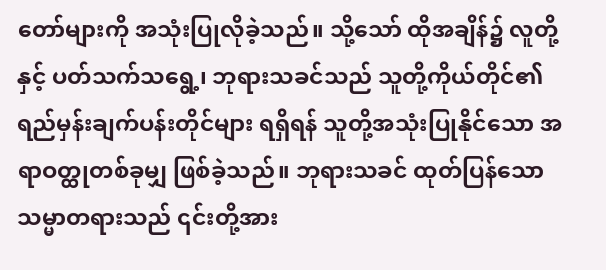တော်များကို အသုံးပြုလိုခဲ့သည်။ သို့သော် ထိုအချိန်၌ လူတို့နှင့် ပတ်သက်သရွေ့၊ ဘုရားသခင်သည် သူတို့ကိုယ်တိုင်၏ ရည်မှန်းချက်ပန်းတိုင်များ ရရှိရန် သူတို့အသုံးပြုနိုင်သော အရာဝတ္ထုတစ်ခုမျှ ဖြစ်ခဲ့သည်။ ဘုရားသခင် ထုတ်ပြန်သော သမ္မာတရားသည် ၎င်းတို့အား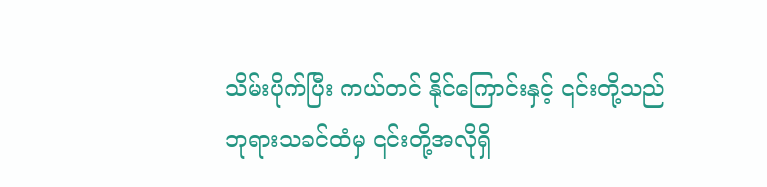သိမ်းပိုက်ပြီး ကယ်တင် နိုင်ကြောင်းနှင့် ၎င်းတို့သည် ဘုရားသခင်ထံမှ ၎င်းတို့အလိုရှိ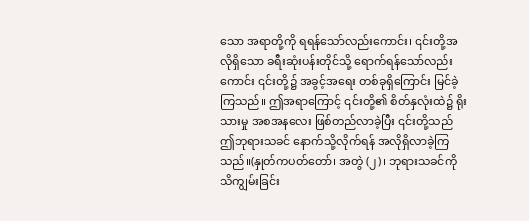သော အရာတို့ကို ရရန်သော်လည်းကောင်း၊ ၎င်းတို့အလိုရှိသော ခရီးဆုံးပန်းတိုင်သို့ ရောက်ရန်သော်လည်းကောင်း ၎င်းတို့၌ အခွင့်အရေး တစ်ခုရှိကြောင်း မြင်ခဲ့ကြသည်။ ဤအရာကြောင့် ၎င်းတို့၏ စိတ်နှလုံးထဲ၌ ရိုးသားမှု အစအနလေး ဖြစ်တည်လာခဲ့ပြီး ၎င်းတို့သည် ဤဘုရားသခင် နောက်သို့လိုက်ရန် အလိုရှိလာခဲ့ကြသည်။(နှုတ်ကပတ်တော်၊ အတွဲ (၂)၊ ဘုရားသခင်ကို သိကျွမ်းခြင်း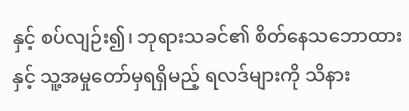နှင့် စပ်လျဉ်း၍၊ ဘုရားသခင်၏ စိတ်နေသဘောထားနှင့် သူ့အမှုတော်မှရရှိမည့် ရလဒ်များကို သိနား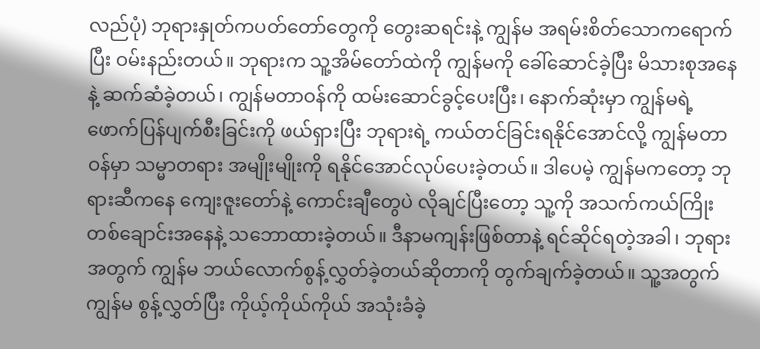လည်ပုံ) ဘုရားနှုတ်ကပတ်တော်တွေကို တွေးဆရင်းနဲ့ ကျွန်မ အရမ်းစိတ်သောကရောက်ပြီး ဝမ်းနည်းတယ်။ ဘုရားက သူ့အိမ်တော်ထဲကို ကျွန်မကို ခေါ်ဆောင်ခဲ့ပြီး မိသားစုအနေနဲ့ ဆက်ဆံခဲ့တယ်၊ ကျွန်မတာဝန်ကို ထမ်းဆောင်ခွင့်ပေးပြီး၊ နောက်ဆုံးမှာ ကျွန်မရဲ့ ဖောက်ပြန်ပျက်စီးခြင်းကို ဖယ်ရှားပြီး ဘုရားရဲ့ ကယ်တင်ခြင်းရနိုင်အောင်လို့ ကျွန်မတာဝန်မှာ သမ္မာတရား အမျိုးမျိုးကို ရနိုင်အောင်လုပ်ပေးခဲ့တယ်။ ဒါပေမဲ့ ကျွန်မကတော့ ဘုရားဆီကနေ ကျေးဇူးတော်နဲ့ ကောင်းချီတွေပဲ လိုချင်ပြီးတော့ သူ့ကို အသက်ကယ်ကြိုးတစ်ချောင်းအနေနဲ့ သဘောထားခဲ့တယ်။ ဒီနာမကျန်းဖြစ်တာနဲ့ ရင်ဆိုင်ရတဲ့အခါ၊ ဘုရားအတွက် ကျွန်မ ဘယ်လောက်စွန့်လွှတ်ခဲ့တယ်ဆိုတာကို တွက်ချက်ခဲ့တယ်။ သူ့အတွက် ကျွန်မ စွန့်လွှတ်ပြီး ကိုယ့်ကိုယ်ကိုယ် အသုံးခံခဲ့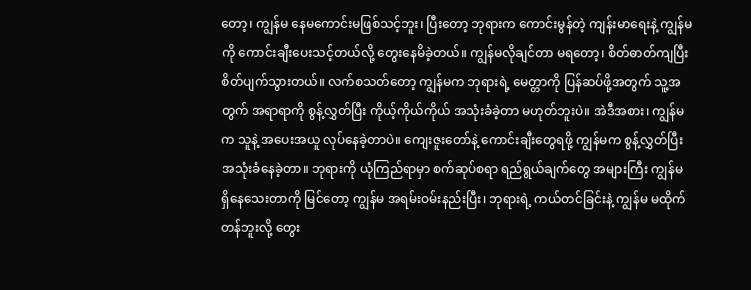တော့၊ ကျွန်မ နေမကောင်းမဖြစ်သင့်ဘူး၊ ပြီးတော့ ဘုရားက ကောင်းမွန်တဲ့ ကျန်းမာရေးနဲ့ ကျွန်မကို ကောင်းချီးပေးသင့်တယ်လို့ တွေးနေမိခဲ့တယ်။ ကျွန်မလိုချင်တာ မရတော့၊ စိတ်ဓာတ်ကျပြီး စိတ်ပျက်သွားတယ်။ လက်စသတ်တော့ ကျွန်မက ဘုရားရဲ့ မေတ္တာကို ပြန်ဆပ်ဖို့အတွက် သူ့အတွက် အရာရာကို စွန့်လွှတ်ပြီး ကိုယ့်ကိုယ်ကိုယ် အသုံးခံခဲ့တာ မဟုတ်ဘူးပဲ။ အဲဒီအစား၊ ကျွန်မက သူနဲ့ အပေးအယူ လုပ်နေခဲ့တာပဲ။ ကျေးဇူးတော်နဲ့ ကောင်းချီးတွေရဖို့ ကျွန်မက စွန့်လွှတ်ပြီး အသုံးခံနေခဲ့တာ။ ဘုရားကို ယုံကြည်ရာမှာ စက်ဆုပ်စရာ ရည်ရွယ်ချက်တွေ အများကြီး ကျွန်မ ရှိနေသေးတာကို မြင်တော့ ကျွန်မ အရမ်းဝမ်းနည်းပြီး၊ ဘုရားရဲ့ ကယ်တင်ခြင်းနဲ့ ကျွန်မ မထိုက်တန်ဘူးလို့ တွေး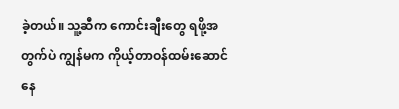ခဲ့တယ်။ သူ့ဆီက ကောင်းချီးတွေ ရဖို့အတွက်ပဲ ကျွန်မက ကိုယ့်တာဝန်ထမ်းဆောင်နေ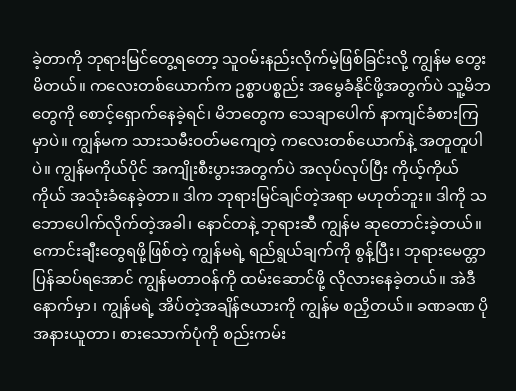ခဲ့တာကို ဘုရားမြင်တွေ့ရတော့ သူဝမ်းနည်းလိုက်မဲ့ဖြစ်ခြင်းလို့ ကျွန်မ တွေးမိတယ်။ ကလေးတစ်ယောက်က ဥစ္စာပစ္စည်း အမွေခံနိုင်ဖို့အတွက်ပဲ သူ့မိဘတွေကို စောင့်ရှောက်နေခဲ့ရင်၊ မိဘတွေက သေချာပေါက် နာကျင်ခံစားကြမှာပဲ။ ကျွန်မက သားသမီးဝတ်မကျေတဲ့ ကလေးတစ်ယောက်နဲ့ အတူတူပါပဲ။ ကျွန်မကိုယ်ပိုင် အကျိုးစီးပွားအတွက်ပဲ အလုပ်လုပ်ပြီး ကိုယ့်ကိုယ်ကိုယ် အသုံးခံနေခဲ့တာ။ ဒါက ဘုရားမြင်ချင်တဲ့အရာ မဟုတ်ဘူး။ ဒါကို သဘောပေါက်လိုက်တဲ့အခါ၊ နောင်တနဲ့ ဘုရားဆီ ကျွန်မ ဆုတောင်းခဲ့တယ်။ ကောင်းချီးတွေရဖို့ဖြစ်တဲ့ ကျွန်မရဲ့ ရည်ရွယ်ချက်ကို စွန့်ပြီး၊ ဘုရားမေတ္တာ ပြန်ဆပ်ရအောင် ကျွန်မတာဝန်ကို ထမ်းဆောင်ဖို့ လိုလားနေခဲ့တယ်။ အဲဒီနောက်မှာ၊ ကျွန်မရဲ့ အိပ်တဲ့အချိန်ဇယားကို ကျွန်မ စညှိတယ်။ ခဏခဏ ပိုအနားယူတာ၊ စားသောက်ပုံကို စည်းကမ်း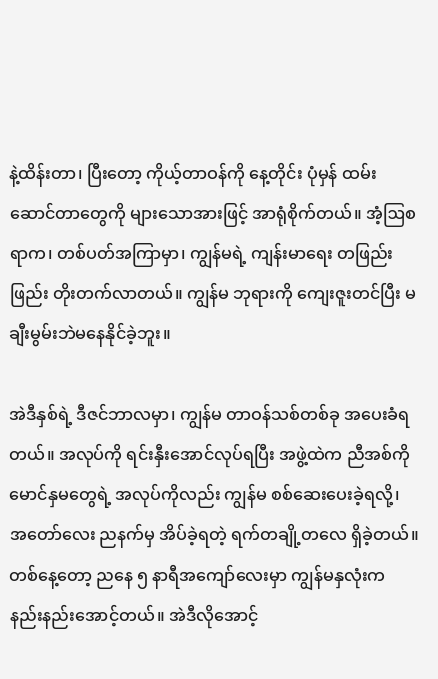နဲ့ထိန်းတာ၊ ပြီးတော့ ကိုယ့်တာဝန်ကို နေ့တိုင်း ပုံမှန် ထမ်းဆောင်တာတွေကို များသောအားဖြင့် အာရုံစိုက်တယ်။ အံ့ဩစရာက၊ တစ်ပတ်အကြာမှာ၊ ကျွန်မရဲ့ ကျန်းမာရေး တဖြည်းဖြည်း တိုးတက်လာတယ်။ ကျွန်မ ဘုရားကို ကျေးဇူးတင်ပြီး မချီးမွမ်းဘဲမနေနိုင်ခဲ့ဘူး။

အဲဒီနှစ်ရဲ့ ဒီဇင်ဘာလမှာ၊ ကျွန်မ တာဝန်သစ်တစ်ခု အပေးခံရတယ်။ အလုပ်ကို ရင်းနှီးအောင်လုပ်ရပြီး အဖွဲ့ထဲက ညီအစ်ကို မောင်နှမတွေရဲ့ အလုပ်ကိုလည်း ကျွန်မ စစ်ဆေးပေးခဲ့ရလို့၊ အတော်လေး ညနက်မှ အိပ်ခဲ့ရတဲ့ ရက်တချို့တလေ ရှိခဲ့တယ်။ တစ်နေ့တော့ ညနေ ၅ နာရီအကျော်လေးမှာ ကျွန်မနှလုံးက နည်းနည်းအောင့်တယ်။ အဲဒီလိုအောင့်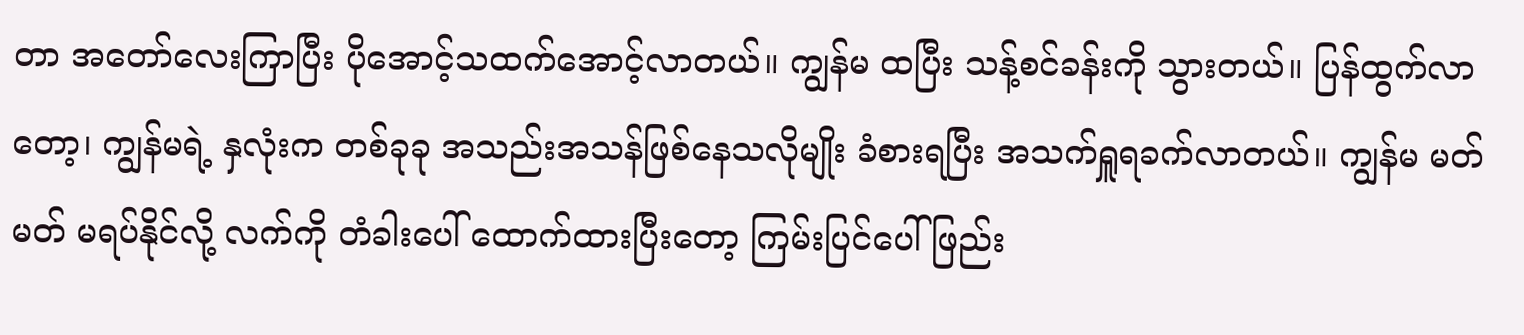တာ အတော်လေးကြာပြီး ပိုအောင့်သထက်အောင့်လာတယ်။ ကျွန်မ ထပြီး သန့်စင်ခန်းကို သွားတယ်။ ပြန်ထွက်လာတော့၊ ကျွန်မရဲ့ နှလုံးက တစ်ခုခု အသည်းအသန်ဖြစ်နေသလိုမျိုး ခံစားရပြီး အသက်ရှူရခက်လာတယ်။ ကျွန်မ မတ်မတ် မရပ်နိုင်လို့ လက်ကို တံခါးပေါ် ထောက်ထားပြီးတော့ ကြမ်းပြင်ပေါ် ဖြည်း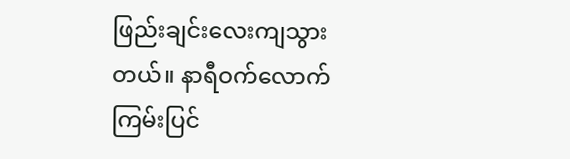ဖြည်းချင်းလေးကျသွားတယ်။ နာရီဝက်လောက် ကြမ်းပြင်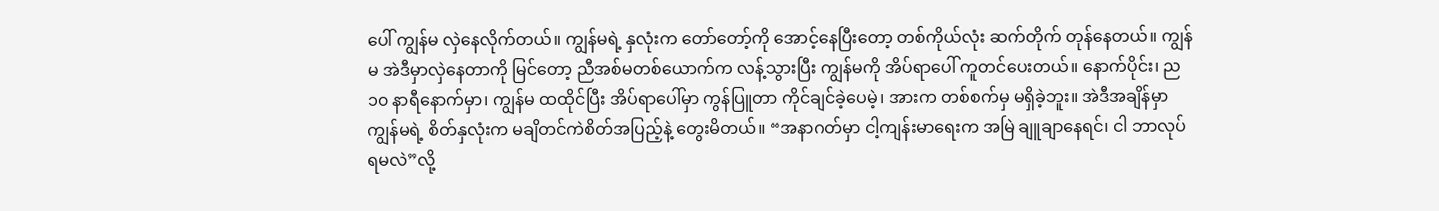ပေါ် ကျွန်မ လှဲနေလိုက်တယ်။ ကျွန်မရဲ့ နှလုံးက တော်တော့်ကို အောင့်နေပြီးတော့ တစ်ကိုယ်လုံး ဆက်တိုက် တုန်နေတယ်။ ကျွန်မ အဲဒီမှာလှဲနေတာကို မြင်တော့ ညီအစ်မတစ်ယောက်က လန့်သွားပြီး ကျွန်မကို အိပ်ရာပေါ် ကူတင်ပေးတယ်။ နောက်ပိုင်း၊ ည ၁၀ နာရီနောက်မှာ၊ ကျွန်မ ထထိုင်ပြီး အိပ်ရာပေါ်မှာ ကွန်ပြူတာ ကိုင်ချင်ခဲ့ပေမဲ့၊ အားက တစ်စက်မှ မရှိခဲ့ဘူး။ အဲဒီအချိန်မှာ ကျွန်မရဲ့ စိတ်နှလုံးက မချိတင်ကဲစိတ်အပြည့်နဲ့ တွေးမိတယ်။ “အနာဂတ်မှာ ငါ့ကျန်းမာရေးက အမြဲ ချူချာနေရင်၊ ငါ ဘာလုပ်ရမလဲ”လို့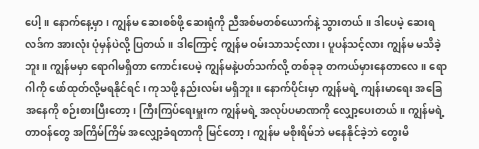ပေါ့။ နောက်နေ့မှာ၊ ကျွန်မ ဆေးစစ်ဖို့ ဆေးရုံကို ညီအစ်မတစ်ယောက်နဲ့ သွားတယ်။ ဒါပေမဲ့ ဆေးရလဒ်က အားလုံး ပုံမှန်ပဲလို့ ပြတယ်။ ဒါကြောင့် ကျွန်မ ဝမ်းသာသင့်လား၊ ပူပန်သင့်လား ကျွန်မ မသိခဲ့ဘူး။ ကျွန်မမှာ ရောဂါမရှိတာ ကောင်းပေမဲ့ ကျွန်မနဲ့ပတ်သက်လို့ တစ်ခုခု တကယ်မှားနေတာလေ။ ရောဂါကို ဖော်ထုတ်လို့မရနိုင်ရင်၊ ကုသဖို့ နည်းလမ်း မရှိဘူး။ နောက်ပိုင်းမှာ ကျွန်မရဲ့ ကျန်းမာရေး အခြေအနေကို စဉ်းစားပြီးတော့၊ ကြီးကြပ်ရေးမှူးက ကျွန်မရဲ့ အလုပ်ပမာဏကို လျှော့ပေးတယ်။ ကျွန်မရဲ့ တာဝန်တွေ အကြိမ်ကြိမ် အလျှော့ခံရတာကို မြင်တော့၊ ကျွန်မ မစိုးရိမ်ဘဲ မနေနိုင်ခဲ့ဘဲ တွေးမိ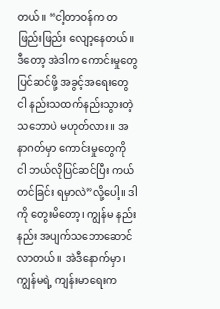တယ်။ “ငါ့တာဝန်က တဖြည်းဖြည်း လျော့နေတယ်။ ဒီတော့ အဲဒါက ကောင်းမှုတွေ ပြင်ဆင်ဖို့ အခွင့်အရေးတွေ ငါ နည်းသထက်နည်းသွားတဲ့ သဘောပဲ မဟုတ်လား။ အနာဂတ်မှာ ကောင်းမှုတွေကို ငါ ဘယ်လိုပြင်ဆင်ပြီး ကယ်တင်ခြင်း ရမှာလဲ”လို့ပေါ့။ ဒါကို တွေးမိတော့၊ ကျွန်မ နည်းနည်း အပျက်သဘောဆောင်လာတယ်။ အဲဒီနောက်မှာ၊ ကျွန်မရဲ့ ကျန်းမာရေးက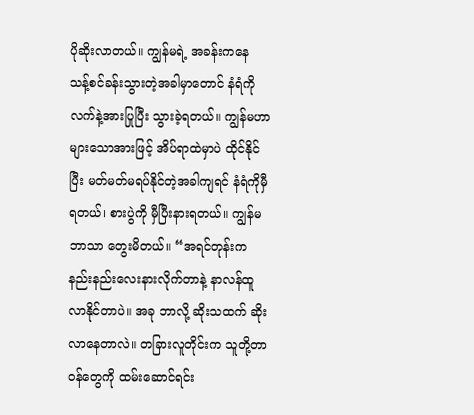ပိုဆိုးလာတယ်။ ကျွန်မရဲ့ အခန်းကနေ သန့်စင်ခန်းသွားတဲ့အခါမှာတောင် နံရံကို လက်နဲ့အားပြုပြီး သွားခဲ့ရတယ်။ ကျွန်မဟာ များသောအားဖြင့် အိပ်ရာထဲမှာပဲ ထိုင်နိုင်ပြီး မတ်မတ်မရပ်နိုင်တဲ့အခါကျရင် နံရံကိုမှီရတယ်၊ စားပွဲကို မှီပြီးနားရတယ်။ ကျွန်မဘာသာ တွေးမိတယ်။ “အရင်တုန်းက နည်းနည်းလေးနားလိုက်တာနဲ့ နာလန်ထူလာနိုင်တာပဲ။ အခု ဘာလို့ ဆိုးသထက် ဆိုးလာနေတာလဲ။ တခြားလူတိုင်းက သူတို့တာဝန်တွေကို ထမ်းဆောင်ရင်း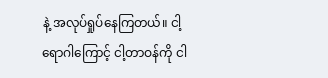နဲ့ အလုပ်ရှုပ်နေကြတယ်။ ငါ့ရောဂါကြောင့် ငါ့တာဝန်ကို ငါ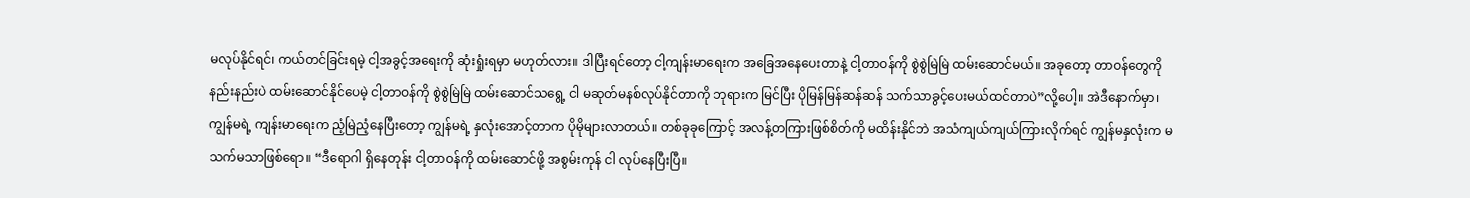မလုပ်နိုင်ရင်၊ ကယ်တင်ခြင်းရမဲ့ ငါ့အခွင့်အရေးကို ဆုံးရှုံးရမှာ မဟုတ်လား။ ဒါပြီးရင်တော့ ငါ့ကျန်းမာရေးက အခြေအနေပေးတာနဲ့ ငါ့တာဝန်ကို စွဲစွဲမြဲမြဲ ထမ်းဆောင်မယ်။ အခုတော့ တာဝန်တွေကို နည်းနည်းပဲ ထမ်းဆောင်နိုင်ပေမဲ့ ငါ့တာဝန်ကို စွဲစွဲမြဲမြဲ ထမ်းဆောင်သရွေ့ ငါ မဆုတ်မနစ်လုပ်နိုင်တာကို ဘုရားက မြင်ပြီး ပိုမြန်မြန်ဆန်ဆန် သက်သာခွင့်ပေးမယ်ထင်တာပဲ”လို့ပေါ့။ အဲဒီနောက်မှာ၊ ကျွန်မရဲ့ ကျန်းမာရေးက ညံ့မြဲညံ့နေပြီး‌တော့ ကျွန်မရဲ့ နှလုံးအောင့်တာက ပိုမိုများလာတယ်။ တစ်ခုခုကြောင့် အလန့်တကြားဖြစ်စိတ်ကို မထိန်းနိုင်ဘဲ အသံကျယ်ကျယ်ကြားလိုက်ရင် ကျွန်မနှလုံးက မသက်မသာဖြစ်ရော။ “ဒီရောဂါ ရှိနေတုန်း ငါ့တာဝန်ကို ထမ်းဆောင်ဖို့ အစွမ်းကုန် ငါ လုပ်နေပြီးပြီ။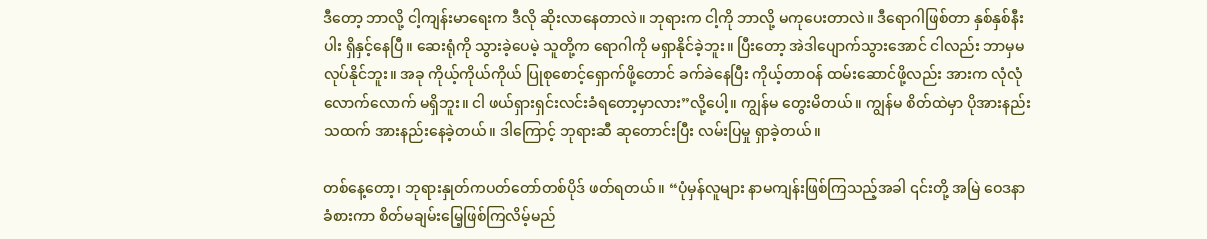ဒီတော့ ဘာလို့ ငါ့ကျန်းမာရေးက ဒီလို ဆိုးလာနေတာလဲ။ ဘုရားက ငါ့ကို ဘာလို့ မကုပေးတာလဲ။ ဒီရောဂါဖြစ်တာ နှစ်နှစ်နီးပါး ရှိနှင့်နေပြီ။ ဆေးရုံကို သွားခဲ့ပေမဲ့ သူတို့က ရောဂါကို မရှာနိုင်ခဲ့ဘူး။ ပြီးတော့ အဲဒါပျောက်သွားအောင် ငါလည်း ဘာမှမလုပ်နိုင်ဘူး။ အခု ကိုယ့်ကိုယ်ကိုယ် ပြုစုစောင့်ရှောက်ဖို့တောင် ခက်ခဲနေပြီး ကိုယ့်တာဝန် ထမ်းဆောင်ဖို့လည်း အားက လုံလုံလောက်လောက် မရှိဘူး။ ငါ ဖယ်ရှားရှင်းလင်းခံရတော့မှာလား”လို့ပေါ့။ ကျွန်မ တွေးမိတယ်။ ကျွန်မ စိတ်ထဲမှာ ပိုအားနည်းသထက် အားနည်းနေခဲ့တယ်။ ဒါကြောင့် ဘုရားဆီ ဆုတောင်းပြီး လမ်းပြမှု ရှာခဲ့တယ်။

တစ်နေ့တော့၊ ဘုရားနှုတ်ကပတ်တော်တစ်ပိုဒ် ဖတ်ရတယ်။ “ပုံမှန်လူများ နာမကျန်းဖြစ်ကြသည့်အခါ ၎င်းတို့ အမြဲ ဝေဒနာခံစားကာ စိတ်မချမ်းမြေ့ဖြစ်ကြလိမ့်မည်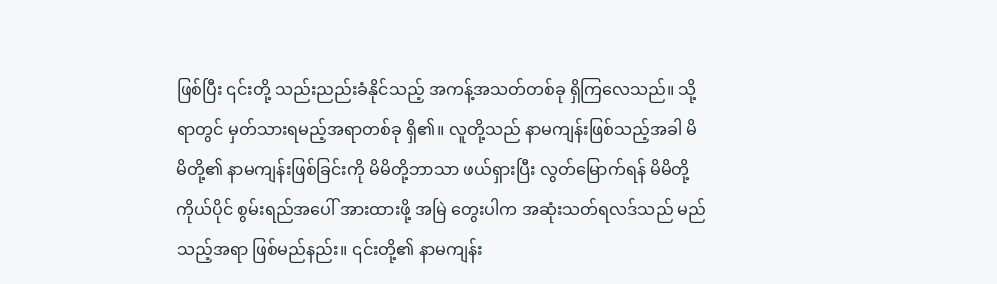ဖြစ်ပြီး ၎င်းတို့ သည်းညည်းခံနိုင်သည့် အကန့်အသတ်တစ်ခု ရှိကြလေသည်။ သို့ရာတွင် မှတ်သားရမည့်အရာတစ်ခု ရှိ၏။ လူတို့သည် နာမကျန်းဖြစ်သည့်အခါ မိမိတို့၏ နာမကျန်းဖြစ်ခြင်းကို မိမိတို့ဘာသာ ဖယ်ရှားပြီး လွတ်မြောက်ရန် မိမိတို့ကိုယ်ပိုင် စွမ်းရည်အပေါ် အားထားဖို့ အမြဲ တွေးပါက အဆုံးသတ်ရလဒ်သည် မည်သည့်အရာ ဖြစ်မည်နည်း။ ၎င်းတို့၏ နာမကျန်း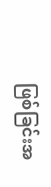ဖြစ်ခြင်းအ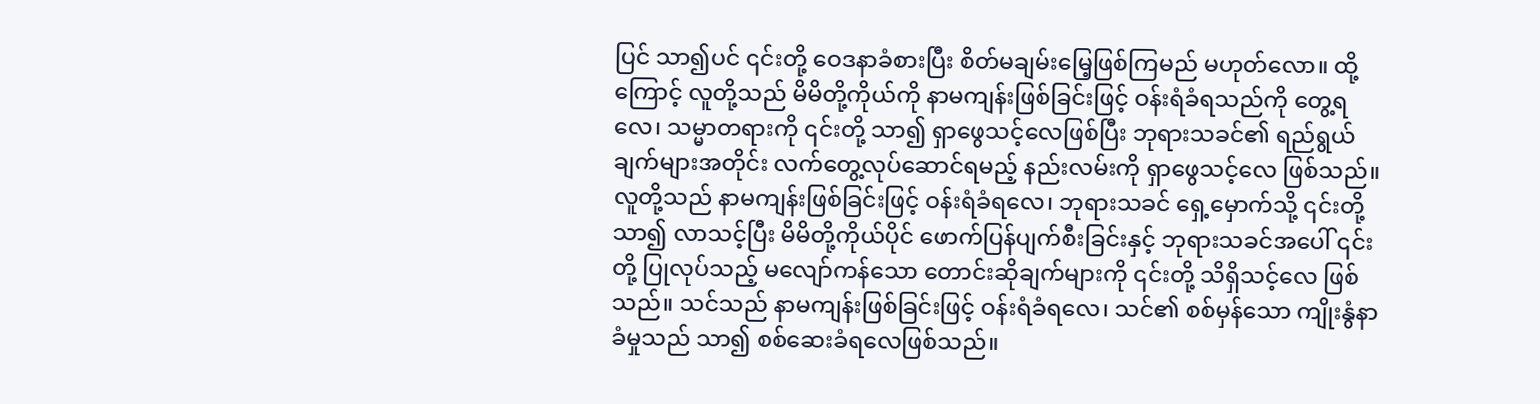ပြင် သာ၍ပင် ၎င်းတို့ ဝေဒနာခံစားပြီး စိတ်မချမ်းမြေ့ဖြစ်ကြမည် မဟုတ်လော။ ထို့ကြောင့် လူတို့သည် မိမိတို့ကိုယ်ကို နာမကျန်းဖြစ်ခြင်းဖြင့် ဝန်းရံခံရသည်ကို တွေ့ရလေ၊ သမ္မာတရားကို ၎င်းတို့ သာ၍ ရှာဖွေသင့်လေဖြစ်ပြီး ဘုရားသခင်၏ ရည်ရွယ်ချက်များအတိုင်း လက်တွေ့လုပ်ဆောင်ရမည့် နည်းလမ်းကို ရှာဖွေသင့်လေ ဖြစ်သည်။ လူတို့သည် နာမကျန်းဖြစ်ခြင်းဖြင့် ဝန်းရံခံရလေ၊ ဘုရားသခင် ရှေ့မှောက်သို့ ၎င်းတို့ သာ၍ လာသင့်ပြီး မိမိတို့ကိုယ်ပိုင် ဖောက်ပြန်ပျက်စီးခြင်းနှင့် ဘုရားသခင်အပေါ် ၎င်းတို့ ပြုလုပ်သည့် မလျော်ကန်သော တောင်းဆိုချက်များကို ၎င်းတို့ သိရှိသင့်လေ ဖြစ်သည်။ သင်သည် နာမကျန်းဖြစ်ခြင်းဖြင့် ဝန်းရံခံရလေ၊ သင်၏ စစ်မှန်သော ကျိုးနွံနာခံမှုသည် သာ၍ စစ်ဆေးခံရလေဖြစ်သည်။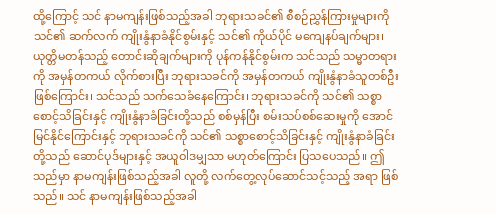ထို့ကြောင့် သင် နာမကျန်းဖြစ်သည့်အခါ ဘုရားသခင်၏ စီစဉ်ညွှန်ကြားမှုများကို သင်၏ ဆက်လက် ကျိုးနွံနာခံနိုင်စွမ်းနှင့် သင်၏ ကိုယ်ပိုင် မကျေနပ်ချက်များ၊ ယုတ္တိမတန်သည့် တောင်းဆိုချက်များကို ပုန်ကန်နိုင်စွမ်းက သင်သည် သမ္မာတရားကို အမှန်တကယ် လိုက်စားပြီး ဘုရားသခင်ကို အမှန်တကယ် ကျိုးနွံနာခံသူတစ်ဦးဖြစ်ကြောင်း၊ သင်သည် သက်သေခံနေကြောင်း၊ ဘုရားသခင်ကို သင်၏ သစ္စာစောင့်သိခြင်းနှင့် ကျိုးနွံနာခံခြင်းတို့သည် စစ်မှန်ပြီး စမ်းသပ်စစ်ဆေးမှုကို အောင်မြင်နိုင်ကြောင်းနှင့် ဘုရားသခင်ကို သင်၏ သစ္စာစောင့်သိခြင်းနှင့် ကျိုးနွံနာခံခြင်းတို့သည် ဆောင်ပုဒ်များနှင့် အယူဝါဒမျှသာ မဟုတ်ကြောင်း ပြသပေသည်။ ဤသည်မှာ နာမကျန်းဖြစ်သည့်အခါ လူတို့ လက်တွေ့လုပ်ဆောင်သင့်သည့် အရာ ဖြစ်သည်။ သင် နာမကျန်းဖြစ်သည့်အခါ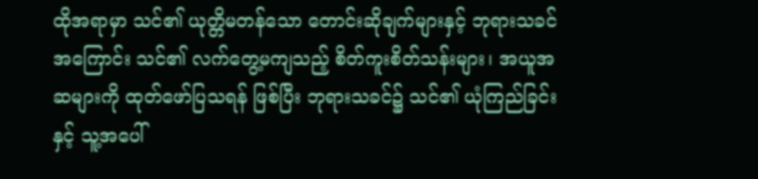ထိုအရာမှာ သင်၏ ယုတ္တိမတန်သော တောင်းဆိုချက်များနှင့် ဘုရားသခင်အကြောင်း သင်၏ လက်တွေ့မကျသည့် စိတ်ကူးစိတ်သန်းများ၊ အယူအဆများကို ထုတ်ဖော်ပြသရန် ဖြစ်ပြီး ဘုရားသခင်၌ သင်၏ ယုံကြည်ခြင်းနှင့် သူ့အပေါ်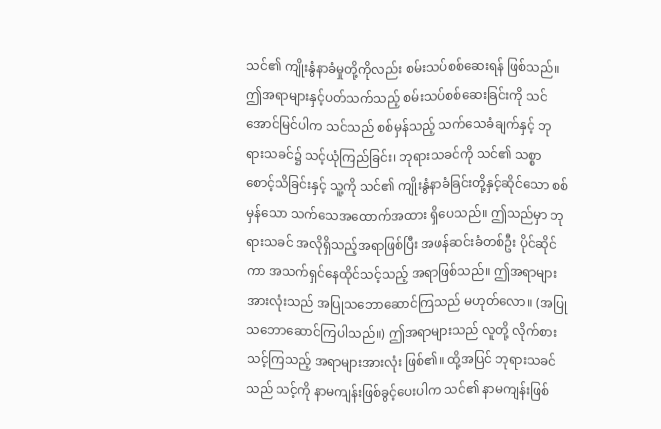သင်၏ ကျိုးနွံနာခံမှုတို့ကိုလည်း စမ်းသပ်စစ်ဆေးရန် ဖြစ်သည်။ ဤအရာများနှင့်ပတ်သက်သည့် စမ်းသပ်စစ်ဆေးခြင်းကို သင် အောင်မြင်ပါက သင်သည် စစ်မှန်သည့် သက်သေခံချက်နှင့် ဘုရားသခင်၌ သင့်ယုံကြည်ခြင်း၊ ဘုရားသခင်ကို သင်၏ သစ္စာစောင့်သိခြင်းနှင့် သူ့ကို သင်၏ ကျိုးနွံနာခံခြင်းတို့နှင့်ဆိုင်သော စစ်မှန်သော သက်သေအထောက်အထား ရှိပေသည်။ ဤသည်မှာ ဘုရားသခင် အလိုရှိသည့်အရာဖြစ်ပြီး အဖန်ဆင်းခံတစ်ဦး ပိုင်ဆိုင်ကာ အသက်ရှင်နေထိုင်သင့်သည့် အရာဖြစ်သည်။ ဤအရာများအားလုံးသည် အပြုသဘောဆောင်ကြသည် မဟုတ်လော။ (အပြုသဘောဆောင်ကြပါသည်။) ဤအရာများသည် လူတို့ လိုက်စားသင့်ကြသည့် အရာများအားလုံး ဖြစ်၏။ ထို့အပြင် ဘုရားသခင်သည် သင့်ကို နာမကျန်းဖြစ်ခွင့်ပေးပါက သင်၏ နာမကျန်းဖြစ်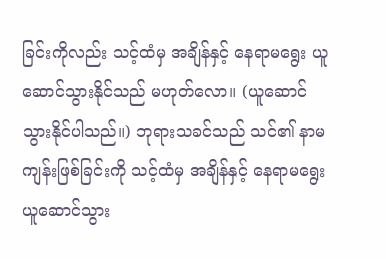ခြင်းကိုလည်း သင့်ထံမှ အချိန်နှင့် နေရာမရွေး ယူဆောင်သွားနိုင်သည် မဟုတ်လော။ (ယူဆောင်သွားနိုင်ပါသည်။) ဘုရားသခင်သည် သင်၏ နာမကျန်းဖြစ်ခြင်းကို သင့်ထံမှ အချိန်နှင့် နေရာမရွေး ယူဆောင်သွား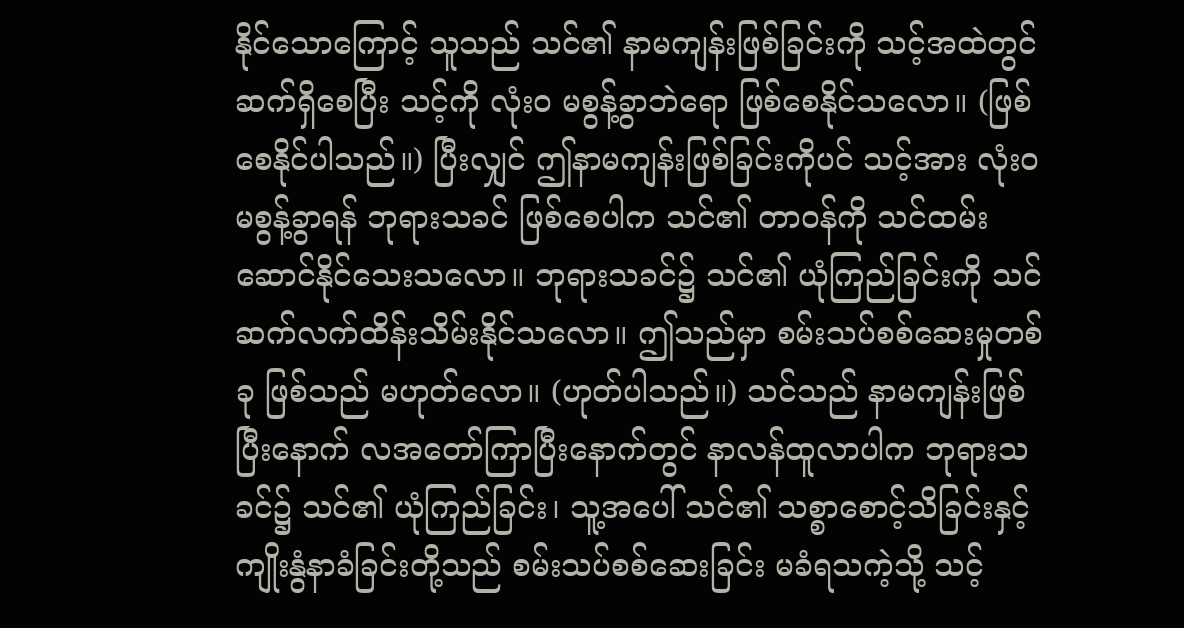နိုင်သောကြောင့် သူသည် သင်၏ နာမကျန်းဖြစ်ခြင်းကို သင့်အထဲတွင် ဆက်ရှိစေပြီး သင့်ကို လုံးဝ မစွန့်ခွာဘဲရော ဖြစ်စေနိုင်သလော။ (ဖြစ်စေနိုင်ပါသည်။) ပြီးလျှင် ဤနာမကျန်းဖြစ်ခြင်းကိုပင် သင့်အား လုံးဝ မစွန့်ခွာရန် ဘုရားသခင် ဖြစ်စေပါက သင်၏ တာဝန်ကို သင်ထမ်းဆောင်နိုင်သေးသလော။ ဘုရားသခင်၌ သင်၏ ယုံကြည်ခြင်းကို သင် ဆက်လက်ထိန်းသိမ်းနိုင်သလော။ ဤသည်မှာ စမ်းသပ်စစ်ဆေးမှုတစ်ခု ဖြစ်သည် မဟုတ်လော။ (ဟုတ်ပါသည်။) သင်သည် နာမကျန်းဖြစ်ပြီးနောက် လအတော်ကြာပြီးနောက်တွင် နာလန်ထူလာပါက ဘုရားသခင်၌ သင်၏ ယုံကြည်ခြင်း၊ သူ့အပေါ် သင်၏ သစ္စာစောင့်သိခြင်းနှင့် ကျိုးနွံနာခံခြင်းတို့သည် စမ်းသပ်စစ်ဆေးခြင်း မခံရသကဲ့သို့ သင့်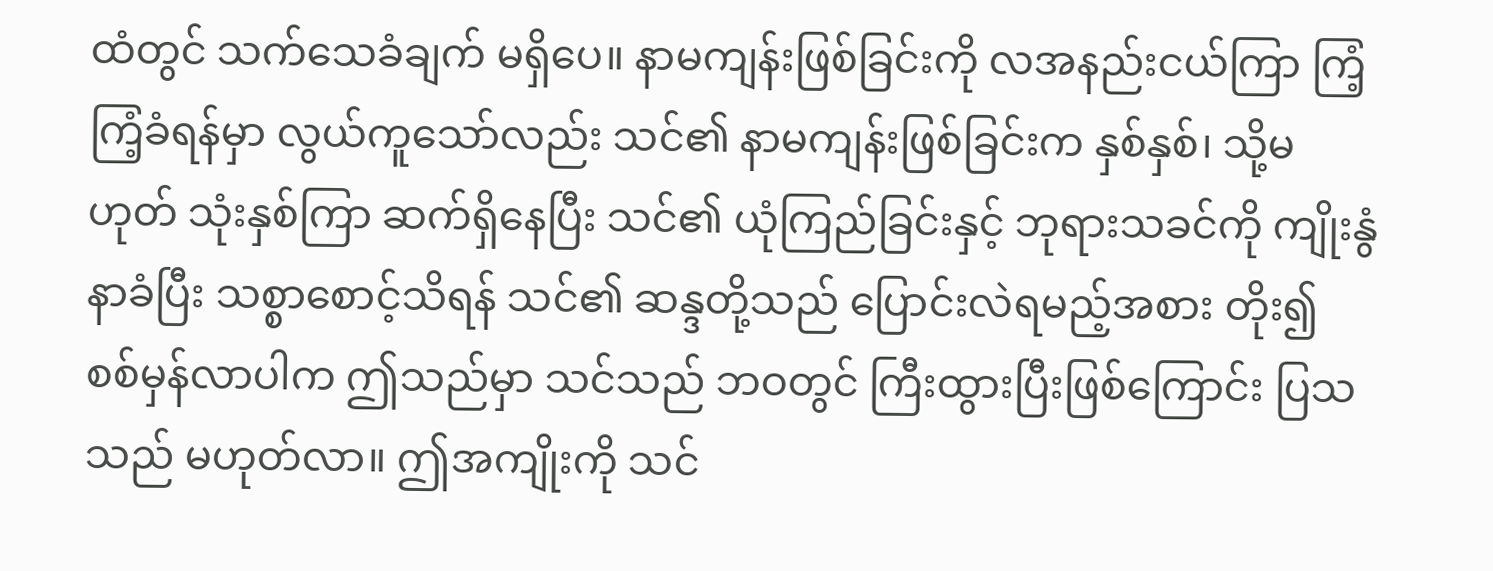ထံတွင် သက်သေခံချက် မရှိပေ။ နာမကျန်းဖြစ်ခြင်းကို လအနည်းငယ်ကြာ ကြံ့ကြံ့ခံရန်မှာ လွယ်ကူသော်လည်း သင်၏ နာမကျန်းဖြစ်ခြင်းက နှစ်နှစ်၊ သို့မဟုတ် သုံးနှစ်ကြာ ဆက်ရှိနေပြီး သင်၏ ယုံကြည်ခြင်းနှင့် ဘုရားသခင်ကို ကျိုးနွံနာခံပြီး သစ္စာစောင့်သိရန် သင်၏ ဆန္ဒတို့သည် ပြောင်းလဲရမည့်အစား တိုး၍ စစ်မှန်လာပါက ဤသည်မှာ သင်သည် ဘဝတွင် ကြီးထွားပြီးဖြစ်ကြောင်း ပြသသည် မဟုတ်လာ။ ဤအကျိုးကို သင်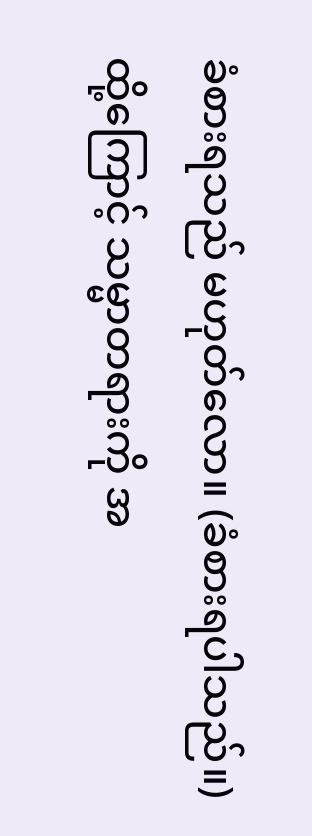ခံစားရသည် မဟုတ်လော။ (ခံစားရပါသည်။) ထို့ကြောင့် သမ္မာတရားကို အ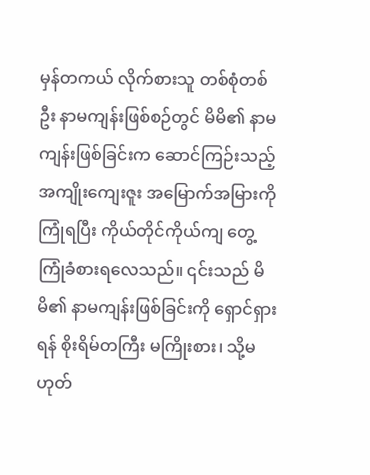မှန်တကယ် လိုက်စားသူ တစ်စုံတစ်ဦး နာမကျန်းဖြစ်စဉ်တွင် မိမိ၏ နာမကျန်းဖြစ်ခြင်းက ဆောင်ကြဉ်းသည့် အကျိုးကျေးဇူး အမြောက်အမြားကို ကြုံရပြီး ကိုယ်တိုင်ကိုယ်ကျ တွေ့ကြုံခံစားရလေသည်။ ၎င်းသည် မိမိ၏ နာမကျန်းဖြစ်ခြင်းကို ရှောင်ရှားရန် စိုးရိမ်တကြီး မကြိုးစား၊ သို့မဟုတ်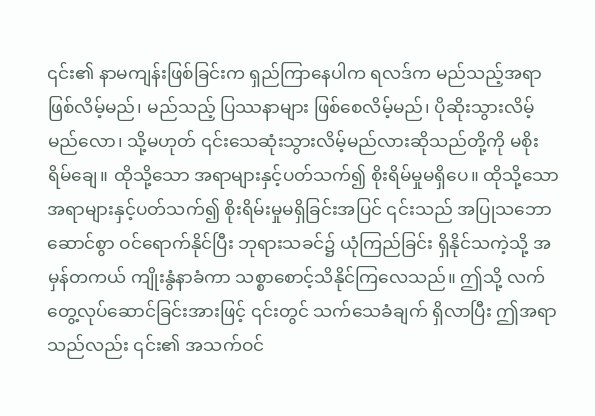၎င်း၏ နာမကျန်းဖြစ်ခြင်းက ရှည်ကြာနေပါက ရလဒ်က မည်သည့်အရာ ဖြစ်လိမ့်မည်၊ မည်သည့် ပြဿနာများ ဖြစ်စေလိမ့်မည်၊ ပိုဆိုးသွားလိမ့်မည်လော၊ သို့မဟုတ် ၎င်းသေဆုံးသွားလိမ့်မည်လားဆိုသည်တို့ကို မစိုးရိမ်ချေ။ ထိုသို့သော အရာများနှင့်ပတ်သက်၍ စိုးရိမ်မှုမရှိပေ။ ထိုသို့သော အရာများနှင့်ပတ်သက်၍ စိုးရိမ်းမှုမရှိခြင်းအပြင် ၎င်းသည် အပြုသဘောဆောင်စွာ ဝင်ရောက်နိုင်ပြီး ဘုရားသခင်၌ ယုံကြည်ခြင်း ရှိနိုင်သကဲ့သို့ အမှန်တကယ် ကျိုးနွံနာခံကာ သစ္စာစောင့်သိနိုင်ကြလေသည်။ ဤသို့ လက်တွေ့လုပ်ဆောင်ခြင်းအားဖြင့် ၎င်းတွင် သက်သေခံချက် ရှိလာပြီး ဤအရာသည်လည်း ၎င်း၏ အသက်ဝင်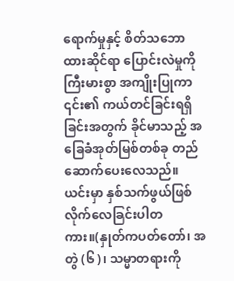ရောက်မှုနှင့် စိတ်သဘောထားဆိုင်ရာ ပြောင်းလဲမှုကို ကြီးမားစွာ အကျိုးပြုကာ ၎င်း၏ ကယ်တင်ခြင်းရရှိခြင်းအတွက် ခိုင်မာသည့် အခြေခံအုတ်မြစ်တစ်ခု တည်ဆောက်ပေးလေသည်။ ယင်းမှာ နှစ်သက်ဖွယ်ဖြစ်လိုက်လေခြင်းပါတကား။(နှုတ်ကပတ်တော်၊ အတွဲ (၆)၊ သမ္မာတရားကို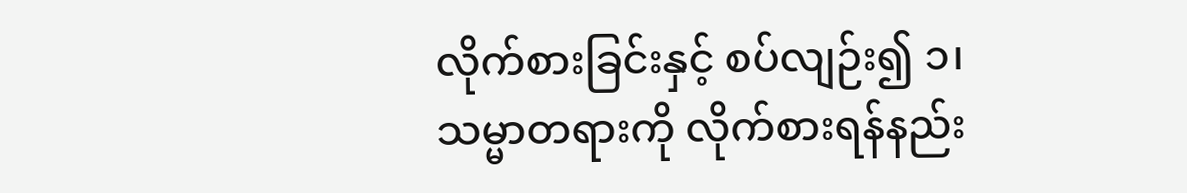လိုက်စားခြင်းနှင့် စပ်လျဉ်း၍ ၁၊ သမ္မာတရားကို လိုက်စားရန်နည်း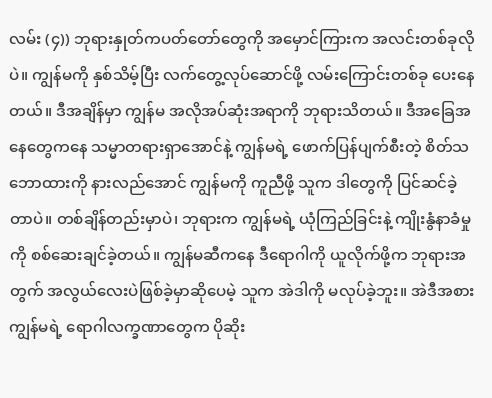လမ်း (၄)) ဘုရားနှုတ်ကပတ်တော်တွေကို အမှောင်ကြားက အလင်းတစ်ခုလိုပဲ။ ကျွန်မကို နှစ်သိမ့်ပြီး လက်တွေ့လုပ်ဆောင်ဖို့ လမ်းကြောင်းတစ်ခု ပေးနေတယ်။ ဒီအချိန်မှာ ကျွန်မ အလိုအပ်ဆုံးအရာကို ဘုရားသိတယ်။ ဒီအခြေအနေတွေကနေ သမ္မာတရားရှာအောင်နဲ့ ကျွန်မရဲ့ ဖောက်ပြန်ပျက်စီးတဲ့ စိတ်သဘောထားကို နားလည်အောင် ကျွန်မကို ကူညီဖို့ သူက ဒါတွေကို ပြင်ဆင်ခဲ့တာပဲ။ တစ်ချိန်တည်းမှာပဲ၊ ဘုရားက ကျွန်မရဲ့ ယုံကြည်ခြင်းနဲ့ ကျိုးနွံနာခံမှုကို စစ်ဆေးချင်ခဲ့တယ်။ ကျွန်မဆီကနေ ဒီရောဂါကို ယူလိုက်ဖို့က ဘုရားအတွက် အလွယ်လေးပဲဖြစ်ခဲ့မှာဆိုပေမဲ့ သူက အဲဒါကို မလုပ်ခဲ့ဘူး။ အဲဒီအစား ကျွန်မရဲ့ ရောဂါလက္ခဏာတွေက ပိုဆိုး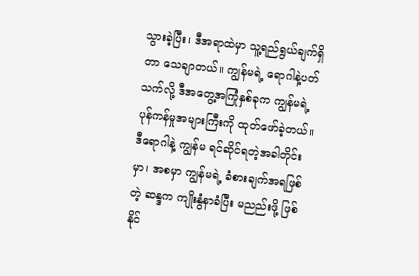သွားခဲ့ပြီး၊ ဒီအရာထဲမှာ သူ့ရည်ရွယ်ချက်ရှိတာ သေချာတယ်။ ကျွန်မရဲ့ ရောဂါနဲ့ပတ်သက်လို့ ဒီအတွေ့အကြုံနှစ်ခုက ကျွန်မရဲ့ ပုန်ကန်မှုအများကြီးကို ထုတ်ဖော်ခဲ့တယ်။ ဒီရောဂါနဲ့ ကျွန်မ ရင်ဆိုင်ရတဲ့အခါတိုင်းမှာ၊ အစမှာ ကျွန်မရဲ့ ခံစားချက်အရဖြစ်တဲ့ ဆန္ဒက ကျိုးနွံနာခံပြီး မညည်းဖို့ ဖြစ်နိုင်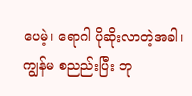ပေမဲ့၊ ရောဂါ ပိုဆိုးလာတဲ့အခါ၊ ကျွန်မ စညည်းပြီး ဘု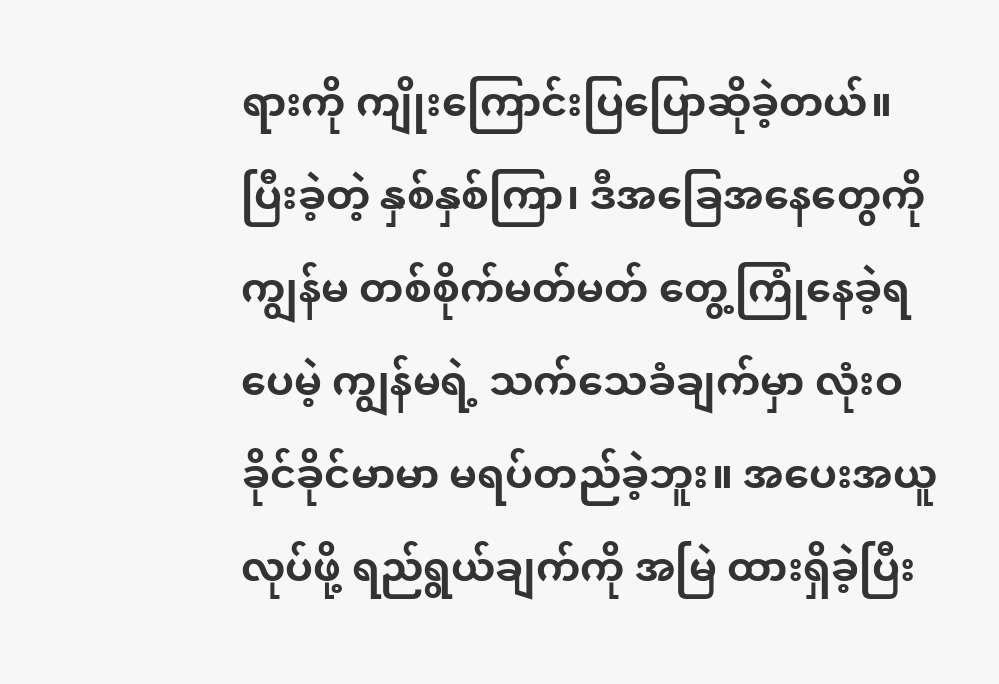ရားကို ကျိုးကြောင်းပြပြောဆိုခဲ့တယ်။ ပြီးခဲ့တဲ့ နှစ်နှစ်ကြာ၊ ဒီအခြေအနေတွေကို ကျွန်မ တစ်စိုက်မတ်မတ် တွေ့ကြုံနေခဲ့ရပေမဲ့ ကျွန်မရဲ့ သက်သေခံချက်မှာ လုံးဝ ခိုင်ခိုင်မာမာ မရပ်တည်ခဲ့ဘူး။ အပေးအယူလုပ်ဖို့ ရည်ရွယ်ချက်ကို အမြဲ ထားရှိခဲ့ပြီး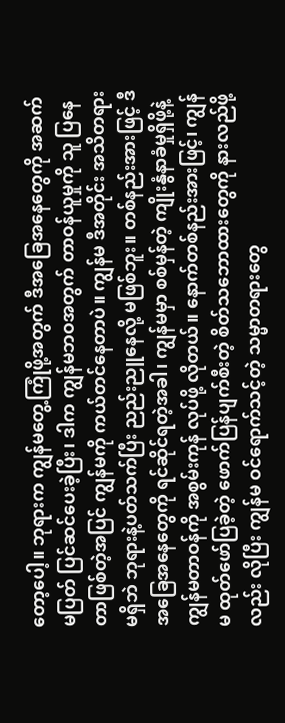တော့ပေါ့။ ဘုရားက ကျွန်မတွေ့ကြုံဖို့အတွက် ဒီအခြေအနေတွေကို အဆက်မပြတ် ပြင်ဆင်ပေးခဲ့ပြီး၊ ဒါက ကျွန်မဘဝအတွက် တာဝန်ယူမှုကို သူ ပြနေတာဖြစ်တဲ့အပြင် ကျွန်မကို ကယ်တင်နေတာပဲ။ ကျွန်မ ဒီအတိုင်း အသိတရားမရှိဘဲ ဘုရားနဲ့ပတ်သက်ပြီး ညည်းညူနေလို့ မဖြစ်ဘူး။ တစ်နည်းအားဖြင့် ဒီအခြေအနေတွေကို ရင်ဆိုင်ရတဲ့အခါ၊ ကျွန်မမှာ စစ်မှန်တဲ့ ကျိုးနွံနာခံမှုရှိဖို့နဲ့ ကျွန်မတာဝန်ကို အစွမ်းကုန် လုပ်ဖို့ လိုတယ်။ နောက်တစ်နည်းအားဖြင့်၊ ကျွန်မ ထုတ်ဖော်ပြခဲ့တဲ့ ဖောက်ပြန်ပျက်စီးတဲ့ စိတ်သဘောထားတွေကို နားလည်ဖို့လည်း လိုပြီး ကျွန်မ ဝင်ရောက်သင့်တဲ့ သမ္မာတရားတွေ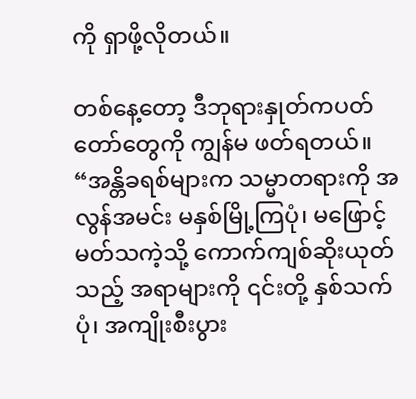ကို ရှာဖို့လိုတယ်။

တစ်နေ့တော့ ဒီဘုရားနှုတ်ကပတ်တော်တွေကို ကျွန်မ ဖတ်ရတယ်။ “အန္တိခရစ်များက သမ္မာတရားကို အလွန်အမင်း မနှစ်မြို့ကြပုံ၊ မဖြောင့်မတ်သကဲ့သို့ ကောက်ကျစ်ဆိုးယုတ်သည့် အရာများကို ၎င်းတို့ နှစ်သက်ပုံ၊ အကျိုးစီးပွား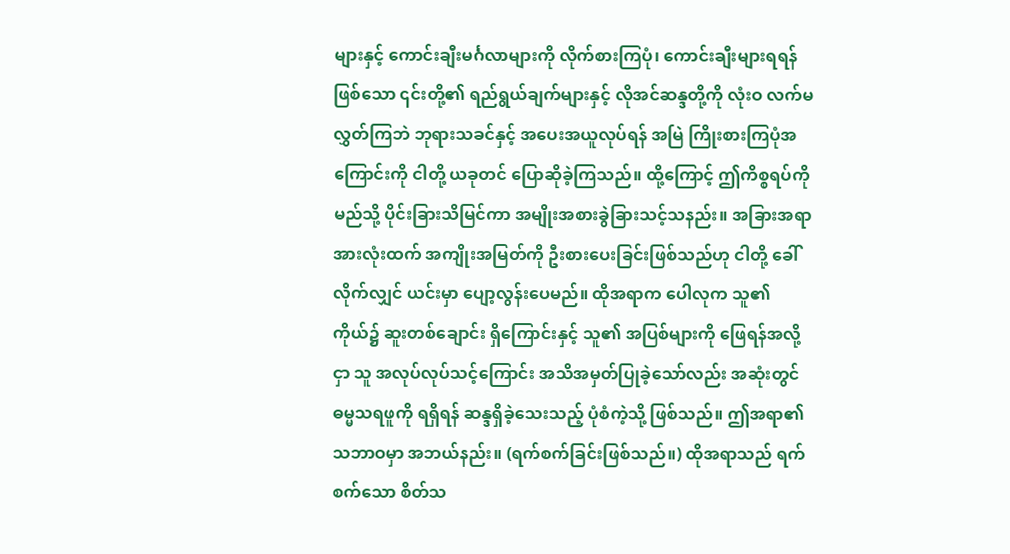များနှင့် ကောင်းချီးမင်္ဂလာများကို လိုက်စားကြပုံ၊ ကောင်းချီးများရရန်ဖြစ်သော ၎င်းတို့၏ ရည်ရွယ်ချက်များနှင့် လိုအင်ဆန္ဒတို့ကို လုံးဝ လက်မလွှတ်ကြဘဲ ဘုရားသခင်နှင့် အပေးအယူလုပ်ရန် အမြဲ ကြိုးစားကြပုံအကြောင်းကို ငါတို့ ယခုတင် ပြောဆိုခဲ့ကြသည်။ ထို့ကြောင့် ဤကိစ္စရပ်ကို မည်သို့ ပိုင်းခြားသိမြင်ကာ အမျိုးအစားခွဲခြားသင့်သနည်း။ အခြားအရာအားလုံးထက် အကျိုးအမြတ်ကို ဦးစားပေးခြင်းဖြစ်သည်ဟု ငါတို့ ခေါ်လိုက်လျှင် ယင်းမှာ ပျော့လွန်းပေမည်။ ထိုအရာက ပေါလုက သူ၏ ကိုယ်၌ ဆူးတစ်ချောင်း ရှိကြောင်းနှင့် သူ၏ အပြစ်များကို ဖြေရန်အလို့ငှာ သူ အလုပ်လုပ်သင့်ကြောင်း အသိအမှတ်ပြုခဲ့သော်လည်း အဆုံးတွင် ဓမ္မသရဖူကို ရရှိရန် ဆန္ဒရှိခဲ့သေးသည့် ပုံစံကဲ့သို့ ဖြစ်သည်။ ဤအရာ၏ သဘာဝမှာ အဘယ်နည်း။ (ရက်စက်ခြင်းဖြစ်သည်။) ထိုအရာသည် ရက်စက်သော စိတ်သ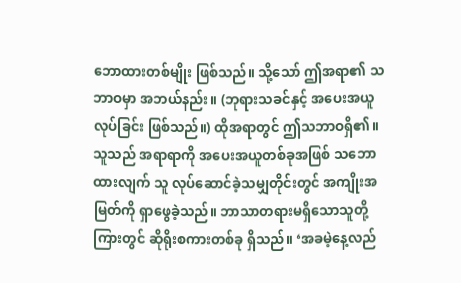ဘောထားတစ်မျိုး ဖြစ်သည်။ သို့သော် ဤအရာ၏ သဘာဝမှာ အဘယ်နည်း။ (ဘုရားသခင်နှင့် အပေးအယူလုပ်ခြင်း ဖြစ်သည်။) ထိုအရာတွင် ဤသဘာဝရှိ၏။ သူသည် အရာရာကို အပေးအယူတစ်ခုအဖြစ် သဘောထားလျက် သူ လုပ်ဆောင်ခဲ့သမျှတိုင်းတွင် အကျိုးအမြတ်ကို ရှာဖွေခဲ့သည်။ ဘာသာတရားမရှိသောသူတို့ကြားတွင် ဆိုရိုးစကားတစ်ခု ရှိသည်။ ‘အခမဲ့နေ့လည်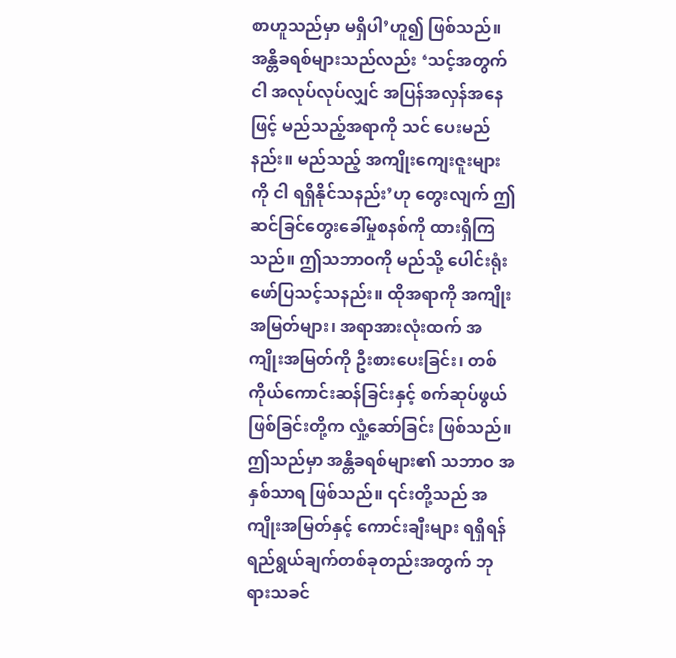စာဟူသည်မှာ မရှိပါ’ဟူ၍ ဖြစ်သည်။ အန္တိခရစ်များသည်လည်း ‘သင့်အတွက် ငါ အလုပ်လုပ်လျှင် အပြန်အလှန်အနေဖြင့် မည်သည့်အရာကို သင် ပေးမည်နည်း။ မည်သည့် အကျိုးကျေးဇူးများကို ငါ ရရှိနိုင်သနည်း’ဟု တွေးလျက် ဤဆင်ခြင်တွေးခေါ်မှုစနစ်ကို ထားရှိကြသည်။ ဤသဘာဝကို မည်သို့ ပေါင်းရုံးဖော်ပြသင့်သနည်း။ ထိုအရာကို အကျိုးအမြတ်များ၊ အရာအားလုံးထက် အကျိုးအမြတ်ကို ဦးစားပေးခြင်း၊ တစ်ကိုယ်ကောင်းဆန်ခြင်းနှင့် စက်ဆုပ်ဖွယ်ဖြစ်ခြင်းတို့က လှုံ့ဆော်ခြင်း ဖြစ်သည်။ ဤသည်မှာ အန္တိခရစ်များ၏ သဘာဝ အနှစ်သာရ ဖြစ်သည်။ ၎င်းတို့သည် အကျိုးအမြတ်နှင့် ကောင်းချီးများ ရရှိရန် ရည်ရွယ်ချက်တစ်ခုတည်းအတွက် ဘုရားသခင်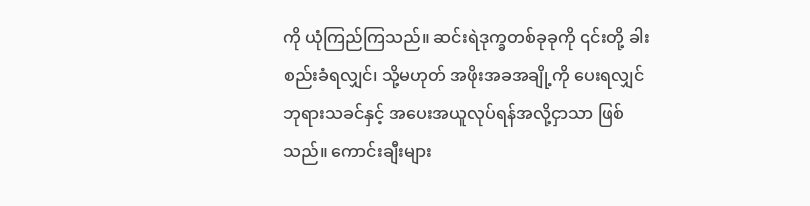ကို ယုံကြည်ကြသည်။ ဆင်းရဲဒုက္ခတစ်ခုခုကို ၎င်းတို့ ခါးစည်းခံရလျှင်၊ သို့မဟုတ် အဖိုးအခအချို့ကို ပေးရလျှင် ဘုရားသခင်နှင့် အပေးအယူလုပ်ရန်အလို့ငှာသာ ဖြစ်သည်။ ကောင်းချီးများ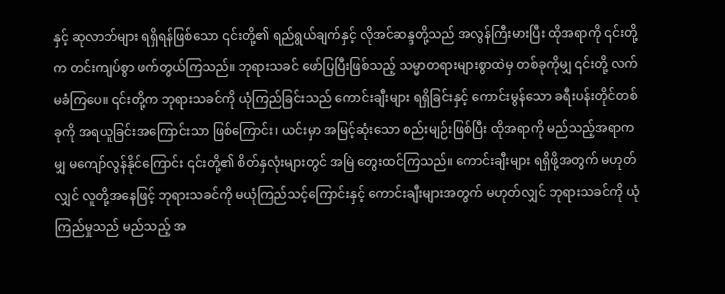နှင့် ဆုလာဘ်များ ရရှိရန်ဖြစ်သော ၎င်းတို့၏ ရည်ရွယ်ချက်နှင့် လိုအင်ဆန္ဒတို့သည် အလွန်ကြီးမားပြီး ထိုအရာကို ၎င်းတို့က တင်းကျပ်စွာ ဖက်တွယ်ကြသည်။ ဘုရားသခင် ဖော်ပြပြီးဖြစ်သည့် သမ္မာတရားများစွာထဲမှ တစ်ခုကိုမျှ ၎င်းတို့ လက်မခံကြပေ။ ၎င်းတို့က ဘုရားသခင်ကို ယုံကြည်ခြင်းသည် ကောင်းချီးများ ရရှိခြင်းနှင့် ကောင်းမွန်သော ခရီးပန်းတိုင်တစ်ခုကို အရယူခြင်းအကြောင်းသာ ဖြစ်ကြောင်း၊ ယင်းမှာ အမြင့်ဆုံးသော စည်းမျဉ်းဖြစ်ပြီး ထိုအရာကို မည်သည့်အရာကမျှ မကျော်လွန်နိုင်ကြောင်း ၎င်းတို့၏ စိတ်နှလုံးများတွင် အမြဲ တွေးထင်ကြသည်။ ကောင်းချီးများ ရရှိဖို့အတွက် မဟုတ်လျှင် လူတို့အနေဖြင့် ဘုရားသခင်ကို မယုံကြည်သင့်ကြောင်းနှင့် ကောင်းချီးများအတွက် မဟုတ်လျှင် ဘုရားသခင်ကို ယုံကြည်မှုသည် မည်သည့် အ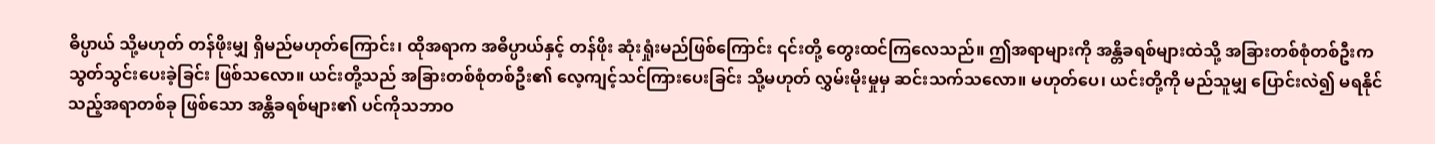ဓိပ္ပာယ် သို့မဟုတ် တန်ဖိုးမျှ ရှိမည်မဟုတ်ကြောင်း၊ ထိုအရာက အဓိပ္ပာယ်နှင့် တန်ဖိုး ဆုံးရှုံးမည်ဖြစ်ကြောင်း ၎င်းတို့ တွေးထင်ကြလေသည်။ ဤအရာများကို အန္တိခရစ်များထဲသို့ အခြားတစ်စုံတစ်ဦးက သွတ်သွင်းပေးခဲ့ခြင်း ဖြစ်သလော။ ယင်းတို့သည် အခြားတစ်စုံတစ်ဦး၏ လေ့ကျင့်သင်ကြားပေးခြင်း သို့မဟုတ် လွှမ်းမိုးမှုမှ ဆင်းသက်သလော။ မဟုတ်ပေ၊ ယင်းတို့ကို မည်သူမျှ ပြောင်းလဲ၍ မရနိုင်သည့်အရာတစ်ခု ဖြစ်သော အန္တိခရစ်များ၏ ပင်ကိုသဘာဝ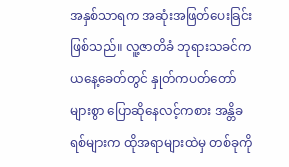အနှစ်သာရက အဆုံးအဖြတ်ပေးခြင်းဖြစ်သည်။ လူ့ဇာတိခံ ဘုရားသခင်က ယနေ့ခေတ်တွင် နှုတ်ကပတ်တော်များစွာ ပြောဆိုနေလင့်ကစား အန္တိခရစ်များက ထိုအရာများထဲမှ တစ်ခုကို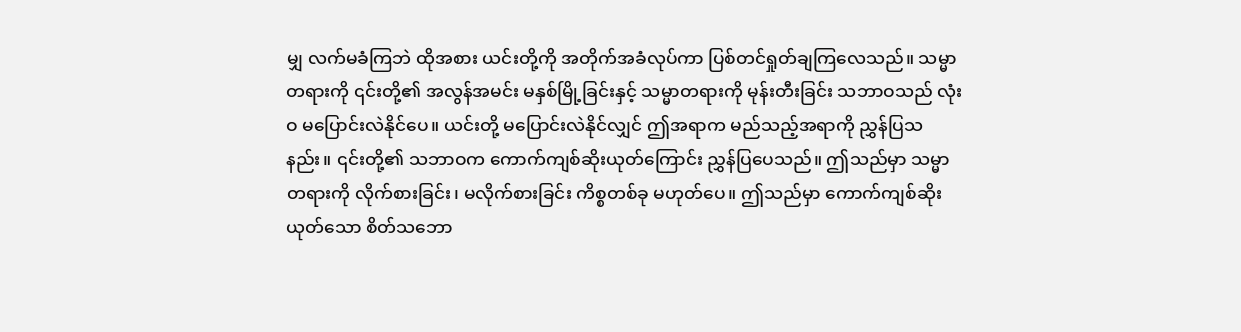မျှ လက်မခံကြဘဲ ထိုအစား ယင်းတို့ကို အတိုက်အခံလုပ်ကာ ပြစ်တင်ရှုတ်ချကြလေသည်။ သမ္မာတရားကို ၎င်းတို့၏ အလွန်အမင်း မနှစ်မြို့ခြင်းနှင့် သမ္မာတရားကို မုန်းတီးခြင်း သဘာဝသည် လုံးဝ မပြောင်းလဲနိုင်ပေ။ ယင်းတို့ မပြောင်းလဲနိုင်လျှင် ဤအရာက မည်သည့်အရာကို ညွှန်ပြသနည်း။ ၎င်းတို့၏ သဘာဝက ကောက်ကျစ်ဆိုးယုတ်ကြောင်း ညွှန်ပြပေသည်။ ဤသည်မှာ သမ္မာတရားကို လိုက်စားခြင်း၊ မလိုက်စားခြင်း ကိစ္စတစ်ခု မဟုတ်ပေ။ ဤသည်မှာ ကောက်ကျစ်ဆိုးယုတ်သော စိတ်သဘော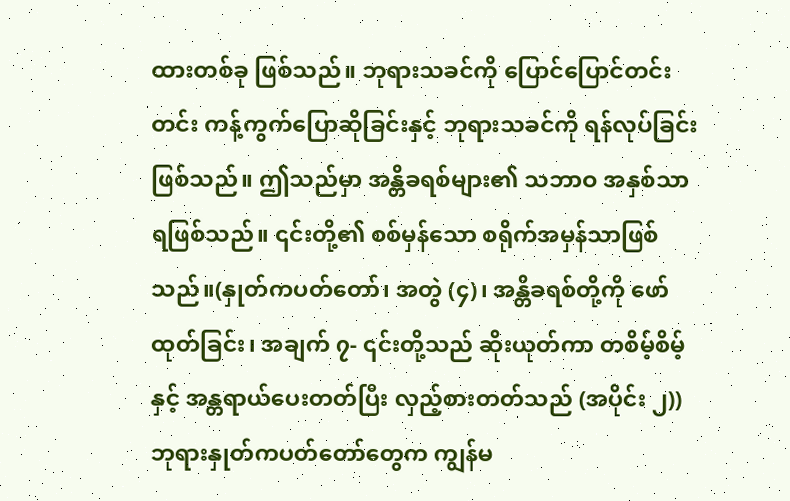ထားတစ်ခု ဖြစ်သည်။ ဘုရားသခင်ကို ပြောင်ပြောင်တင်းတင်း ကန့်ကွက်ပြောဆိုခြင်းနှင့် ဘုရားသခင်ကို ရန်လုပ်ခြင်းဖြစ်သည်။ ဤသည်မှာ အန္တိခရစ်များ၏ သဘာဝ အနှစ်သာရဖြစ်သည်။ ၎င်းတို့၏ စစ်မှန်သော စရိုက်အမှန်သာဖြစ်သည်။(နှုတ်ကပတ်တော်၊ အတွဲ (၄)၊ အန္တိခရစ်တို့ကို ဖော်ထုတ်ခြင်း၊ အချက် ၇- ၎င်းတို့သည် ဆိုးယုတ်ကာ တစိမ့်စိမ့်နှင့် အန္တရာယ်ပေးတတ်ပြီး လှည့်စားတတ်သည် (အပိုင်း ၂)) ဘုရားနှုတ်ကပတ်တော်တွေက ကျွန်မ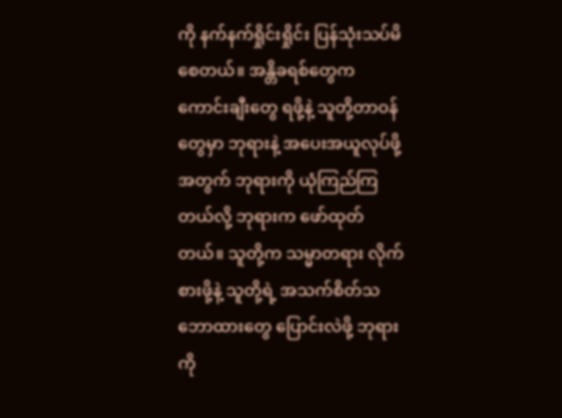ကို နက်နက်ရှိုင်းရှိုင်း ပြန်သုံးသပ်မိစေတယ်။ အန္တိခရစ်တွေက ကောင်းချီးတွေ ရဖို့နဲ့ သူတို့တာဝန်တွေမှာ ဘုရားနဲ့ အပေးအယူလုပ်ဖို့အတွက် ဘုရားကို ယုံကြည်ကြတယ်လို့ ဘုရားက ဖော်ထုတ်တယ်။ သူတို့က သမ္မာတရား လိုက်စားဖို့နဲ့ သူတို့ရဲ့ အသက်စိတ်သဘောထားတွေ ပြောင်းလဲဖို့ ဘုရားကို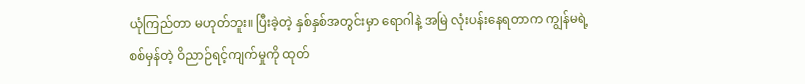ယုံကြည်တာ မဟုတ်ဘူး။ ပြီးခဲ့တဲ့ နှစ်နှစ်အတွင်းမှာ ရောဂါနဲ့ အမြဲ လုံးပန်းနေရတာက ကျွန်မရဲ့ စစ်မှန်တဲ့ ဝိညာဉ်ရင့်ကျက်မှုကို ထုတ်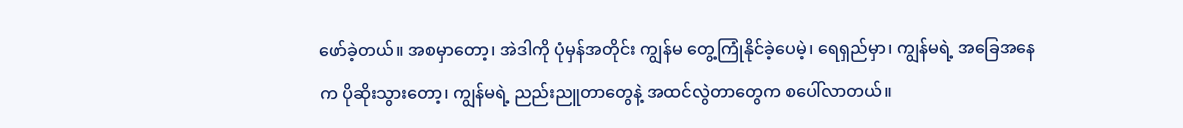ဖော်ခဲ့တယ်။ အစမှာတော့၊ အဲဒါကို ပုံမှန်အတိုင်း ကျွန်မ တွေ့ကြုံနိုင်ခဲ့ပေမဲ့၊ ရေရှည်မှာ၊ ကျွန်မရဲ့ အခြေအနေက ပိုဆိုးသွားတော့၊ ကျွန်မရဲ့ ညည်းညူတာတွေနဲ့ အထင်လွဲတာတွေက စပေါ်လာတယ်။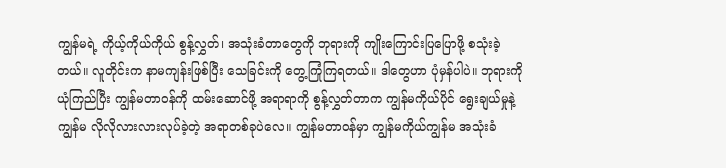ကျွန်မရဲ့ ကိုယ့်ကိုယ်ကိုယ် စွန့်လွှတ်၊ အသုံးခံတာတွေကို ဘုရားကို ကျိုးကြောင်းပြပြောဖို့ စသုံးခဲ့တယ်။ လူတိုင်းက နာမကျန်းဖြစ်ပြီး သေခြင်းကို တွေ့ကြုံကြရတယ်။ ဒါတွေဟာ ပုံမှန်ပါပဲ။ ဘုရားကို ယုံကြည်ပြီး ကျွန်မတာဝန်ကို ထမ်းဆောင်ဖို့ အရာရာကို စွန့်လွှတ်တာက ကျွန်မကိုယ်ပိုင် ရွေးချယ်မှုနဲ့ ကျွန်မ လိုလိုလားလားလုပ်ခဲ့တဲ့ အရာတစ်ခုပဲလေ။ ကျွန်မတာဝန်မှာ ကျွန်မကိုယ်ကျွန်မ အသုံးခံ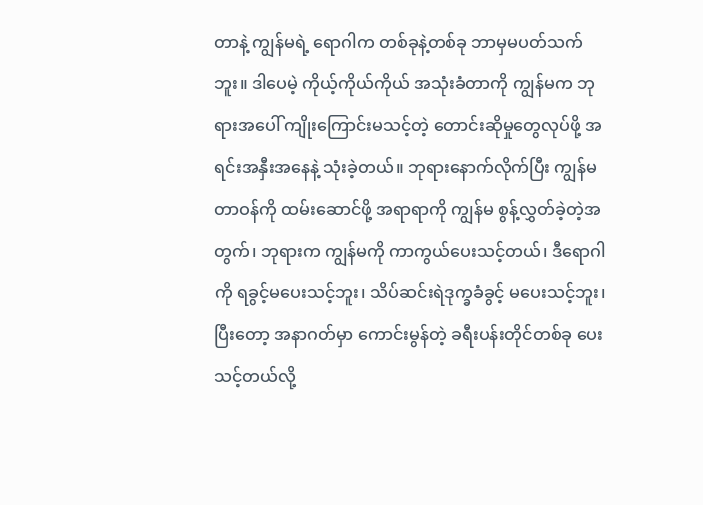တာနဲ့ ကျွန်မရဲ့ ရောဂါက တစ်ခုနဲ့တစ်ခု ဘာမှမပတ်သက်ဘူး။ ဒါပေမဲ့ ကိုယ့်ကိုယ်ကိုယ် အသုံးခံတာကို ကျွန်မက ဘုရားအပေါ် ကျိုးကြောင်းမသင့်တဲ့ တောင်းဆိုမှုတွေလုပ်ဖို့ အရင်းအနှီးအနေနဲ့ သုံးခဲ့တယ်။ ဘုရားနောက်လိုက်ပြီး ကျွန်မတာဝန်ကို ထမ်းဆောင်ဖို့ အရာရာကို ကျွန်မ စွန့်လွှတ်ခဲ့တဲ့အတွက်၊ ဘုရားက ကျွန်မကို ကာကွယ်ပေးသင့်တယ်၊ ဒီရောဂါကို ရခွင့်မပေးသင့်ဘူး၊ သိပ်ဆင်းရဲဒုက္ခခံခွင့် မပေးသင့်ဘူး၊ ပြီးတော့ အနာဂတ်မှာ ကောင်းမွန်တဲ့ ခရီးပန်းတိုင်တစ်ခု ပေးသင့်တယ်လို့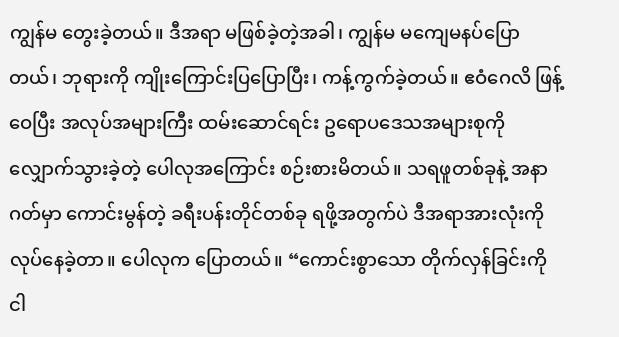ကျွန်မ တွေးခဲ့တယ်။ ဒီအရာ မဖြစ်ခဲ့တဲ့အခါ၊ ကျွန်မ မကျေမနပ်ပြောတယ်၊ ဘုရားကို ကျိုးကြောင်းပြပြောပြီး၊ ကန့်ကွက်ခဲ့တယ်။ ဧဝံဂေလိ ဖြန့်ဝေပြီး အလုပ်အများကြီး ထမ်းဆောင်ရင်း ဥရောပဒေသအများစုကို လျှောက်သွားခဲ့တဲ့ ပေါလုအကြောင်း စဉ်းစားမိတယ်။ သရဖူတစ်ခုနဲ့ အနာဂတ်မှာ ကောင်းမွန်တဲ့ ခရီးပန်းတိုင်တစ်ခု ရဖို့အတွက်ပဲ ဒီအရာအားလုံးကို လုပ်နေခဲ့တာ။ ပေါလုက ပြောတယ်။ “ကောင်းစွာသော တိုက်လှန်ခြင်းကို ငါ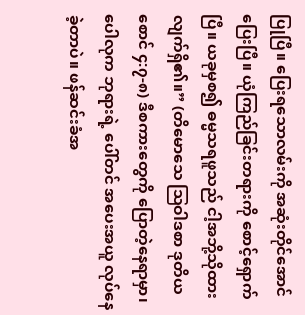ပြုပြီ။ ပြေးရသောလမ်းကို အဆုံးတိုင်အောင်ပြေးပြီ။ ယုံကြည်ခြင်းတရားကို စောင့်ရှောက်ပြီ။ ယခုမှစ၍ ဓမ္မသရဖူသည် ငါ့အဘို့သိုထားလျက်ရှိ၏။” (တိမောသေ ဩဝါဒစာ ဒုတိယစောင် ၄:၇-၈) ဒီစကားတွေကို ပြောတဲ့နေရာမှာ၊ ပေါလုက ဘုရားရဲ့ ပေါ်တင် အပေးအယူ လုပ်နေခဲ့တာပဲ။ ဖန်ဆင်းခံအ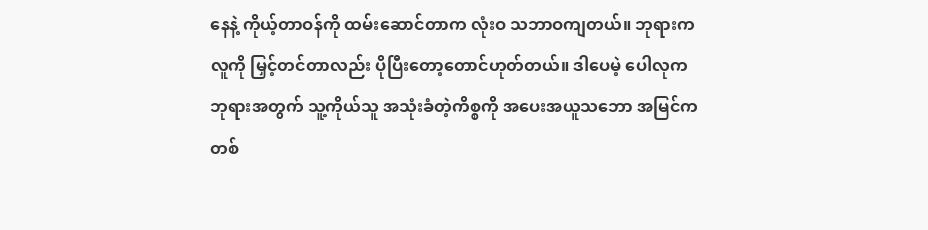နေနဲ့ ကိုယ့်တာဝန်ကို ထမ်းဆောင်တာက လုံးဝ သဘာဝကျတယ်။ ဘုရားက လူကို မြှင့်တင်တာလည်း ပိုပြီးတော့တောင်ဟုတ်တယ်။ ဒါပေမဲ့ ပေါလုက ဘုရားအတွက် သူ့ကိုယ်သူ အသုံးခံတဲ့ကိစ္စကို အပေးအယူသဘော အမြင်ကတစ်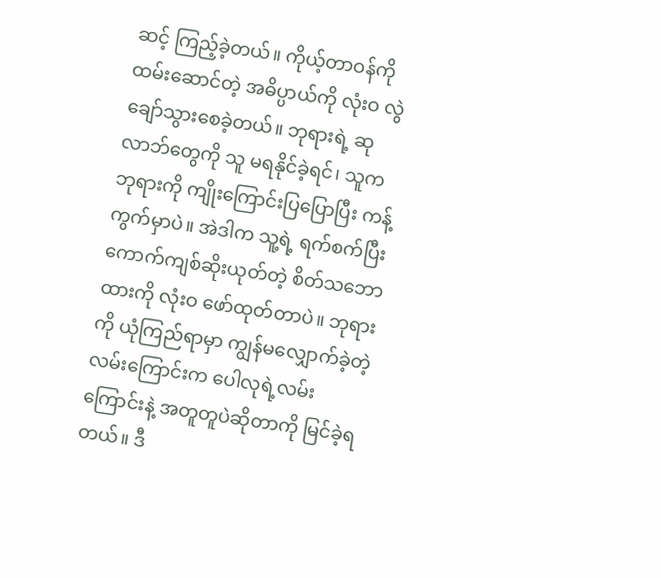ဆင့် ကြည့်ခဲ့တယ်။ ကိုယ့်တာဝန်ကို ထမ်းဆောင်တဲ့ အဓိပ္ပာယ်ကို လုံးဝ လွဲချော်သွားစေခဲ့တယ်။ ဘုရားရဲ့ ဆုလာဘ်တွေကို သူ မရနိုင်ခဲ့ရင်၊ သူက ဘုရားကို ကျိုးကြောင်းပြပြောပြီး ကန့်ကွက်မှာပဲ။ အဲဒါက သူ့ရဲ့ ရက်စက်ပြီး ကောက်ကျစ်ဆိုးယုတ်တဲ့ စိတ်သဘောထားကို လုံးဝ ဖော်ထုတ်တာပဲ။ ဘုရားကို ယုံကြည်ရာမှာ ကျွန်မလျှောက်ခဲ့တဲ့ လမ်းကြောင်းက ပေါလုရဲ့လမ်းကြောင်းနဲ့ အတူတူပဲဆိုတာကို မြင်ခဲ့ရတယ်။ ဒီ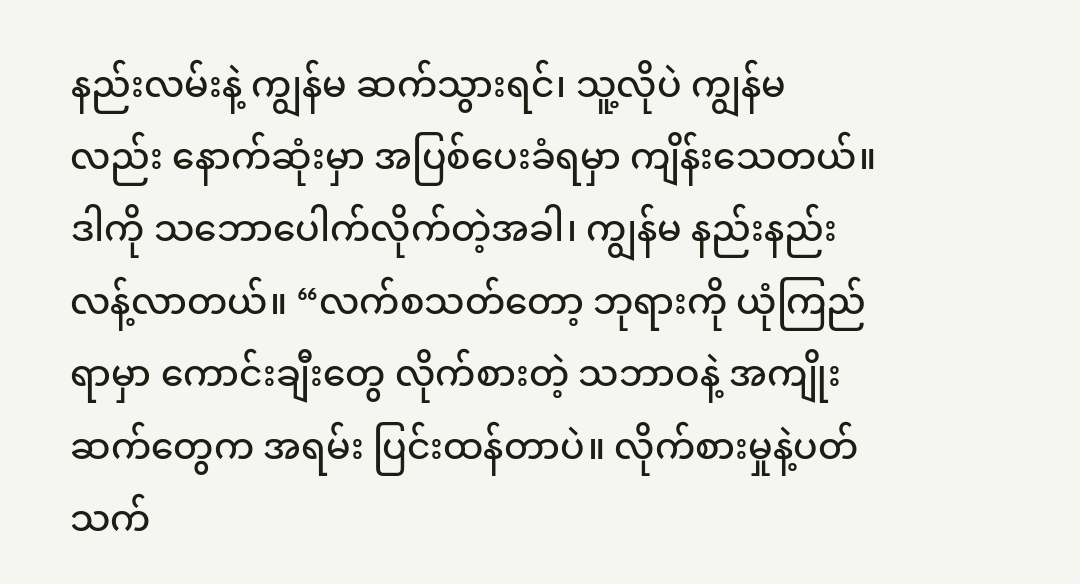နည်းလမ်းနဲ့ ကျွန်မ ဆက်သွားရင်၊ သူ့လိုပဲ ကျွန်မလည်း နောက်ဆုံးမှာ အပြစ်ပေးခံရမှာ ကျိန်းသေတယ်။ ဒါကို သဘောပေါက်လိုက်တဲ့အခါ၊ ကျွန်မ နည်းနည်း လန့်လာတယ်။ “လက်စသတ်တော့ ဘုရားကို ယုံကြည်ရာမှာ ကောင်းချီးတွေ လိုက်စားတဲ့ သဘာဝနဲ့ အကျိုးဆက်တွေက အရမ်း ပြင်းထန်တာပဲ။ လိုက်စားမှုနဲ့ပတ်သက်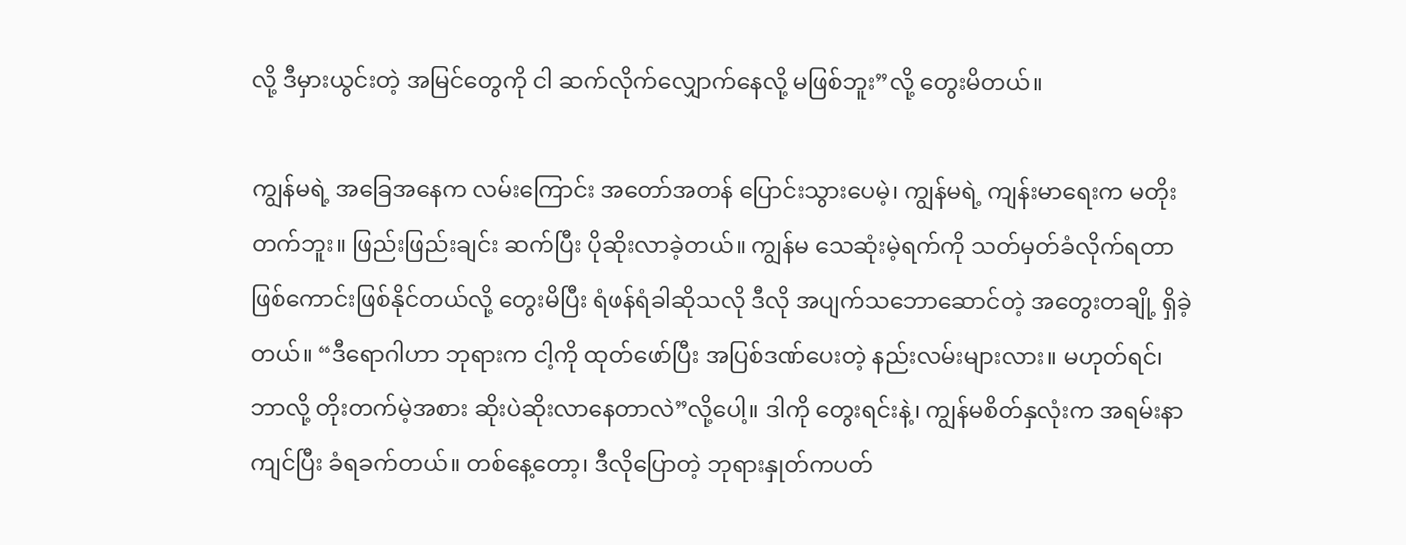လို့ ဒီမှားယွင်းတဲ့ အမြင်တွေကို ငါ ဆက်လိုက်လျှောက်နေလို့ မဖြစ်ဘူး”လို့ တွေးမိတယ်။

ကျွန်မရဲ့ အခြေအနေက လမ်းကြောင်း အတော်အတန် ပြောင်းသွားပေမဲ့၊ ကျွန်မရဲ့ ကျန်းမာရေးက မတိုးတက်ဘူး။ ဖြည်းဖြည်းချင်း ဆက်ပြီး ပိုဆိုးလာခဲ့တယ်။ ကျွန်မ သေဆုံးမဲ့ရက်ကို သတ်မှတ်ခံလိုက်ရတာ ဖြစ်ကောင်းဖြစ်နိုင်တယ်လို့ တွေးမိပြီး ရံဖန်ရံခါဆိုသလို ဒီလို အပျက်သဘောဆောင်တဲ့ အတွေးတချို့ ရှိခဲ့တယ်။ “ဒီရောဂါဟာ ဘုရားက ငါ့ကို ထုတ်ဖော်ပြီး အပြစ်ဒဏ်ပေးတဲ့ နည်းလမ်းများလား။ မဟုတ်ရင်၊ ဘာလို့ တိုးတက်မဲ့အစား ဆိုးပဲဆိုးလာနေတာလဲ”လို့ပေါ့။ ဒါကို တွေးရင်းနဲ့၊ ကျွန်မစိတ်နှလုံးက အရမ်းနာကျင်ပြီး ခံရခက်တယ်။ တစ်နေ့တော့၊ ဒီလိုပြောတဲ့ ဘုရားနှုတ်ကပတ်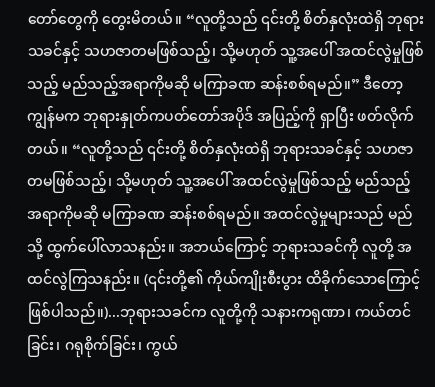တော်တွေကို တွေးမိတယ်။ “လူတို့သည် ၎င်းတို့ စိတ်နှလုံးထဲရှိ ဘုရားသခင်နှင့် သဟဇာတမဖြစ်သည့်၊ သို့မဟုတ် သူ့အပေါ် အထင်လွဲမှုဖြစ်သည့် မည်သည့်အရာကိုမဆို မကြာခဏ ဆန်းစစ်ရမည်။” ဒီတော့ ကျွန်မက ဘုရားနှုတ်ကပတ်တော်အပိုဒ် အပြည့်ကို ရှာပြီး ဖတ်လိုက်တယ်။ “လူတို့သည် ၎င်းတို့ စိတ်နှလုံးထဲရှိ ဘုရားသခင်နှင့် သဟဇာတမဖြစ်သည့်၊ သို့မဟုတ် သူ့အပေါ် အထင်လွဲမှုဖြစ်သည့် မည်သည့်အရာကိုမဆို မကြာခဏ ဆန်းစစ်ရမည်။ အထင်လွဲမှုများသည် မည်သို့ ထွက်ပေါ်လာသနည်း။ အဘယ်ကြောင့် ဘုရားသခင်ကို လူတို့ အထင်လွဲကြသနည်း။ (၎င်းတို့၏ ကိုယ်ကျိုးစီးပွား ထိခိုက်သောကြောင့်ဖြစ်ပါသည်။)...ဘုရားသခင်က လူတို့ကို သနားကရုဏာ၊ ကယ်တင်ခြင်း၊ ဂရုစိုက်ခြင်း၊ ကွယ်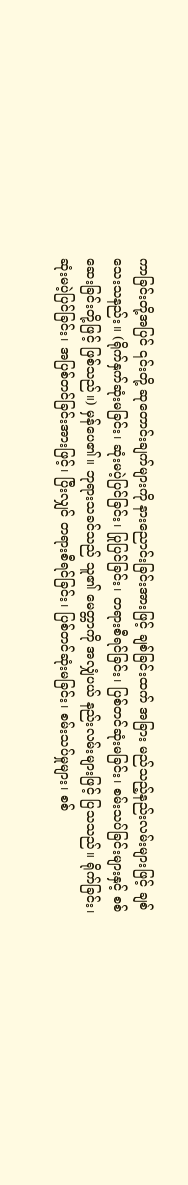ကာခြင်းတို့အပြင် ၎င်းတို့ ဆုတောင်းချက်များကို နားညောင်းခြင်းအားဖြင့် ချစ်ခြင်းထက် အခြား မည်သည့်နည်းလမ်းများဖြင့် ချစ်သေးသနည်း။ (ရိုက်နှက်ဆုံးမခြင်း၊ ဆုံးမပဲ့ပြင်ခြင်း၊ ပြုပြင်ခြင်း၊ တရားစီရင်ခြင်း၊ ပြစ်တင်ဆုံးမခြင်း၊ စမ်းသပ်ခြင်းများနှင့် စစ်ဆေးခြင်းတို့ဖြင့် ဖြစ်သည်။) မှန်ပေ၏။ ဘုရားသခင်သည် သူ၏ မေတ္တာကို အလျှံပယ် နည်းလမ်းများဖြင့် ပြသသည်။ ရိုက်ခြင်း၊ ဆုံးမပဲ့ပြင်ခြင်း၊ အပြစ်တင်ခြင်းအားဖြင့်၊ ပြီးလျှင် တရားစီရင်ခြင်း၊ ပြစ်တင်ဆုံးမခြင်း၊ စမ်းသပ်မှုများ၊ စစ်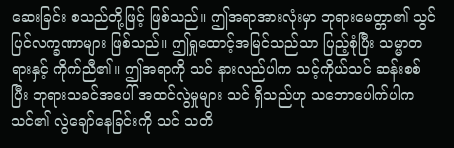ဆေးခြင်း စသည်တို့ဖြင့် ဖြစ်သည်။ ဤအရာအားလုံးမှာ ဘုရားမေတ္တာ၏ သွင်ပြင်လက္ခဏာများ ဖြစ်သည်။ ဤရှုထောင့်အမြင်သည်သာ ပြည့်စုံပြီး သမ္မာတရားနှင့် ကိုက်ညီ၏။ ဤအရာကို သင် နားလည်ပါက သင့်ကိုယ်သင် ဆန်းစစ်ပြီး ဘုရားသခင်အပေါ် အထင်လွဲမှုများ သင် ရှိသည်ဟု သဘောပေါက်ပါက သင်၏ လွဲချော်နေခြင်းကို သင် သတိ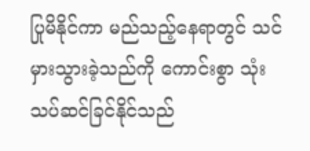ပြုမိနိုင်ကာ မည်သည့်နေရာတွင် သင် မှားသွားခဲ့သည်ကို ကောင်းစွာ သုံးသပ်ဆင်ခြင်နိုင်သည်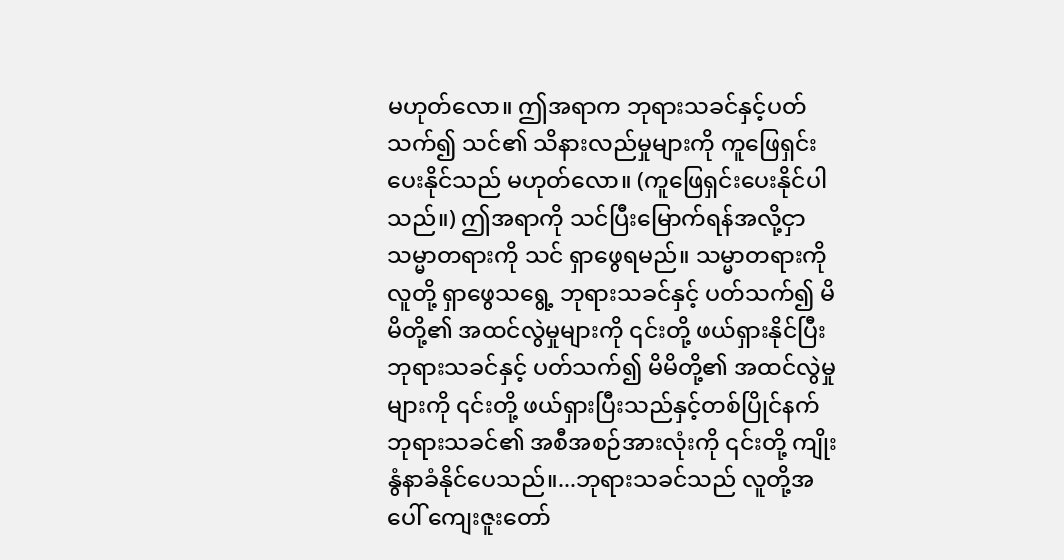မဟုတ်လော။ ဤအရာက ဘုရားသခင်နှင့်ပတ်သက်၍ သင်၏ သိနားလည်မှုများကို ကူဖြေရှင်းပေးနိုင်သည် မဟုတ်လော။ (ကူဖြေရှင်းပေးနိုင်ပါသည်။) ဤအရာကို သင်ပြီးမြောက်ရန်အလို့ငှာ သမ္မာတရားကို သင် ရှာဖွေရမည်။ သမ္မာတရားကို လူတို့ ရှာဖွေသရွေ့ ဘုရားသခင်နှင့် ပတ်သက်၍ မိမိတို့၏ အထင်လွဲမှုများကို ၎င်းတို့ ဖယ်ရှားနိုင်ပြီး ဘုရားသခင်နှင့် ပတ်သက်၍ မိမိတို့၏ အထင်လွဲမှုများကို ၎င်းတို့ ဖယ်ရှားပြီးသည်နှင့်တစ်ပြိုင်နက် ဘုရားသခင်၏ အစီအစဉ်အားလုံးကို ၎င်းတို့ ကျိုးနွံနာခံနိုင်ပေသည်။...ဘုရားသခင်သည် လူတို့အပေါ် ကျေးဇူးတော်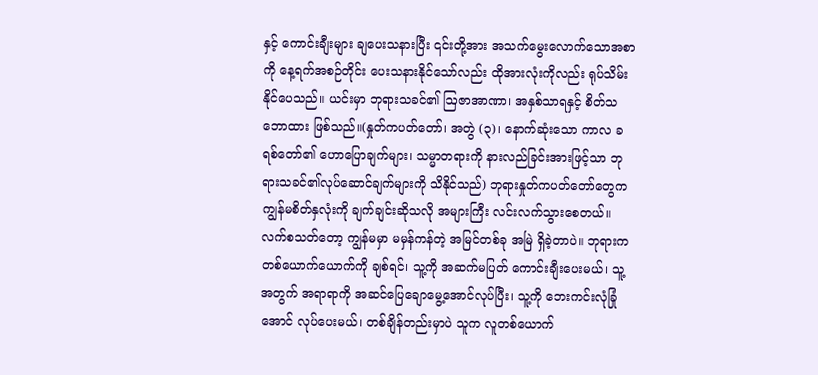နှင့် ကောင်းချီးများ ချပေးသနားပြီး ၎င်းတို့အား အသက်မွေးလောက်သောအစာကို နေ့ရက်အစဉ်တိုင်း ပေးသနားနိုင်သော်လည်း ထိုအားလုံးကိုလည်း ရုပ်သိမ်းနိုင်ပေသည်။ ယင်းမှာ ဘုရားသခင်၏ ဩဇာအာဏာ၊ အနှစ်သာရနှင့် စိတ်သဘောထား ဖြစ်သည်။(နှုတ်ကပတ်တော်၊ အတွဲ (၃)၊ နောက်ဆုံးသော ကာလ ခရစ်တော်၏ ဟောပြောချက်များ၊ သမ္မာတရားကို နားလည်ခြင်းအားဖြင့်သာ ဘုရားသခင်၏လုပ်ဆောင်ချက်များကို သိနိုင်သည်) ဘုရားနှုတ်ကပတ်တော်တွေက ကျွန်မစိတ်နှလုံးကို ချက်ချင်းဆိုသလို အများကြီး လင်းလက်သွားစေတယ်။ လက်စသတ်တော့ ကျွန်မမှာ မမှန်ကန်တဲ့ အမြင်တစ်ခု အမြဲ ရှိခဲ့တာပဲ။ ဘုရားက တစ်ယောက်ယောက်ကို ချစ်ရင်၊ သူ့ကို အဆက်မပြတ် ကောင်းချီးပေးမယ်၊ သူ့အတွက် အရာရာကို အဆင်ပြေချောမွေ့အောင်လုပ်ပြီး၊ သူ့ကို ဘေးကင်းလုံခြုံအောင် လုပ်ပေးမယ်၊ တစ်ချိန်တည်းမှာပဲ သူက လူတစ်ယောက်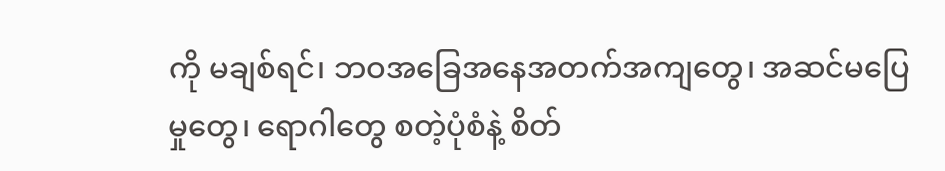ကို မချစ်ရင်၊ ဘဝအခြေအနေအတက်အကျတွေ၊ အဆင်မပြေမှုတွေ၊ ရောဂါတွေ စတဲ့ပုံစံနဲ့ စိတ်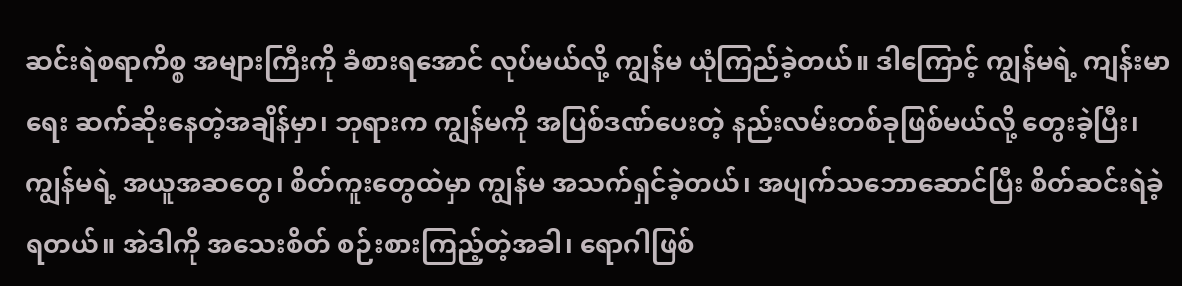ဆင်းရဲစရာကိစ္စ အများကြီးကို ခံစားရအောင် လုပ်မယ်လို့ ကျွန်မ ယုံကြည်ခဲ့တယ်။ ဒါကြောင့် ကျွန်မရဲ့ ကျန်းမာရေး ဆက်ဆိုးနေတဲ့အချိန်မှာ၊ ဘုရားက ကျွန်မကို အပြစ်ဒဏ်ပေးတဲ့ နည်းလမ်းတစ်ခုဖြစ်မယ်လို့ တွေးခဲ့ပြီး၊ ကျွန်မရဲ့ အယူအဆတွေ၊ စိတ်ကူးတွေထဲမှာ ကျွန်မ အသက်ရှင်ခဲ့တယ်၊ အပျက်သဘောဆောင်ပြီး စိတ်ဆင်းရဲခဲ့ရတယ်။ အဲဒါကို အသေးစိတ် စဉ်းစားကြည့်တဲ့အခါ၊ ရောဂါဖြစ်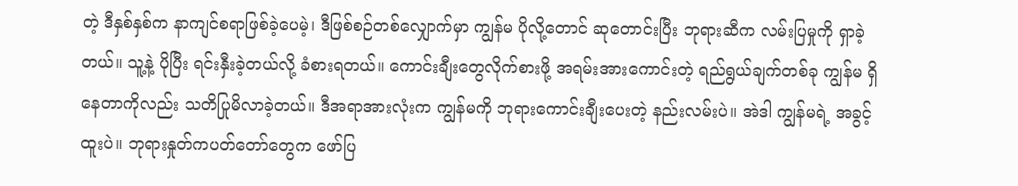တဲ့ ဒီနှစ်နှစ်က နာကျင်စရာဖြစ်ခဲ့ပေမဲ့၊ ဒီဖြစ်စဉ်တစ်လျှောက်မှာ ကျွန်မ ပိုလို့တောင် ဆုတောင်းပြီး ဘုရားဆီက လမ်းပြမှုကို ရှာခဲ့တယ်။ သူ့နဲ့ ပိုပြီး ရင်းနှီးခဲ့တယ်လို့ ခံစားရတယ်။ ကောင်းချီးတွေလိုက်စားဖို့ အရမ်းအားကောင်းတဲ့ ရည်ရွယ်ချက်တစ်ခု ကျွန်မ ရှိနေတာကိုလည်း သတိပြုမိလာခဲ့တယ်။ ဒီအရာအားလုံးက ကျွန်မကို ဘုရားကောင်းချီးပေးတဲ့ နည်းလမ်းပဲ။ အဲဒါ ကျွန်မရဲ့ အခွင့်ထူးပဲ။ ဘုရားနှုတ်ကပတ်တော်တွေက ဖော်ပြ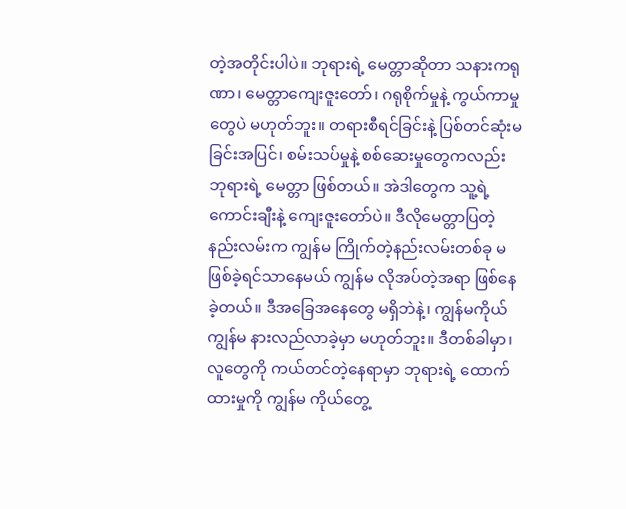တဲ့အတိုင်းပါပဲ။ ဘုရားရဲ့ မေတ္တာဆိုတာ သနားကရုဏာ၊ မေတ္တာကျေးဇူးတော်၊ ဂရုစိုက်မှုနဲ့ ကွယ်ကာမှုတွေပဲ မဟုတ်ဘူး။ တရားစီရင်ခြင်းနဲ့ ပြစ်တင်ဆုံးမခြင်းအပြင်၊ စမ်းသပ်မှုနဲ့ စစ်ဆေးမှုတွေကလည်း ဘုရားရဲ့ မေတ္တာ ဖြစ်တယ်။ အဲဒါတွေက သူ့ရဲ့ ကောင်းချီးနဲ့ ကျေးဇူးတော်ပဲ။ ဒီလိုမေတ္တာပြတဲ့နည်းလမ်းက ကျွန်မ ကြိုက်တဲ့နည်းလမ်းတစ်ခု မဖြစ်ခဲ့ရင်သာနေမယ် ကျွန်မ လိုအပ်တဲ့အရာ ဖြစ်နေခဲ့တယ်။ ဒီအခြေအနေတွေ မရှိဘဲနဲ့၊ ကျွန်မကိုယ်ကျွန်မ နားလည်လာခဲ့မှာ မဟုတ်ဘူး။ ဒီတစ်ခါမှာ၊ လူတွေကို ကယ်တင်တဲ့နေရာမှာ ဘုရားရဲ့ ထောက်ထားမှုကို ကျွန်မ ကိုယ်တွေ့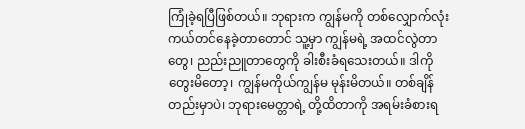ကြုံခဲ့ရပြီဖြစ်တယ်။ ဘုရားက ကျွန်မကို တစ်လျှောက်လုံး ကယ်တင်နေခဲ့တာတောင် သူ့မှာ ကျွန်မရဲ့ အထင်လွဲတာတွေ၊ ညည်းညူတာတွေကို ခါးစီးခံရသေးတယ်။ ဒါကို တွေးမိတော့၊ ကျွန်မကိုယ်ကျွန်မ မုန်းမိတယ်။ တစ်ချိန်တည်းမှာပဲ၊ ဘုရားမေတ္တာရဲ့ တို့ထိတာကို အရမ်းခံစားရ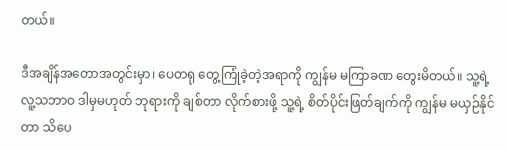တယ်။

ဒီအချိန်အတောအတွင်းမှာ၊ ပေတရု တွေ့ကြုံခဲ့တဲ့အရာကို ကျွန်မ မကြာခဏ တွေးမိတယ်။ သူ့ရဲ့ လူ့သဘာဝ ဒါမှမဟုတ် ဘုရားကို ချစ်တာ လိုက်စားဖို့ သူ့ရဲ့ စိတ်ပိုင်းဖြတ်ချက်ကို ကျွန်မ မယှဉ်နိုင်တာ သိပေ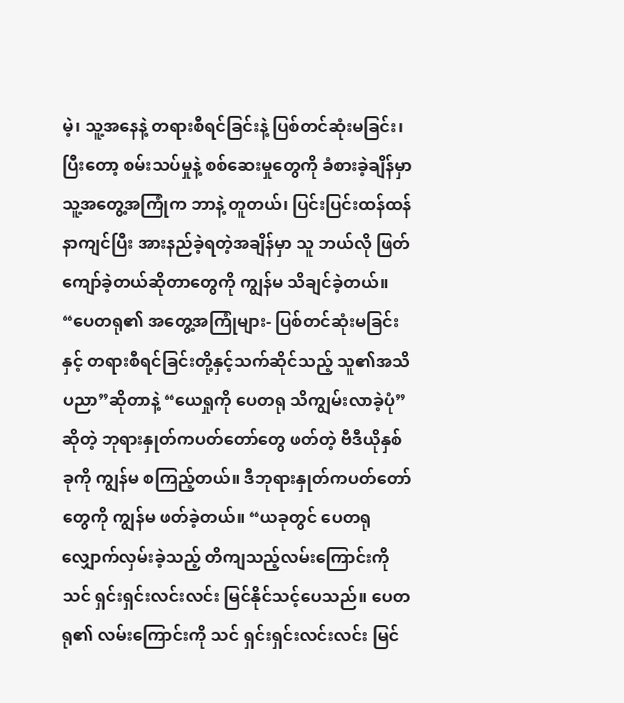မဲ့၊ သူ့အနေနဲ့ တရားစီရင်ခြင်းနဲ့ ပြစ်တင်ဆုံးမခြင်း၊ ပြီးတော့ စမ်းသပ်မှုနဲ့ စစ်ဆေးမှုတွေကို ခံစားခဲ့ချိန်မှာ သူ့အတွေ့အကြုံက ဘာနဲ့ တူတယ်၊ ပြင်းပြင်းထန်ထန် နာကျင်ပြီး အားနည်ခဲ့ရတဲ့အချိန်မှာ သူ ဘယ်လို ဖြတ်ကျော်ခဲ့တယ်ဆိုတာတွေကို ကျွန်မ သိချင်ခဲ့တယ်။ “ပေတရု၏ အတွေ့အကြုံများ- ပြစ်တင်ဆုံးမခြင်းနှင့် တရားစီရင်ခြင်းတို့နှင့်သက်ဆိုင်သည့် သူ၏အသိပညာ”ဆိုတာနဲ့ “ယေရှုကို ပေတရု သိကျွမ်းလာခဲ့ပုံ”ဆိုတဲ့ ဘုရားနှုတ်ကပတ်တော်တွေ ဖတ်တဲ့ ဗီဒီယိုနှစ်ခုကို ကျွန်မ စကြည့်တယ်။ ဒီဘုရားနှုတ်ကပတ်တော်တွေကို ကျွန်မ ဖတ်ခဲ့တယ်။ “ယခုတွင် ပေတရု လျှောက်လှမ်းခဲ့သည့် တိကျသည့်လမ်းကြောင်းကို သင် ရှင်းရှင်းလင်းလင်း မြင်နိုင်သင့်ပေသည်။ ပေတရု၏ လမ်းကြောင်းကို သင် ရှင်းရှင်းလင်းလင်း မြင်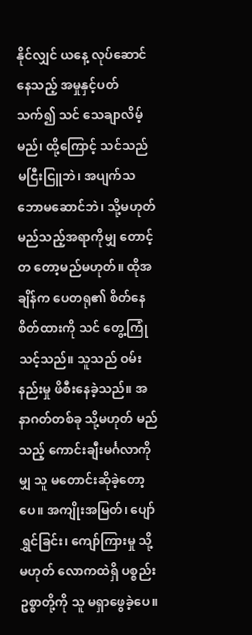နိုင်လျှင် ယနေ့ လုပ်ဆောင်နေသည့် အမှုနှင့်ပတ်သက်၍ သင် သေချာလိမ့်မည်၊ ထို့ကြောင့် သင်သည် မငြီးငြူဘဲ၊ အပျက်သဘောမဆောင်ဘဲ၊ သို့မဟုတ် မည်သည့်အရာကိုမျှ တောင့်တ တော့မည်မဟုတ်။ ထိုအချိန်က ပေတရု၏ စိတ်နေစိတ်ထားကို သင် တွေ့ကြုံသင့်သည်။ သူသည် ဝမ်းနည်းမှု ဖိစီးနေခဲ့သည်။ အနာဂတ်တစ်ခု သို့မဟုတ် မည်သည့် ကောင်းချီးမင်္ဂလာကိုမျှ သူ မတောင်းဆိုခဲ့တော့ပေ။ အကျိုးအမြတ်၊ ပျော်ရွှင်ခြင်း၊ ကျော်ကြားမှု သို့မဟုတ် လောကထဲရှိ ပစ္စည်းဥစ္စာတို့ကို သူ မရှာဖွေခဲ့ပေ။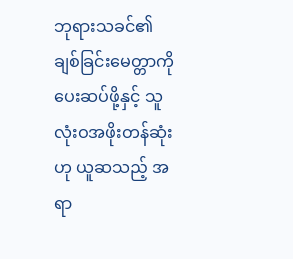ဘုရားသခင်၏ ချစ်ခြင်းမေတ္တာကို ပေးဆပ်ဖို့နှင့် သူ လုံးဝအဖိုးတန်ဆုံးဟု ယူဆသည့် အရာ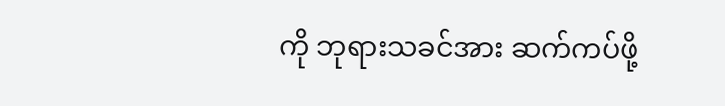ကို ဘုရားသခင်အား ဆက်ကပ်ဖို့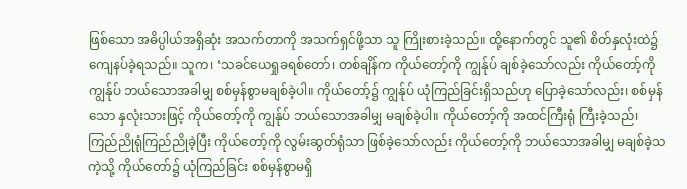ဖြစ်သော အဓိပ္ပါယ်အရှိဆုံး အသက်တာကို အသက်ရှင်ဖို့သာ သူ ကြိုးစားခဲ့သည်။ ထို့နောက်တွင် သူ၏ စိတ်နှလုံးထဲ၌ ကျေနပ်ခဲ့ရသည်။ သူက၊ ‘သခင်ယေရှုခရစ်တော်၊ တစ်ချိန်က ကိုယ်တော့်ကို ကျွန်ုပ် ချစ်ခဲ့သော်လည်း ကိုယ်တော့်ကို ကျွန်ုပ် ဘယ်သောအခါမျှ စစ်မှန်စွာမချစ်ခဲ့ပါ။ ကိုယ်တော့်၌ ကျွန်ုပ် ယုံကြည်ခြင်းရှိသည်ဟု ပြောခဲ့သော်လည်း၊ စစ်မှန်သော နှလုံးသားဖြင့် ကိုယ်တော့်ကို ကျွန်ုပ် ဘယ်သောအခါမျှ မချစ်ခဲ့ပါ။ ကိုယ်တော့်ကို အထင်ကြီးရုံ ကြီးခဲ့သည်၊ ကြည်ညိုရုံကြည်ညိုခဲ့ပြီး ကိုယ်တော့်ကို လွမ်းဆွတ်ရုံသာ ဖြစ်ခဲ့သော်လည်း ကိုယ်တော့်ကို ဘယ်သောအခါမျှ မချစ်ခဲ့သကဲ့သို့ ကိုယ်တော်၌ ယုံကြည်ခြင်း စစ်မှန်စွာမရှိ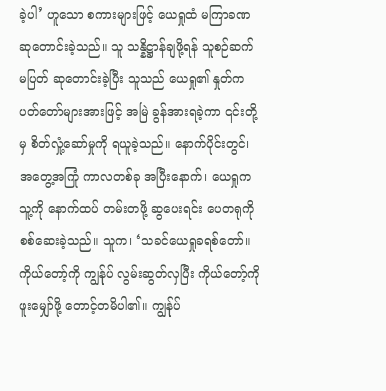ခဲ့ပါ’ ဟူသော စကားများဖြင့် ယေရှုထံ မကြာခဏ ဆုတောင်းခဲ့သည်။ သူ သန္နိဋ္ဌာန်ချဖို့ရန် သူစဉ်ဆက်မပြတ် ဆုတောင်းခဲ့ပြီး သူသည် ယေရှု၏ နှုတ်ကပတ်တော်များအားဖြင့် အမြဲ ခွန်အားရခဲ့ကာ ၎င်းတို့မှ စိတ်လှုံ့ဆော်မှုကို ရယူခဲ့သည်။ နောက်ပိုင်းတွင်၊ အတွေ့အကြုံ ကာလတစ်ခု အပြီးနောက်၊ ယေရှုက သူ့ကို နောက်ထပ် တမ်းတဖို့ ဆွပေးရင်း ပေတရုကို စစ်ဆေးခဲ့သည်။ သူက၊ ‘သခင်ယေရှုခရစ်တော်။ ကိုယ်တော့်ကို ကျွန်ုပ် လွမ်းဆွတ်လှပြီး ကိုယ်တော့်ကို ဖူးမျှော်ဖို့ တောင့်တမိပါ၏။ ကျွန်ုပ်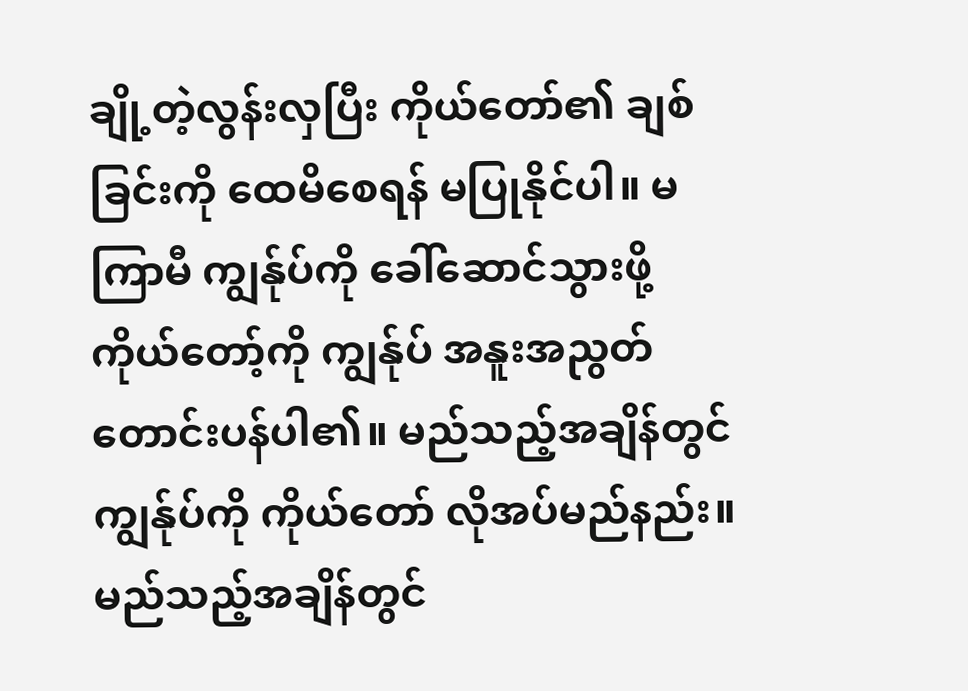ချို့တဲ့လွန်းလှပြီး ကိုယ်တော်၏ ချစ်ခြင်းကို ထေမိစေရန် မပြုနိုင်ပါ။ မကြာမီ ကျွန်ုပ်ကို ခေါ်ဆောင်သွားဖို့ ကိုယ်တော့်ကို ကျွန်ုပ် အနူးအညွတ် တောင်းပန်ပါ၏။ မည်သည့်အချိန်တွင် ကျွန်ုပ်ကို ကိုယ်တော် လိုအပ်မည်နည်း။ မည်သည့်အချိန်တွင်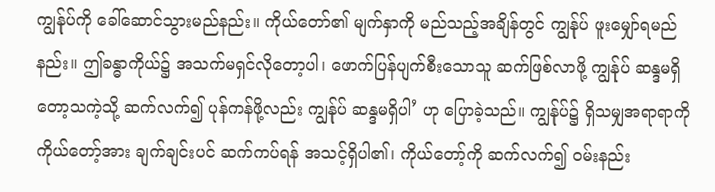ကျွန်ုပ်ကို ခေါ်ဆောင်သွားမည်နည်း။ ကိုယ်တော်၏ မျက်နှာကို မည်သည့်အချိန်တွင် ကျွန်ုပ် ဖူးမျှော်ရမည်နည်း။ ဤခန္ဓာကိုယ်၌ အသက်မရှင်လိုတော့ပါ၊ ဖောက်ပြန်ပျက်စီးသောသူ ဆက်ဖြစ်လာဖို့ ကျွန်ုပ် ဆန္ဒမရှိတော့သကဲ့သို့ ဆက်လက်၍ ပုန်ကန်ဖို့လည်း ကျွန်ုပ် ဆန္ဒမရှိပါ’ ဟု ပြောခဲ့သည်။ ကျွန်ုပ်၌ ရှိသမျှအရာရာကို ကိုယ်တော့်အား ချက်ချင်းပင် ဆက်ကပ်ရန် အသင့်ရှိပါ၏၊ ကိုယ်တော့်ကို ဆက်လက်၍ ဝမ်းနည်း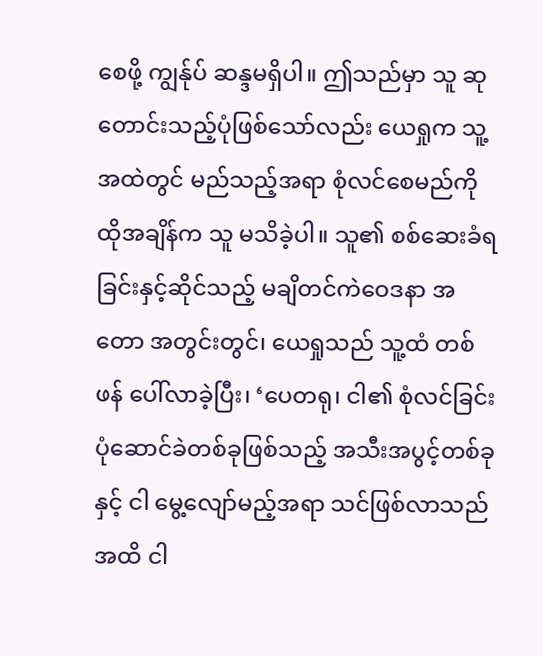စေဖို့ ကျွန်ုပ် ဆန္ဒမရှိပါ။ ဤသည်မှာ သူ ဆုတောင်းသည့်ပုံဖြစ်သော်လည်း ယေရှုက သူ့အထဲတွင် မည်သည့်အရာ စုံလင်စေမည်ကို ထိုအချိန်က သူ မသိခဲ့ပါ။ သူ၏ စစ်ဆေးခံရခြင်းနှင့်ဆိုင်သည့် မချိတင်ကဲဝေဒနာ အတော အတွင်းတွင်၊ ယေရှုသည် သူ့ထံ တစ်ဖန် ပေါ်လာခဲ့ပြီး၊ ‘ပေတရု၊ ငါ၏ စုံလင်ခြင်း ပုံဆောင်ခဲတစ်ခုဖြစ်သည့် အသီးအပွင့်တစ်ခုနှင့် ငါ မွေ့လျော်မည့်အရာ သင်ဖြစ်လာသည်အထိ ငါ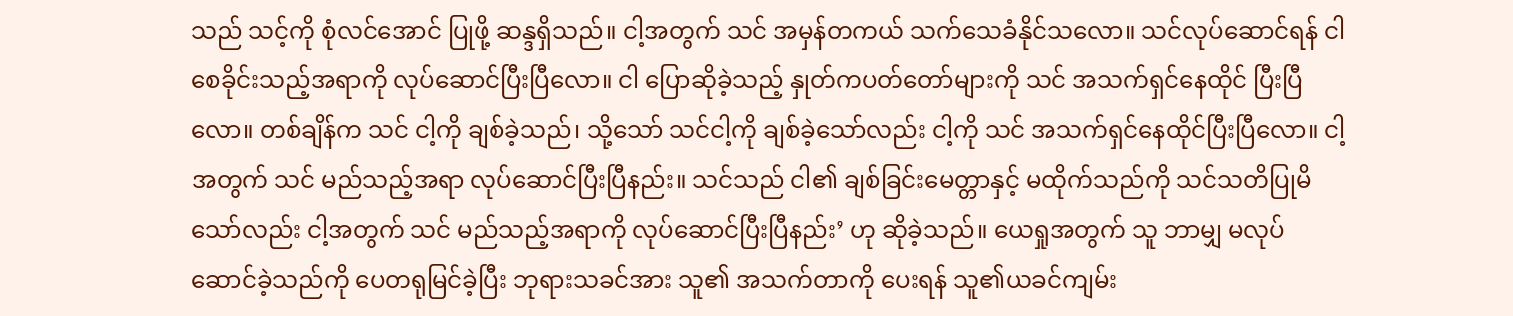သည် သင့်ကို စုံလင်အောင် ပြုဖို့ ဆန္ဒရှိသည်။ ငါ့အတွက် သင် အမှန်တကယ် သက်သေခံနိုင်သလော။ သင်လုပ်ဆောင်ရန် ငါ စေခိုင်းသည့်အရာကို လုပ်ဆောင်ပြီးပြီလော။ ငါ ပြောဆိုခဲ့သည့် နှုတ်ကပတ်တော်များကို သင် အသက်ရှင်နေထိုင် ပြီးပြီလော။ တစ်ချိန်က သင် ငါ့ကို ချစ်ခဲ့သည်၊ သို့သော် သင်ငါ့ကို ချစ်ခဲ့သော်လည်း ငါ့ကို သင် အသက်ရှင်နေထိုင်ပြီးပြီလော။ ငါ့အတွက် သင် မည်သည့်အရာ လုပ်ဆောင်ပြီးပြီနည်း။ သင်သည် ငါ၏ ချစ်ခြင်းမေတ္တာနှင့် မထိုက်သည်ကို သင်သတိပြုမိသော်လည်း ငါ့အတွက် သင် မည်သည့်အရာကို လုပ်ဆောင်ပြီးပြီနည်း’ ဟု ဆိုခဲ့သည်။ ယေရှုအတွက် သူ ဘာမျှ မလုပ်ဆောင်ခဲ့သည်ကို ပေတရုမြင်ခဲ့ပြီး ဘုရားသခင်အား သူ၏ အသက်တာကို ပေးရန် သူ၏ယခင်ကျမ်း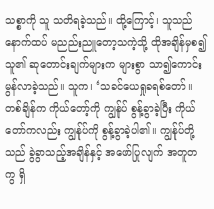သစ္စာကို သူ သတိရခဲ့သည်။ ထို့ကြောင့်၊ သူသည် နောက်ထပ် မညည်းညူတော့သကဲ့သို့ ထိုအချိန်မှစ၍ သူ၏ ဆုတောင်းချက်များက များစွာ သာ၍ကောင်းမွန်လာခဲ့သည်။ သူက၊ ‘သခင်ယေရှုခရစ်တော်။ တစ်ချိန်က ကိုယ်တော့်ကို ကျွန်ုပ် စွန့်ခွာခဲ့ပြီး ကိုယ်တော်ကလည်း ကျွန်ုပ်ကို စွန့်ခွာခဲ့ပါ၏။ ကျွန်ုပ်တို့သည် ခွဲခွာသည့်အချိန်နှင့် အဖော်ပြုလျက် အတူတကွ ရှိ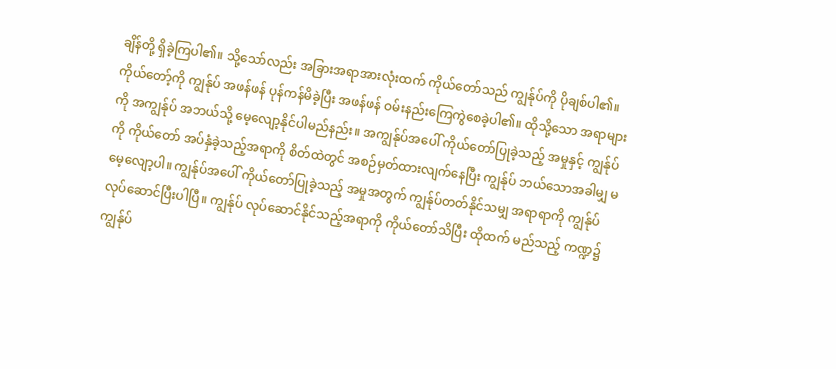ချိန်တို့ ရှိခဲ့ကြပါ၏။ သို့သော်လည်း အခြားအရာအားလုံးထက် ကိုယ်တော်သည် ကျွန်ုပ်ကို ပိုချစ်ပါ၏။ ကိုယ်တော့်ကို ကျွန်ုပ် အဖန်ဖန် ပုန်ကန်မိခဲ့ပြီး အဖန်ဖန် ဝမ်းနည်းကြေကွဲစေခဲ့ပါ၏။ ထိုသို့သော အရာများကို အကျွန်ုပ် အဘယ်သို့ မေ့လျော့နိုင်ပါမည်နည်း။ အကျွန်ုပ်အပေါ် ကိုယ်တော်ပြုခဲ့သည့် အမှုနှင့် ကျွန်ုပ်ကို ကိုယ်တော် အပ်နှံခဲ့သည့်အရာကို စိတ်ထဲတွင် အစဉ်မှတ်ထားလျက်နေပြီး ကျွန်ုပ် ဘယ်သောအခါမျှ မမေ့လျော့ပါ။ ကျွန်ုပ်အပေါ် ကိုယ်တော်ပြုခဲ့သည့် အမှုအတွက် ကျွန်ုပ်တတ်နိုင်သမျှ အရာရာကို ကျွန်ုပ် လုပ်ဆောင်ပြီးပါပြီ။ ကျွန်ုပ် လုပ်ဆောင်နိုင်သည့်အရာကို ကိုယ်တော်သိပြီး ထိုထက် မည်သည့် ကဏ္ဍ၌ ကျွန်ုပ်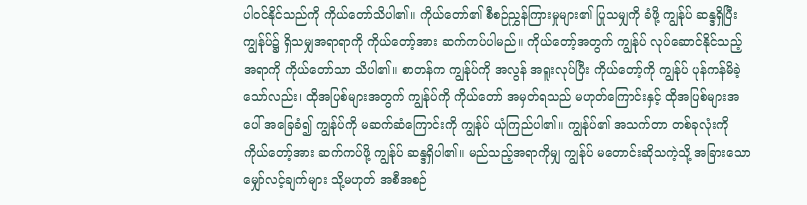ပါဝင်နိုင်သည်ကို ကိုယ်တော်သိပါ၏။ ကိုယ်တော်၏ စီစဉ်ညွှန်ကြားမှုများ၏ ပြုသမျှကို ခံဖို့ ကျွန်ုပ် ဆန္ဒရှိပြီး ကျွန်ုပ်၌ ရှိသမျှအရာရာကို ကိုယ်တော့်အား ဆက်ကပ်ပါမည်။ ကိုယ်တော့်အတွက် ကျွန်ုပ် လုပ်ဆောင်နိုင်သည့်အရာကို ကိုယ်တော်သာ သိပါ၏။ စာတန်က ကျွန်ုပ်ကို အလွန် အရူးလုပ်ပြီး ကိုယ်တော့်ကို ကျွန်ုပ် ပုန်ကန်မိခဲ့သော်လည်း၊ ထိုအပြစ်များအတွက် ကျွန်ုပ်ကို ကိုယ်တော် အမှတ်ရသည် မဟုတ်ကြောင်းနှင့် ထိုအပြစ်များအပေါ် အခြေခံ၍ ကျွန်ုပ်ကို မဆက်ဆံကြောင်းကို ကျွန်ုပ် ယုံကြည်ပါ၏။ ကျွန်ုပ်၏ အသက်တာ တစ်ခုလုံးကို ကိုယ်တော့်အား ဆက်ကပ်ဖို့ ကျွန်ုပ် ဆန္ဒရှိပါ၏။ မည်သည့်အရာကိုမျှ ကျွန်ုပ် မတောင်းဆိုသကဲ့သို့ အခြားသော မျှော်လင့်ချက်များ သို့မဟုတ် အစီအစဉ်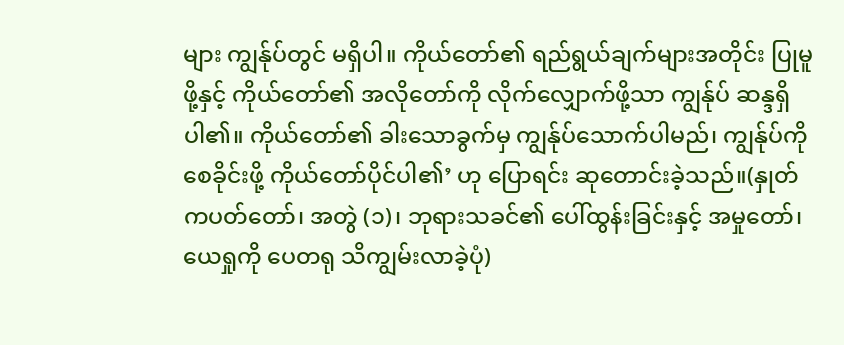များ ကျွန်ုပ်တွင် မရှိပါ။ ကိုယ်တော်၏ ရည်ရွယ်ချက်များအတိုင်း ပြုမူဖို့နှင့် ကိုယ်တော်၏ အလိုတော်ကို လိုက်လျှောက်ဖို့သာ ကျွန်ုပ် ဆန္ဒရှိပါ၏။ ကိုယ်တော်၏ ခါးသောခွက်မှ ကျွန်ုပ်သောက်ပါမည်၊ ကျွန်ုပ်ကို စေခိုင်းဖို့ ကိုယ်တော်ပိုင်ပါ၏’ ဟု ပြောရင်း ဆုတောင်းခဲ့သည်။(နှုတ်ကပတ်တော်၊ အတွဲ (၁)၊ ဘုရားသခင်၏ ပေါ်ထွန်းခြင်းနှင့် အမှုတော်၊ ယေရှုကို ပေတရု သိကျွမ်းလာခဲ့ပုံ)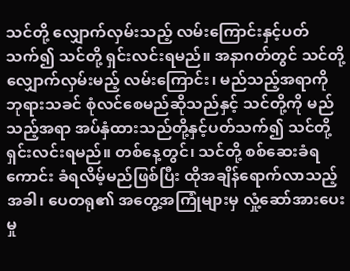သင်တို့ လျှောက်လှမ်းသည့် လမ်းကြောင်းနှင့်ပတ်သက်၍ သင်တို့ ရှင်းလင်းရမည်။ အနာဂတ်တွင် သင်တို့ လျှောက်လှမ်းမည့် လမ်းကြောင်း၊ မည်သည့်အရာကို ဘုရားသခင် စုံလင်စေမည်ဆိုသည်နှင့် သင်တို့ကို မည်သည့်အရာ အပ်နှံထားသည်တို့နှင့်ပတ်သက်၍ သင်တို့ ရှင်းလင်းရမည်။ တစ်နေ့တွင်၊ သင်တို့ စစ်ဆေးခံရကောင်း ခံရလိမ့်မည်ဖြစ်ပြီး ထိုအချိန်ရောက်လာသည့်အခါ၊ ပေတရု၏ အတွေ့အကြုံများမှ လှုံ့ဆော်အားပေးမှု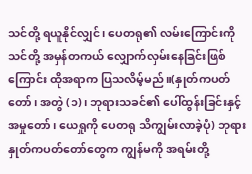သင်တို့ ရယူနိုင်လျှင်၊ ပေတရု၏ လမ်းကြောင်းကို သင်တို့ အမှန်တကယ် လျှောက်လှမ်းနေခြင်းဖြစ်ကြောင်း ထိုအရာက ပြသလိမ့်မည်။(နှုတ်ကပတ်တော်၊ အတွဲ (၁)၊ ဘုရားသခင်၏ ပေါ်ထွန်းခြင်းနှင့် အမှုတော်၊ ယေရှုကို ပေတရု သိကျွမ်းလာခဲ့ပုံ) ဘုရားနှုတ်ကပတ်တော်တွေက ကျွန်မကို အရမ်းတို့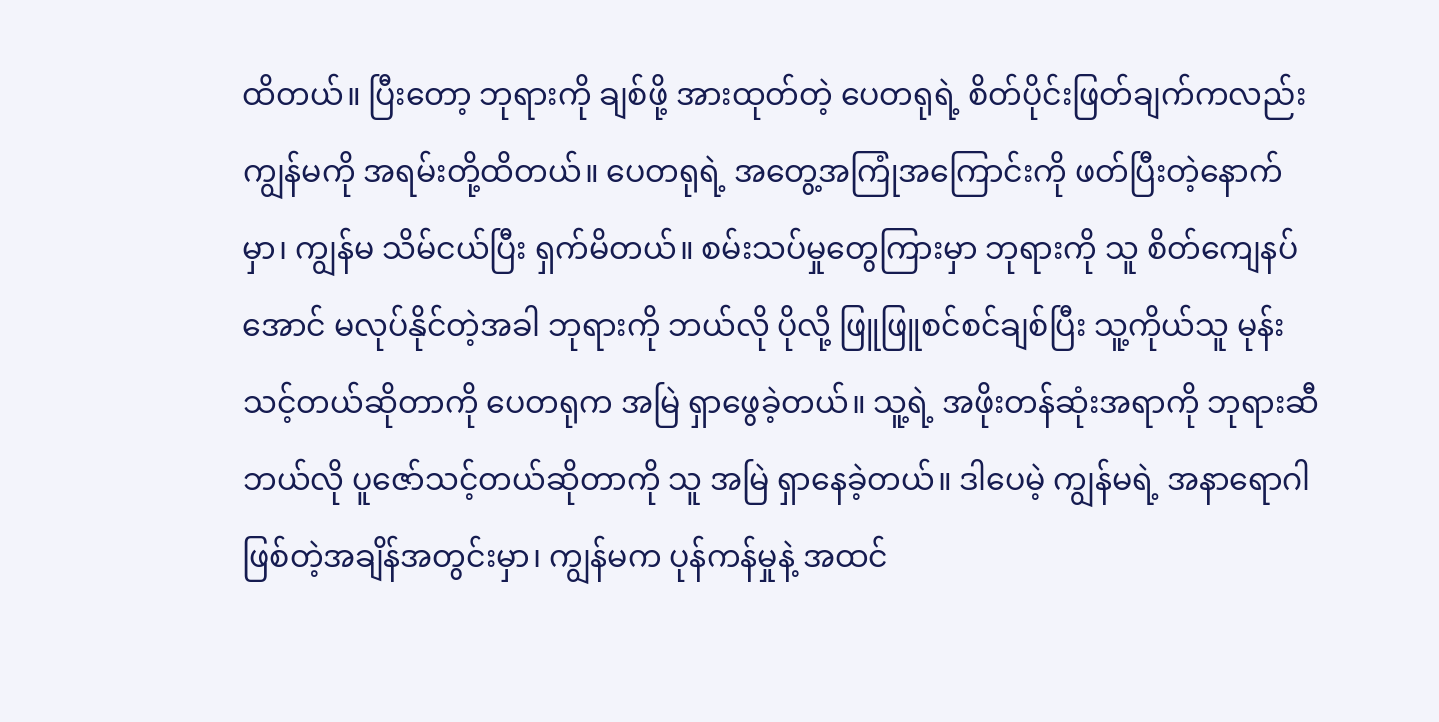ထိတယ်။ ပြီးတော့ ဘုရားကို ချစ်ဖို့ အားထုတ်တဲ့ ပေတရုရဲ့ စိတ်ပိုင်းဖြတ်ချက်ကလည်း ကျွန်မကို အရမ်းတို့ထိတယ်။ ပေတရုရဲ့ အတွေ့အကြုံအကြောင်းကို ဖတ်ပြီးတဲ့နောက်မှာ၊ ကျွန်မ သိမ်ငယ်ပြီး ရှက်မိတယ်။ စမ်းသပ်မှုတွေကြားမှာ ဘုရားကို သူ စိတ်ကျေနပ်အောင် မလုပ်နိုင်တဲ့အခါ ဘုရားကို ဘယ်လို ပိုလို့ ဖြူဖြူစင်စင်ချစ်ပြီး သူ့ကိုယ်သူ မုန်းသင့်တယ်ဆိုတာကို ပေတရုက အမြဲ ရှာဖွေခဲ့တယ်။ သူ့ရဲ့ အဖိုးတန်ဆုံးအရာကို ဘုရားဆီ ဘယ်လို ပူဇော်သင့်တယ်ဆိုတာကို သူ အမြဲ ရှာနေခဲ့တယ်။ ဒါပေမဲ့ ကျွန်မရဲ့ အနာရောဂါဖြစ်တဲ့အချိန်အတွင်းမှာ၊ ကျွန်မက ပုန်ကန်မှုနဲ့ အထင်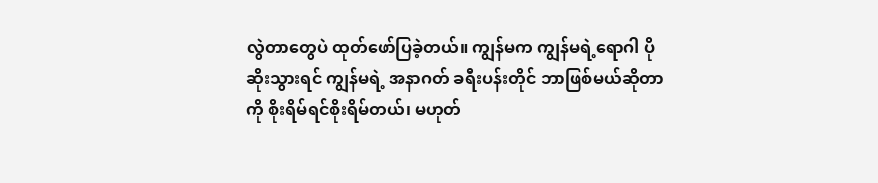လွဲတာတွေပဲ ထုတ်ဖော်ပြခဲ့တယ်။ ကျွန်မက ကျွန်မရဲ့ရောဂါ ပိုဆိုးသွားရင် ကျွန်မရဲ့ အနာဂတ် ခရီးပန်းတိုင် ဘာဖြစ်မယ်ဆိုတာကို စိုးရိမ်ရင်စိုးရိမ်တယ်၊ မဟုတ်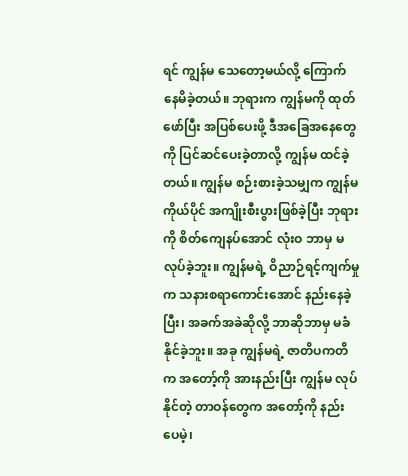ရင် ကျွန်မ သေတော့မယ်လို့ ကြောက်နေမိခဲ့တယ်။ ဘုရားက ကျွန်မကို ထုတ်ဖော်ပြီး အပြစ်ပေးဖို့ ဒီအခြေအနေတွေကို ပြင်ဆင်ပေးခဲ့တာလို့ ကျွန်မ ထင်ခဲ့တယ်။ ကျွန်မ စဉ်းစားခဲ့သမျှက ကျွန်မကိုယ်ပိုင် အကျိုးစီးပွားဖြစ်ခဲ့ပြီး ဘုရားကို စိတ်ကျေနပ်အောင် လုံးဝ ဘာမှ မလုပ်ခဲ့ဘူး။ ကျွန်မရဲ့ ဝိညာဉ်ရင့်ကျက်မှုက သနားစရာကောင်းအောင် နည်းနေခဲ့ပြီး၊ အခက်အခဲဆိုလို့ ဘာဆိုဘာမှ မခံနိုင်ခဲ့ဘူး။ အခု ကျွန်မရဲ့ ဇာတိပကတိက အတော့်ကို အားနည်းပြီး ကျွန်မ လုပ်နိုင်တဲ့ တာဝန်တွေက အတော့်ကို နည်းပေမဲ့၊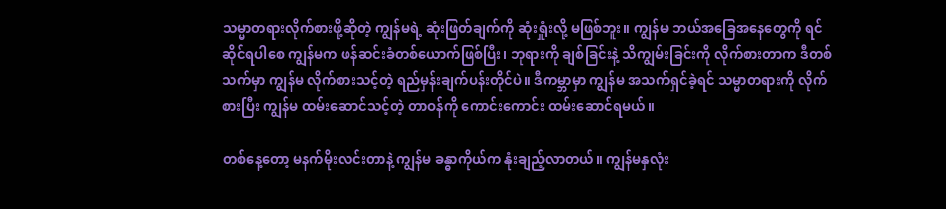သမ္မာတရားလိုက်စားဖို့ဆိုတဲ့ ကျွန်မရဲ့ ဆုံးဖြတ်ချက်ကို ဆုံးရှုံးလို့ မဖြစ်ဘူး။ ကျွန်မ ဘယ်အခြေအနေတွေကို ရင်ဆိုင်ရပါစေ ကျွန်မက ဖန်ဆင်းခံတစ်ယောက်ဖြစ်ပြီး၊ ဘုရားကို ချစ်ခြင်းနဲ့ သိကျွမ်းခြင်းကို လိုက်စားတာက ဒီတစ်သက်မှာ ကျွန်မ လိုက်စားသင့်တဲ့ ရည်မှန်းချက်ပန်းတိုင်ပဲ။ ဒီကမ္ဘာမှာ ကျွန်မ အသက်ရှင်ခဲ့ရင် သမ္မာတရားကို လိုက်စားပြီး ကျွန်မ ထမ်းဆောင်သင့်တဲ့ တာဝန်ကို ကောင်းကောင်း ထမ်းဆောင်ရမယ်။

တစ်နေ့တော့ မနက်မိုးလင်းတာနဲ့ ကျွန်မ ခန္ဓာကိုယ်က နုံးချည့်လာတယ်။ ကျွန်မနှလုံး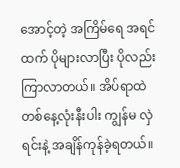အောင့်တဲ့ အကြိမ်ရေ အရင်ထက် ပိုများလာပြီး ပိုလည်း ကြာလာတယ်။ အိပ်ရာထဲ တစ်နေ့လုံးနီးပါး ကျွန်မ လှဲရင်းနဲ့ အချိန်ကုန်ခဲ့ရတယ်။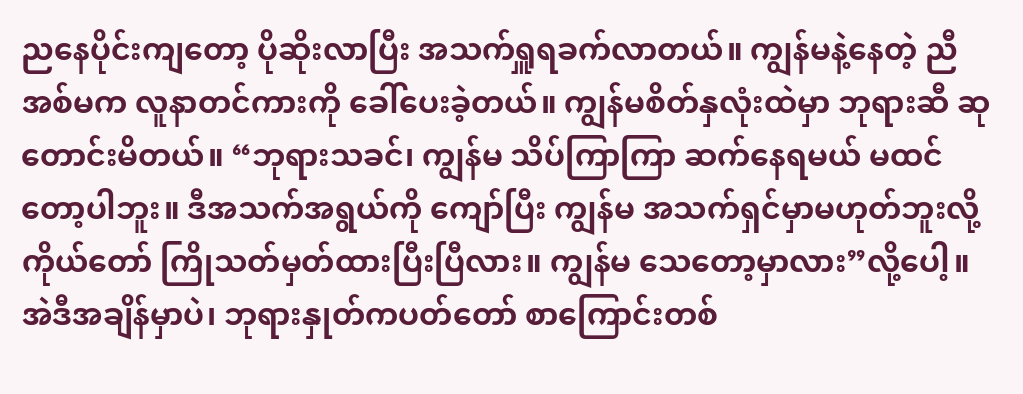ညနေပိုင်းကျတော့ ပိုဆိုးလာပြီး အသက်ရှူရခက်လာတယ်။ ကျွန်မနဲ့နေတဲ့ ညီအစ်မက လူနာတင်ကားကို ခေါ်ပေးခဲ့တယ်။ ကျွန်မစိတ်နှလုံးထဲမှာ ဘုရားဆီ ဆုတောင်းမိတယ်။ “ဘုရားသခင်၊ ကျွန်မ သိပ်ကြာကြာ ဆက်နေရမယ် မထင်တော့ပါဘူး။ ဒီအသက်အရွယ်ကို ကျော်ပြီး ကျွန်မ အသက်ရှင်မှာမဟုတ်ဘူးလို့ ကိုယ်တော် ကြိုသတ်မှတ်ထားပြီးပြီလား။ ကျွန်မ သေတော့မှာလား”လို့ပေါ့။ အဲဒီအချိန်မှာပဲ၊ ဘုရားနှုတ်ကပတ်တော် စာကြောင်းတစ်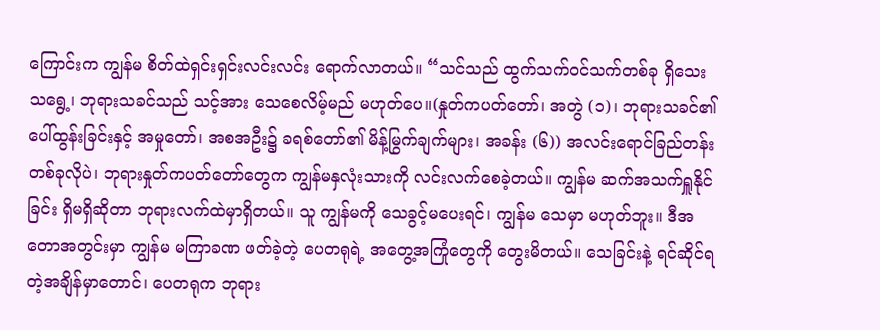ကြောင်းက ကျွန်မ စိတ်ထဲရှင်းရှင်းလင်းလင်း ရောက်လာတယ်။ “သင်သည် ထွက်သက်ဝင်သက်တစ်ခု ရှိသေးသရွေ့၊ ဘုရားသခင်သည် သင့်အား သေစေလိမ့်မည် မဟုတ်ပေ။(နှုတ်ကပတ်တော်၊ အတွဲ (၁)၊ ဘုရားသခင်၏ ပေါ်ထွန်းခြင်းနှင့် အမှုတော်၊ အစအဦး၌ ခရစ်တော်၏ မိန့်မြွက်ချက်များ၊ အခန်း (၆)) အလင်းရောင်ခြည်တန်းတစ်ခုလိုပဲ၊ ဘုရားနှုတ်ကပတ်တော်တွေက ကျွန်မနှလုံးသားကို လင်းလက်စေခဲ့တယ်။ ကျွန်မ ဆက်အသက်ရှူနိုင်ခြင်း ရှိမရှိဆိုတာ ဘုရားလက်ထဲမှာရှိတယ်။ သူ ကျွန်မကို သေခွင့်မပေးရင်၊ ကျွန်မ သေမှာ မဟုတ်ဘူး။ ဒီအတောအတွင်းမှာ ကျွန်မ မကြာခဏ ဖတ်ခဲ့တဲ့ ပေတရုရဲ့ အတွေ့အကြုံတွေကို တွေးမိတယ်။ သေခြင်းနဲ့ ရင်ဆိုင်ရတဲ့အချိန်မှာတောင်၊ ပေတရုက ဘုရား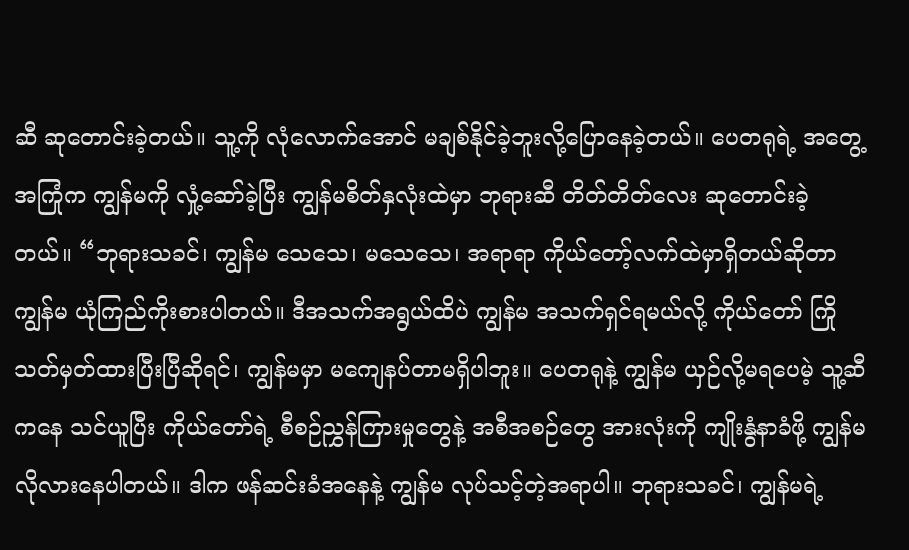ဆီ ဆုတောင်းခဲ့တယ်။ သူ့ကို လုံလောက်အောင် မချစ်နိုင်ခဲ့ဘူးလို့ပြောနေခဲ့တယ်။ ပေတရုရဲ့ အတွေ့အကြုံက ကျွန်မကို လှုံ့ဆော်ခဲ့ပြီး ကျွန်မစိတ်နှလုံးထဲမှာ ဘုရားဆီ တိတ်တိတ်လေး ဆုတောင်းခဲ့တယ်။ “ဘုရားသခင်၊ ကျွန်မ သေသေ၊ မသေသေ၊ အရာရာ ကိုယ်တော့်လက်ထဲမှာရှိတယ်ဆိုတာ ကျွန်မ ယုံကြည်ကိုးစားပါတယ်။ ဒီအသက်အရွယ်ထိပဲ ကျွန်မ အသက်ရှင်ရမယ်လို့ ကိုယ်တော် ကြိုသတ်မှတ်ထားပြီးပြီဆိုရင်၊ ကျွန်မမှာ မကျေနပ်တာမရှိပါဘူး။ ပေတရုနဲ့ ကျွန်မ ယှဉ်လို့မရပေမဲ့ သူ့ဆီကနေ သင်ယူပြီး ကိုယ်တော်ရဲ့ စီစဉ်ညွှန်ကြားမှုတွေနဲ့ အစီအစဉ်တွေ အားလုံးကို ကျိုးနွံနာခံဖို့ ကျွန်မ လိုလားနေပါတယ်။ ဒါက ဖန်ဆင်းခံအနေနဲ့ ကျွန်မ လုပ်သင့်တဲ့အရာပါ။ ဘုရားသခင်၊ ကျွန်မရဲ့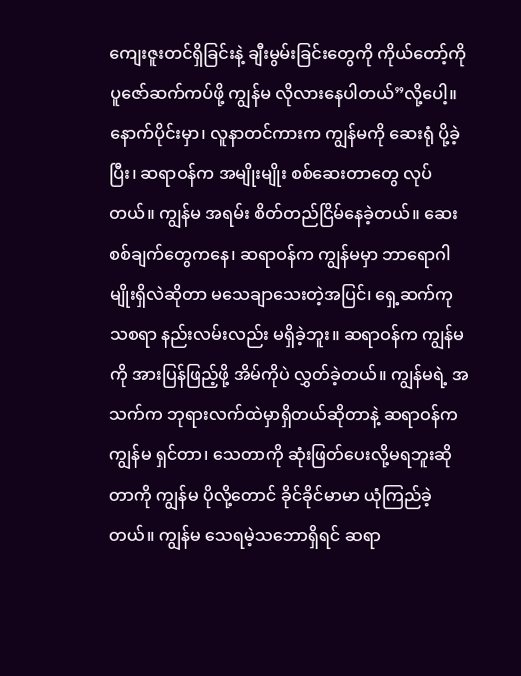ကျေးဇူးတင်ရှိခြင်းနဲ့ ချီးမွမ်းခြင်းတွေကို ကိုယ်တော့်ကို ပူဇော်ဆက်ကပ်ဖို့ ကျွန်မ လိုလားနေပါတယ်”လို့ပေါ့။ နောက်ပိုင်းမှာ၊ လူနာတင်ကားက ကျွန်မကို ဆေးရုံ ပို့ခဲ့ပြီး၊ ဆရာဝန်က အမျိုးမျိုး စစ်ဆေးတာတွေ လုပ်တယ်။ ကျွန်မ အရမ်း စိတ်တည်ငြိမ်နေခဲ့တယ်။ ဆေးစစ်ချက်တွေကနေ၊ ဆရာဝန်က ကျွန်မမှာ ဘာရောဂါမျိုးရှိလဲဆိုတာ မသေချာသေးတဲ့အပြင်၊ ရှေ့ဆက်ကုသစရာ နည်းလမ်းလည်း မရှိခဲ့ဘူး။ ဆရာဝန်က ကျွန်မကို အားပြန်ဖြည့်ဖို့ အိမ်ကိုပဲ လွှတ်ခဲ့တယ်။ ကျွန်မရဲ့ အသက်က ဘုရားလက်ထဲမှာရှိတယ်ဆိုတာနဲ့ ဆရာဝန်က ကျွန်မ ရှင်တာ၊ သေတာကို ဆုံးဖြတ်ပေးလို့မရဘူးဆိုတာကို ကျွန်မ ပိုလို့တောင် ခိုင်ခိုင်မာမာ ယုံကြည်ခဲ့တယ်။ ကျွန်မ သေရမဲ့သဘောရှိရင် ဆရာ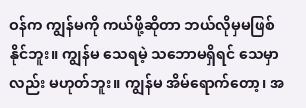ဝန်က ကျွန်မကို ကယ်ဖို့ဆိုတာ ဘယ်လိုမှမဖြစ်နိုင်ဘူး။ ကျွန်မ သေရမဲ့ သဘောမရှိရင် သေမှာလည်း မဟုတ်ဘူး။ ကျွန်မ အိမ်ရောက်တော့၊ အ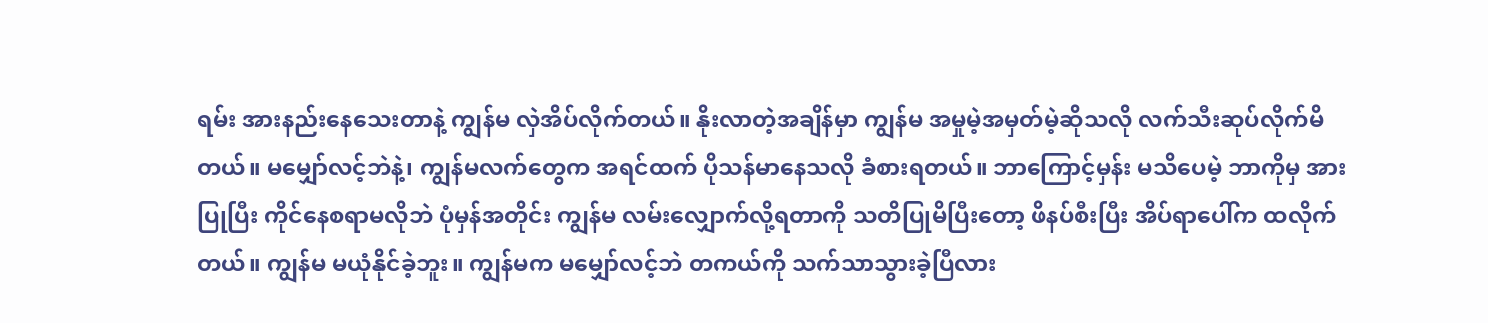ရမ်း အားနည်းနေသေးတာနဲ့ ကျွန်မ လှဲအိပ်လိုက်တယ်။ နိုးလာတဲ့အချိန်မှာ ကျွန်မ အမှုမဲ့အမှတ်မဲ့ဆိုသလို လက်သီးဆုပ်လိုက်မိတယ်။ မမျှော်လင့်ဘဲနဲ့၊ ကျွန်မလက်တွေက အရင်ထက် ပိုသန်မာနေသလို ခံစားရတယ်။ ဘာကြောင့်မှန်း မသိပေမဲ့ ဘာကိုမှ အားပြုပြီး ကိုင်နေစရာမလိုဘဲ ပုံမှန်အတိုင်း ကျွန်မ လမ်းလျှောက်လို့ရတာကို သတိပြုမိပြီးတော့ ဖိနပ်စီးပြီး အိပ်ရာပေါ်က ထလိုက်တယ်။ ကျွန်မ မယုံနိုင်ခဲ့ဘူး။ ကျွန်မက မမျှော်လင့်ဘဲ တကယ်ကို သက်သာသွားခဲ့ပြီလား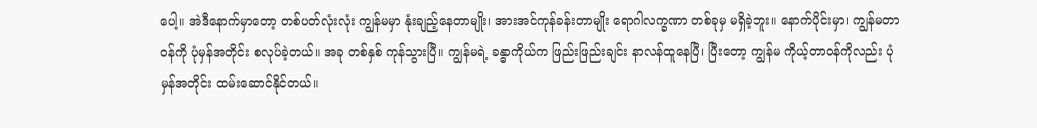ပေါ့။ အဲဒီနောက်မှာတော့ တစ်ပတ်လုံးလုံး ကျွန်မမှာ နုံးချည့်နေတာမျိုး၊ အားအင်ကုန်ခန်းတာမျိုး ရောဂါလက္ခဏာ တစ်ခုမှ မရှိခဲ့ဘူး။ နောက်ပိုင်းမှာ၊ ကျွန်မတာဝန်ကို ပုံမှန်အတိုင်း စလုပ်ခဲ့တယ်။ အခု တစ်နှစ် ကုန်သွားပြီ။ ကျွန်မရဲ့ ခန္ဓာကိုယ်က ဖြည်းဖြည်းချင်း နာလန်ထူနေပြီ၊ ပြီးတော့ ကျွန်မ ကိုယ့်တာဝန်ကိုလည်း ပုံမှန်အတိုင်း ထမ်းဆောင်နိုင်တယ်။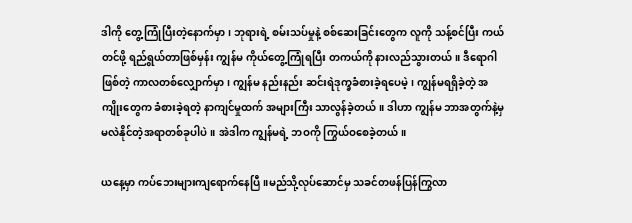ဒါကို တွေ့ကြုံပြီးတဲ့နောက်မှာ၊ ဘုရားရဲ့ စမ်းသပ်မှုနဲ့ စစ်ဆေးခြင်းတွေက လူကို သန့်စင်ပြီး ကယ်တင်ဖို့ ရည်ရွယ်တာဖြစ်မှန်း ကျွန်မ ကိုယ်တွေ့ကြုံရပြီး တကယ်ကို နားလည်သွားတယ်။ ဒီရောဂါဖြစ်တဲ့ ကာလတစ်လျှောက်မှာ၊ ကျွန်မ နည်းနည်း ဆင်းရဲဒုက္ခခံစားခဲ့ရပေမဲ့၊ ကျွန်မရရှိခဲ့တဲ့ အကျိုးတွေက ခံစားခဲ့ရတဲ့ နာကျင်မှုထက် အများကြီး သာလွန်ခဲ့တယ်။ ဒါဟာ ကျွန်မ ဘာအတွက်နဲ့မှ မလဲနိုင်တဲ့အရာတစ်ခုပါပဲ။ အဲဒါက ကျွန်မရဲ့ ဘဝကို ကြွယ်ဝစေခဲ့တယ်။

ယနေ့မှာ ကပ်ဘေးများကျရောက်နေပြီ။မည်သို့လုပ်ဆောင်မှ သခင်တဖန်ပြန်ကြွလာ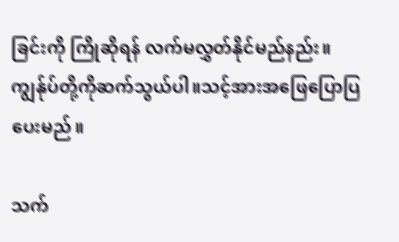ခြင်းကို ကြိုဆိုရန် လက်မလွှတ်နိုင်မည်နည်း။ကျွန်ုပ်တို့ကိုဆက်သွယ်ပါ။သင့်အားအဖြေပြောပြပေးမည်။

သက်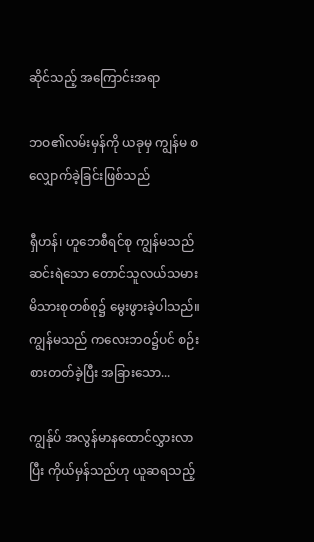ဆိုင်သည့် အကြောင်းအရာ

ဘဝ၏လမ်းမှန်ကို ယခုမှ ကျွန်မ စလျှောက်ခဲ့ခြင်းဖြစ်သည်

ရှီဟန်၊ ဟူဘေစီရင်စု ကျွန်မသည် ဆင်းရဲသော တောင်သူလယ်သမားမိသားစုတစ်စု၌ မွေးဖွားခဲ့ပါသည်။ ကျွန်မသည် ကလေးဘဝ၌ပင် စဉ်းစားတတ်ခဲ့ပြီး အခြားသော...

ကျွန်ုပ် အလွန်မာနထောင်လွှားလာပြီး ကိုယ်မှန်သည်ဟု ယူဆရသည့်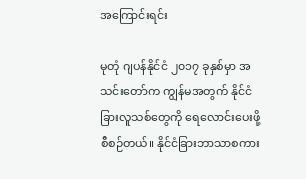အကြောင်းရင်း

မုတုံ ဂျပန်နိုင်ငံ ၂၀၁၇ ခုနှစ်မှာ အသင်းတော်က ကျွန်မအတွက် နိုင်ငံခြားလူသစ်တွေကို ရေလောင်းပေးဖို့ စီစဉ်တယ်။ နိုင်ငံခြားဘာသာစကား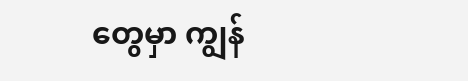တွေမှာ ကျွန်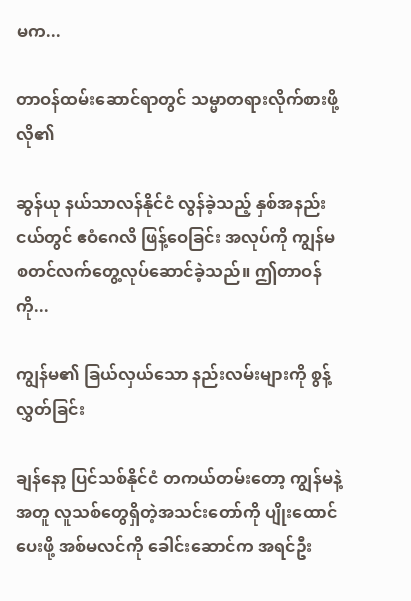မက...

တာဝန်ထမ်းဆောင်ရာတွင် သမ္မာတရားလိုက်စားဖို့ လို၏

ဆွန်ယု နယ်သာလန်နိုင်ငံ လွန်ခဲ့သည့် နှစ်အနည်းငယ်တွင် ဧဝံဂေလိ ဖြန့်ဝေခြင်း အလုပ်ကို ကျွန်မစတင်လက်တွေ့လုပ်ဆောင်ခဲ့သည်။ ဤတာဝန်ကို...

ကျွန်မ၏ ခြယ်လှယ်သော နည်းလမ်းများကို စွန့်လွှတ်ခြင်း

ချန်နော့ ပြင်သစ်နိုင်ငံ တကယ်တမ်းတော့ ကျွန်မနဲ့အတူ လူသစ်တွေရှိတဲ့အသင်းတော်ကို ပျိုးထောင်ပေးဖို့ အစ်မလင်ကို ခေါင်းဆောင်က အရင်ဦး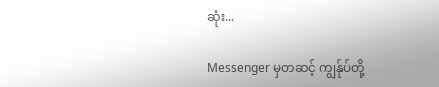ဆုံး...

Messenger မှတဆင့် ကျွန်ုပ်တို့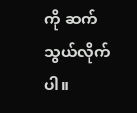ကို ဆက်သွယ်လိုက်ပါ။